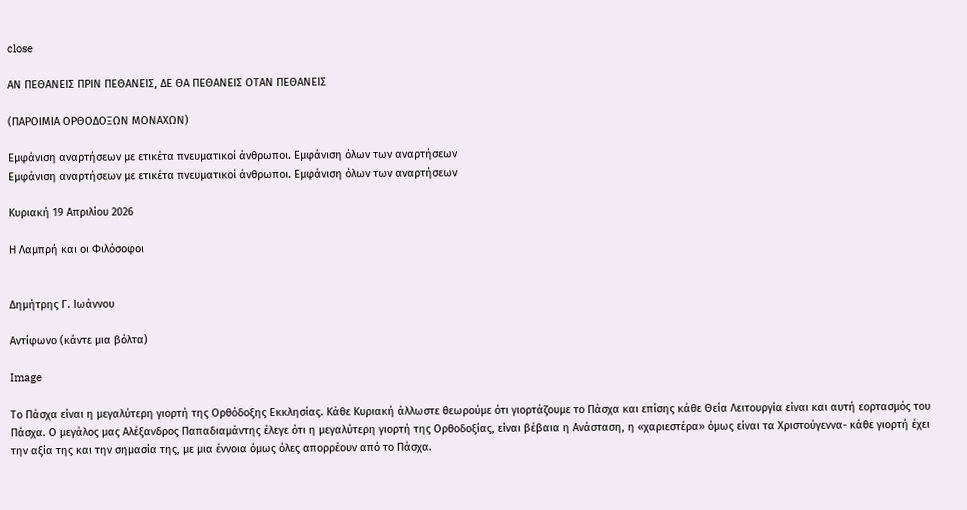close

ΑΝ ΠΕΘΑΝΕΙΣ ΠΡΙΝ ΠΕΘΑΝΕΙΣ, ΔΕ ΘΑ ΠΕΘΑΝΕΙΣ ΟΤΑΝ ΠΕΘΑΝΕΙΣ

(ΠΑΡΟΙΜΙΑ ΟΡΘΟΔΟΞΩΝ ΜΟΝΑΧΩΝ)

Εμφάνιση αναρτήσεων με ετικέτα πνευματικοί άνθρωποι. Εμφάνιση όλων των αναρτήσεων
Εμφάνιση αναρτήσεων με ετικέτα πνευματικοί άνθρωποι. Εμφάνιση όλων των αναρτήσεων

Κυριακή 19 Απριλίου 2026

Η Λαμπρή και οι Φιλόσοφοι


Δημήτρης Γ. Ιωάννου

Αντίφωνο (κάντε μια βόλτα)

Image

Το Πάσχα είναι η μεγαλύτερη γιορτή της Ορθόδοξης Εκκλησίας. Κάθε Κυριακή άλλωστε θεωρούμε ότι γιορτάζουμε το Πάσχα και επίσης κάθε Θεία Λειτουργία είναι και αυτή εορτασμός του Πάσχα. Ο μεγάλος μας Αλέξανδρος Παπαδιαμάντης έλεγε ότι η μεγαλύτερη γιορτή της Ορθοδοξίας, είναι βέβαια η Ανάσταση, η «χαριεστέρα» όμως είναι τα Χριστούγεννα- κάθε γιορτή έχει την αξία της και την σημασία της, με μια έννοια όμως όλες απορρέουν από το Πάσχα.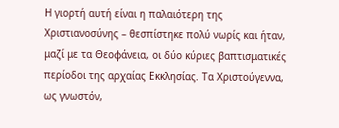Η γιορτή αυτή είναι η παλαιότερη της Χριστιανοσύνης – θεσπίστηκε πολύ νωρίς και ήταν, μαζί με τα Θεοφάνεια, οι δύο κύριες βαπτισματικές περίοδοι της αρχαίας Εκκλησίας. Τα Χριστούγεννα, ως γνωστόν,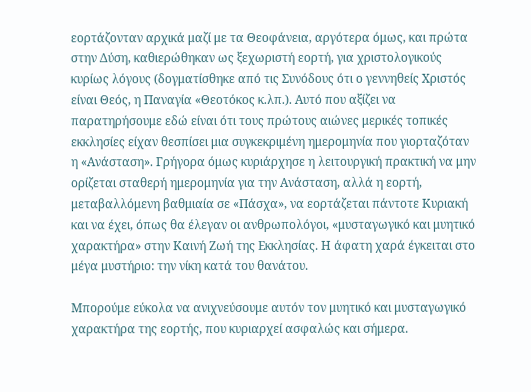εορτάζονταν αρχικά μαζί με τα Θεοφάνεια, αργότερα όμως, και πρώτα στην Δύση, καθιερώθηκαν ως ξεχωριστή εορτή, για χριστολογικούς κυρίως λόγους (δογματίσθηκε από τις Συνόδους ότι ο γεννηθείς Χριστός είναι Θεός, η Παναγία «Θεοτόκος κ.λπ.). Αυτό που αξίζει να παρατηρήσουμε εδώ είναι ότι τους πρώτους αιώνες μερικές τοπικές εκκλησίες είχαν θεσπίσει μια συγκεκριμένη ημερομηνία που γιορταζόταν η «Ανάσταση». Γρήγορα όμως κυριάρχησε η λειτουργική πρακτική να μην ορίζεται σταθερή ημερομηνία για την Ανάσταση, αλλά η εορτή, μεταβαλλόμενη βαθμιαία σε «Πάσχα», να εορτάζεται πάντοτε Κυριακή και να έχει, όπως θα έλεγαν οι ανθρωπολόγοι, «μυσταγωγικό και μυητικό χαρακτήρα» στην Καινή Ζωή της Εκκλησίας. Η άφατη χαρά έγκειται στο μέγα μυστήριο: την νίκη κατά του θανάτου.

Μπορούμε εύκολα να ανιχνεύσουμε αυτόν τον μυητικό και μυσταγωγικό χαρακτήρα της εορτής, που κυριαρχεί ασφαλώς και σήμερα.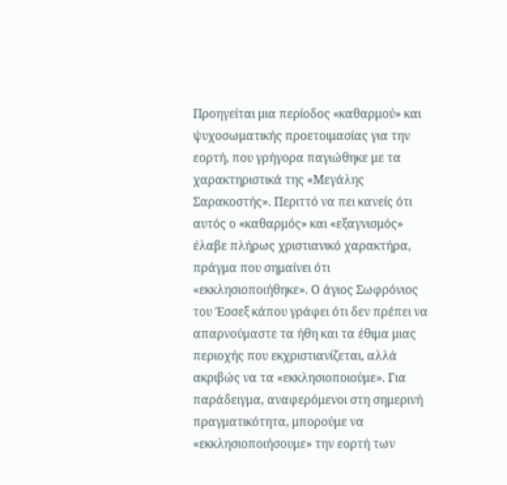Προηγείται μια περίοδος «καθαρμού» και ψυχοσωματικής προετοιμασίας για την εορτή, που γρήγορα παγιώθηκε με τα χαρακτηριστικά της «Μεγάλης Σαρακοστής». Περιττό να πει κανείς ότι αυτός ο «καθαρμός» και «εξαγνισμός» έλαβε πλήρως χριστιανικό χαρακτήρα, πράγμα που σημαίνει ότι «εκκλησιοποιήθηκε». Ο άγιος Σωφρόνιος του Έσσεξ κάπου γράφει ότι δεν πρέπει να απαρνούμαστε τα ήθη και τα έθιμα μιας περιοχής που εκχριστιανίζεται, αλλά ακριβώς να τα «εκκλησιοποιούμε». Για παράδειγμα, αναφερόμενοι στη σημερινή πραγματικότητα, μπορούμε να «εκκλησιοποιήσουμε» την εορτή των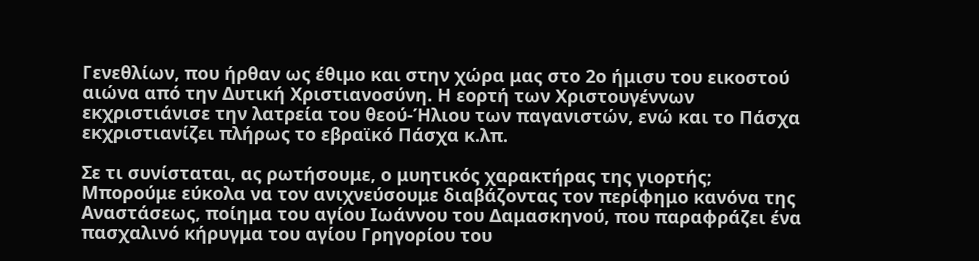Γενεθλίων, που ήρθαν ως έθιμο και στην χώρα μας στο 2ο ήμισυ του εικοστού αιώνα από την Δυτική Χριστιανοσύνη. Η εορτή των Χριστουγέννων εκχριστιάνισε την λατρεία του θεού-Ήλιου των παγανιστών, ενώ και το Πάσχα εκχριστιανίζει πλήρως το εβραϊκό Πάσχα κ.λπ.

Σε τι συνίσταται, ας ρωτήσουμε, ο μυητικός χαρακτήρας της γιορτής; Μπορούμε εύκολα να τον ανιχνεύσουμε διαβάζοντας τον περίφημο κανόνα της Αναστάσεως, ποίημα του αγίου Ιωάννου του Δαμασκηνού, που παραφράζει ένα πασχαλινό κήρυγμα του αγίου Γρηγορίου του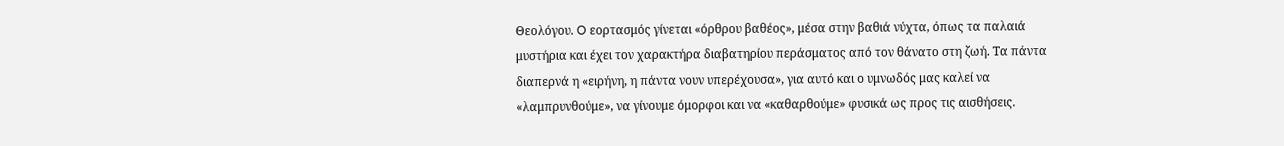Θεολόγου. O εορτασμός γίνεται «όρθρου βαθέος», μέσα στην βαθιά νύχτα, όπως τα παλαιά μυστήρια και έχει τον χαρακτήρα διαβατηρίου περάσματος από τον θάνατο στη ζωή. Τα πάντα διαπερνά η «ειρήνη, η πάντα νουν υπερέχουσα», για αυτό και ο υμνωδός μας καλεί να «λαμπρυνθούμε», να γίνουμε όμορφοι και να «καθαρθούμε» φυσικά ως προς τις αισθήσεις.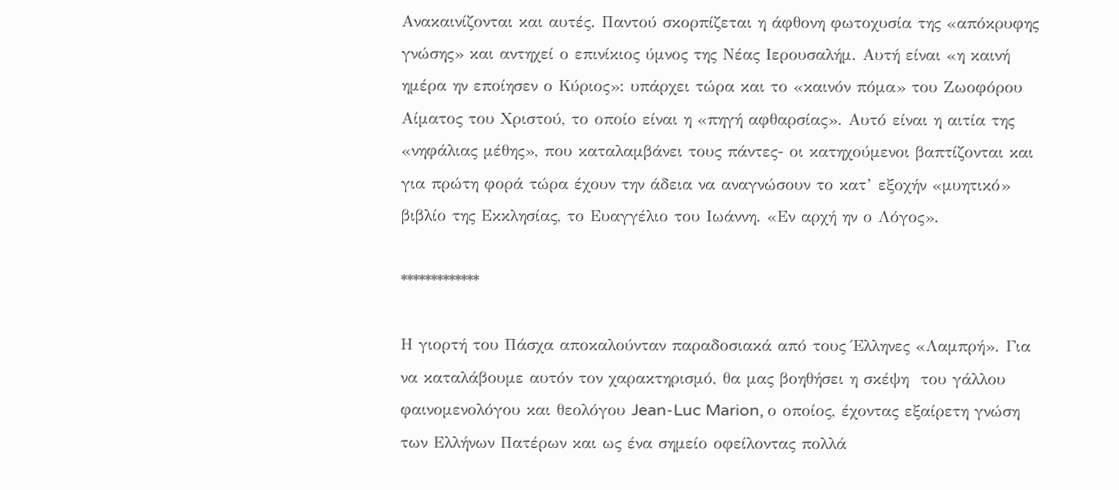Ανακαινίζονται και αυτές. Παντού σκορπίζεται η άφθονη φωτοχυσία της «απόκρυφης γνώσης» και αντηχεί ο επινίκιος ύμνος της Νέας Ιερουσαλήμ. Αυτή είναι «η καινή ημέρα ην εποίησεν ο Κύριος»: υπάρχει τώρα και το «καινόν πόμα» του Ζωοφόρου Αίματος του Χριστού, το οποίο είναι η «πηγή αφθαρσίας». Αυτό είναι η αιτία της «νηφάλιας μέθης», που καταλαμβάνει τους πάντες- οι κατηχούμενοι βαπτίζονται και για πρώτη φορά τώρα έχουν την άδεια να αναγνώσουν το κατ’ εξοχήν «μυητικό» βιβλίο της Εκκλησίας, το Ευαγγέλιο του Ιωάννη. «Εν αρχή ην ο Λόγος».

*************

Η γιορτή του Πάσχα αποκαλούνταν παραδοσιακά από τους Έλληνες «Λαμπρή». Για να καταλάβουμε αυτόν τον χαρακτηρισμό, θα μας βοηθήσει η σκέψη  του γάλλου φαινομενολόγου και θεολόγου Jean-Luc Marion, ο οποίος, έχοντας εξαίρετη γνώση των Ελλήνων Πατέρων και ως ένα σημείο οφείλοντας πολλά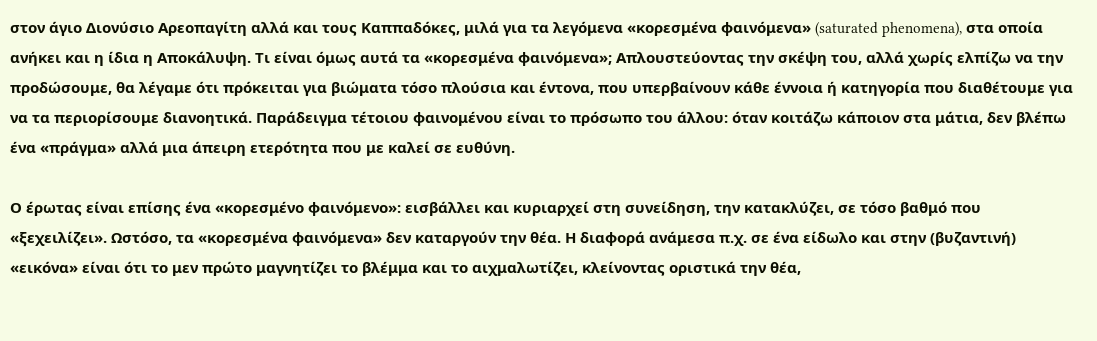στον άγιο Διονύσιο Αρεοπαγίτη αλλά και τους Καππαδόκες, μιλά για τα λεγόμενα «κορεσμένα φαινόμενα» (saturated phenomena), στα οποία ανήκει και η ίδια η Αποκάλυψη. Τι είναι όμως αυτά τα «κορεσμένα φαινόμενα»; Απλουστεύοντας την σκέψη του, αλλά χωρίς ελπίζω να την προδώσουμε, θα λέγαμε ότι πρόκειται για βιώματα τόσο πλούσια και έντονα, που υπερβαίνουν κάθε έννοια ή κατηγορία που διαθέτουμε για να τα περιορίσουμε διανοητικά. Παράδειγμα τέτοιου φαινομένου είναι το πρόσωπο του άλλου: όταν κοιτάζω κάποιον στα μάτια, δεν βλέπω ένα «πράγμα» αλλά μια άπειρη ετερότητα που με καλεί σε ευθύνη.

Ο έρωτας είναι επίσης ένα «κορεσμένο φαινόμενο»: εισβάλλει και κυριαρχεί στη συνείδηση, την κατακλύζει, σε τόσο βαθμό που «ξεχειλίζει». Ωστόσο, τα «κορεσμένα φαινόμενα» δεν καταργούν την θέα. Η διαφορά ανάμεσα π.χ. σε ένα είδωλο και στην (βυζαντινή) «εικόνα» είναι ότι το μεν πρώτο μαγνητίζει το βλέμμα και το αιχμαλωτίζει, κλείνοντας οριστικά την θέα,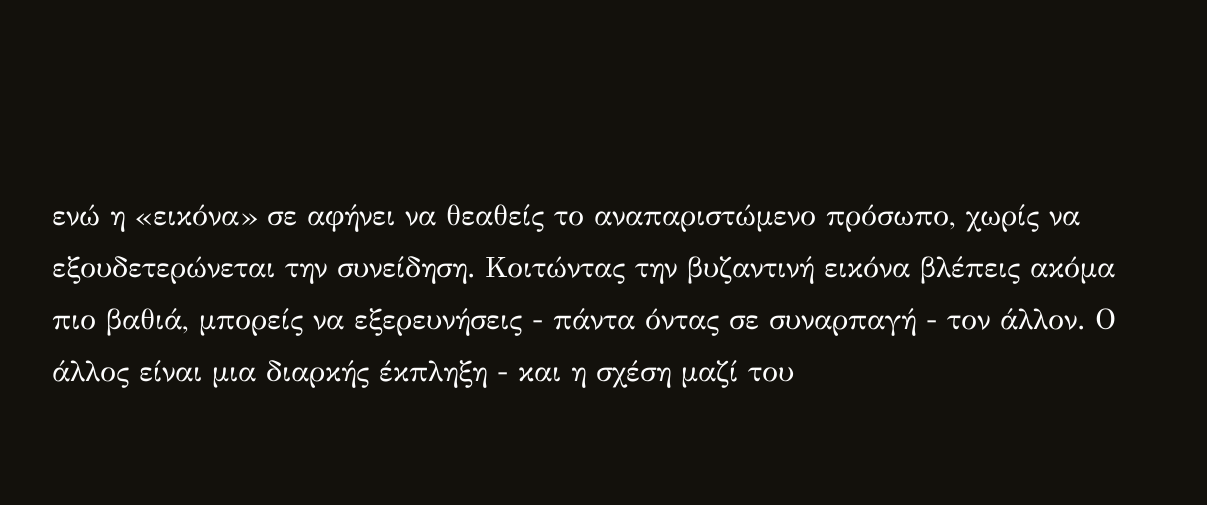ενώ η «εικόνα» σε αφήνει να θεαθείς το αναπαριστώμενο πρόσωπο, χωρίς να εξουδετερώνεται την συνείδηση. Κοιτώντας την βυζαντινή εικόνα βλέπεις ακόμα πιο βαθιά, μπορείς να εξερευνήσεις - πάντα όντας σε συναρπαγή - τον άλλον. Ο άλλος είναι μια διαρκής έκπληξη - και η σχέση μαζί του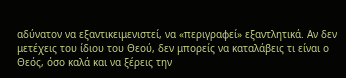αδύνατον να εξαντικειμενιστεί, να «περιγραφεί» εξαντλητικά. Αν δεν μετέχεις του ίδιου του Θεού, δεν μπορείς να καταλάβεις τι είναι ο Θεός, όσο καλά και να ξέρεις την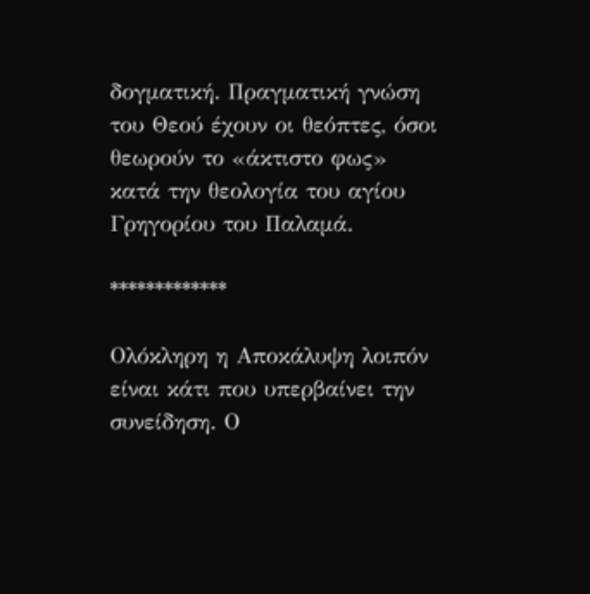δογματική. Πραγματική γνώση του Θεού έχουν οι θεόπτες, όσοι θεωρούν το «άκτιστο φως» κατά την θεολογία του αγίου Γρηγορίου του Παλαμά.

*************

Ολόκληρη η Αποκάλυψη λοιπόν είναι κάτι που υπερβαίνει την συνείδηση. Ο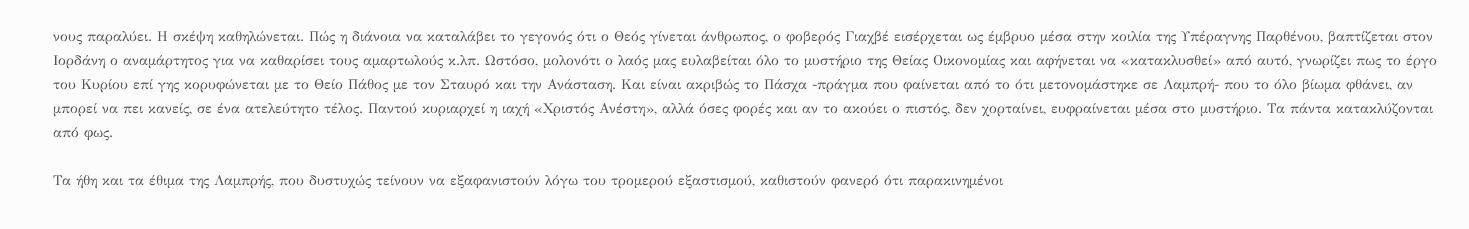νους παραλύει. Η σκέψη καθηλώνεται. Πώς η διάνοια να καταλάβει το γεγονός ότι ο Θεός γίνεται άνθρωπος, ο φοβερός Γιαχβέ εισέρχεται ως έμβρυο μέσα στην κοιλία της Υπέραγνης Παρθένου, βαπτίζεται στον Ιορδάνη ο αναμάρτητος για να καθαρίσει τους αμαρτωλούς κ.λπ. Ωστόσο, μολονότι ο λαός μας ευλαβείται όλο το μυστήριο της Θείας Οικονομίας και αφήνεται να «κατακλυσθεί» από αυτό, γνωρίζει πως το έργο του Κυρίου επί γης κορυφώνεται με το Θείο Πάθος με τον Σταυρό και την Ανάσταση. Και είναι ακριβώς το Πάσχα -πράγμα που φαίνεται από το ότι μετονομάστηκε σε Λαμπρή- που το όλο βίωμα φθάνει, αν μπορεί να πει κανείς, σε ένα ατελεύτητο τέλος. Παντού κυριαρχεί η ιαχή «Χριστός Ανέστη», αλλά όσες φορές και αν το ακούει ο πιστός, δεν χορταίνει, ευφραίνεται μέσα στο μυστήριο. Τα πάντα κατακλύζονται από φως.

Τα ήθη και τα έθιμα της Λαμπρής, που δυστυχώς τείνουν να εξαφανιστούν λόγω του τρομερού εξαστισμού, καθιστούν φανερό ότι παρακινημένοι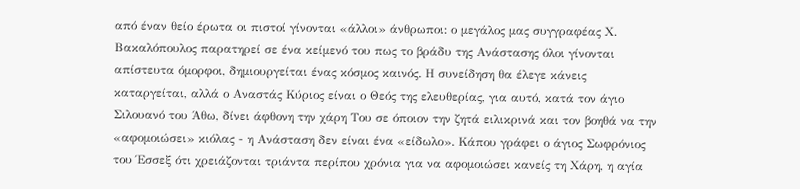από έναν θείο έρωτα οι πιστοί γίνονται «άλλοι» άνθρωποι: ο μεγάλος μας συγγραφέας Χ. Βακαλόπουλος παρατηρεί σε ένα κείμενό του πως το βράδυ της Ανάστασης όλοι γίνονται απίστευτα όμορφοι, δημιουργείται ένας κόσμος καινός. Η συνείδηση θα έλεγε κάνεις καταργείται, αλλά ο Αναστάς Κύριος είναι ο Θεός της ελευθερίας, για αυτό, κατά τον άγιο Σιλουανό του Άθω, δίνει άφθονη την χάρη Του σε όποιον την ζητά ειλικρινά και τον βοηθά να την «αφομοιώσει» κιόλας - η Ανάσταση δεν είναι ένα «είδωλο». Κάπου γράφει ο άγιος Σωφρόνιος του Έσσεξ ότι χρειάζονται τριάντα περίπου χρόνια για να αφομοιώσει κανείς τη Χάρη, η αγία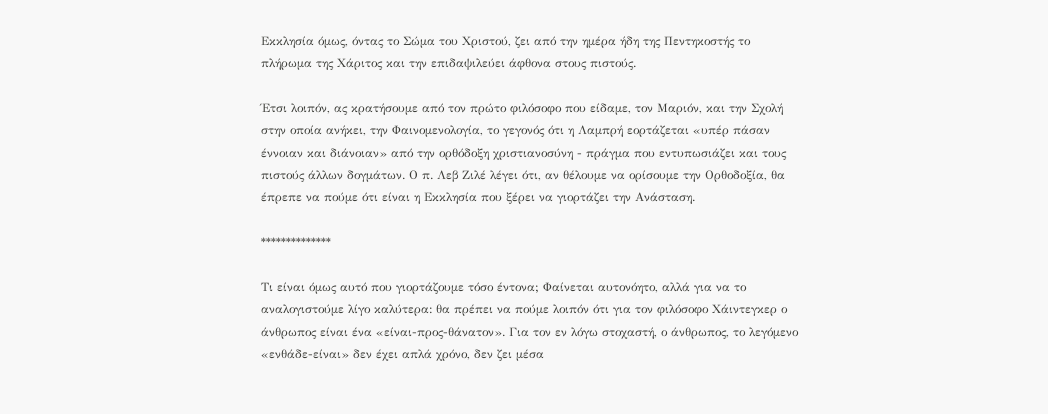Εκκλησία όμως, όντας το Σώμα του Χριστού, ζει από την ημέρα ήδη της Πεντηκοστής το πλήρωμα της Χάριτος και την επιδαψιλεύει άφθονα στους πιστούς.

Έτσι λοιπόν, ας κρατήσουμε από τον πρώτο φιλόσοφο που είδαμε, τον Μαριόν, και την Σχολή στην οποία ανήκει, την Φαινομενολογία, το γεγονός ότι η Λαμπρή εορτάζεται «υπέρ πάσαν έννοιαν και διάνοιαν» από την ορθόδοξη χριστιανοσύνη - πράγμα που εντυπωσιάζει και τους πιστούς άλλων δογμάτων. Ο π. Λεβ Ζιλέ λέγει ότι, αν θέλουμε να ορίσουμε την Ορθοδοξία, θα έπρεπε να πούμε ότι είναι η Εκκλησία που ξέρει να γιορτάζει την Ανάσταση.

**************

Τι είναι όμως αυτό που γιορτάζουμε τόσο έντονα; Φαίνεται αυτονόητο, αλλά για να το αναλογιστούμε λίγο καλύτερα: θα πρέπει να πούμε λοιπόν ότι για τον φιλόσοφο Χάιντεγκερ ο άνθρωπος είναι ένα «είναι-προς-θάνατον». Για τον εν λόγω στοχαστή, ο άνθρωπος, το λεγόμενο «ενθάδε-είναι» δεν έχει απλά χρόνο, δεν ζει μέσα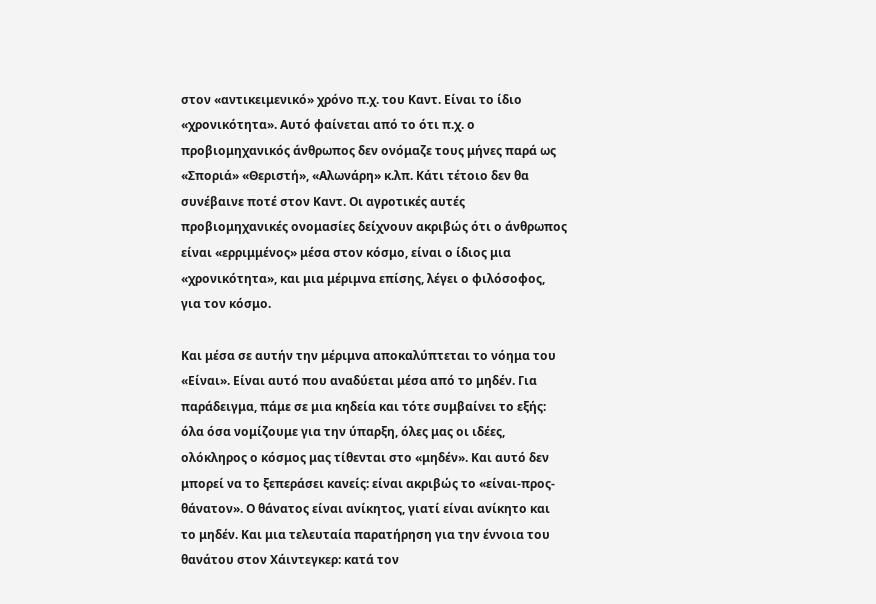στον «αντικειμενικό» χρόνο π.χ. του Καντ. Είναι το ίδιο «χρονικότητα». Αυτό φαίνεται από το ότι π.χ. ο προβιομηχανικός άνθρωπος δεν ονόμαζε τους μήνες παρά ως «Σποριά» «Θεριστή», «Αλωνάρη» κ.λπ. Κάτι τέτοιο δεν θα συνέβαινε ποτέ στον Καντ. Οι αγροτικές αυτές προβιομηχανικές ονομασίες δείχνουν ακριβώς ότι ο άνθρωπος είναι «ερριμμένος» μέσα στον κόσμο, είναι ο ίδιος μια «χρονικότητα», και μια μέριμνα επίσης, λέγει ο φιλόσοφος, για τον κόσμο.

Και μέσα σε αυτήν την μέριμνα αποκαλύπτεται το νόημα του «Είναι». Είναι αυτό που αναδύεται μέσα από το μηδέν. Για παράδειγμα, πάμε σε μια κηδεία και τότε συμβαίνει το εξής: όλα όσα νομίζουμε για την ύπαρξη, όλες μας οι ιδέες, ολόκληρος ο κόσμος μας τίθενται στο «μηδέν». Και αυτό δεν μπορεί να το ξεπεράσει κανείς: είναι ακριβώς το «είναι-προς-θάνατον». Ο θάνατος είναι ανίκητος, γιατί είναι ανίκητο και το μηδέν. Και μια τελευταία παρατήρηση για την έννοια του θανάτου στον Χάιντεγκερ: κατά τον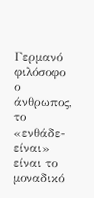Γερμανό φιλόσοφο ο άνθρωπος, το «ενθάδε-είναι» είναι το μοναδικό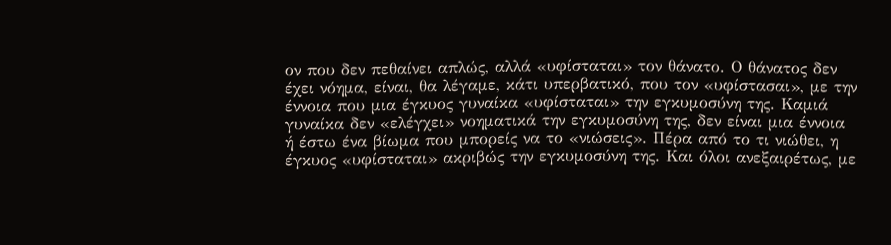ον που δεν πεθαίνει απλώς, αλλά «υφίσταται» τον θάνατο. Ο θάνατος δεν έχει νόημα, είναι, θα λέγαμε, κάτι υπερβατικό, που τον «υφίστασαι», με την έννοια που μια έγκυος γυναίκα «υφίσταται» την εγκυμοσύνη της. Καμιά γυναίκα δεν «ελέγχει» νοηματικά την εγκυμοσύνη της, δεν είναι μια έννοια ή έστω ένα βίωμα που μπορείς να το «νιώσεις». Πέρα από το τι νιώθει, η έγκυος «υφίσταται» ακριβώς την εγκυμοσύνη της. Και όλοι ανεξαιρέτως, με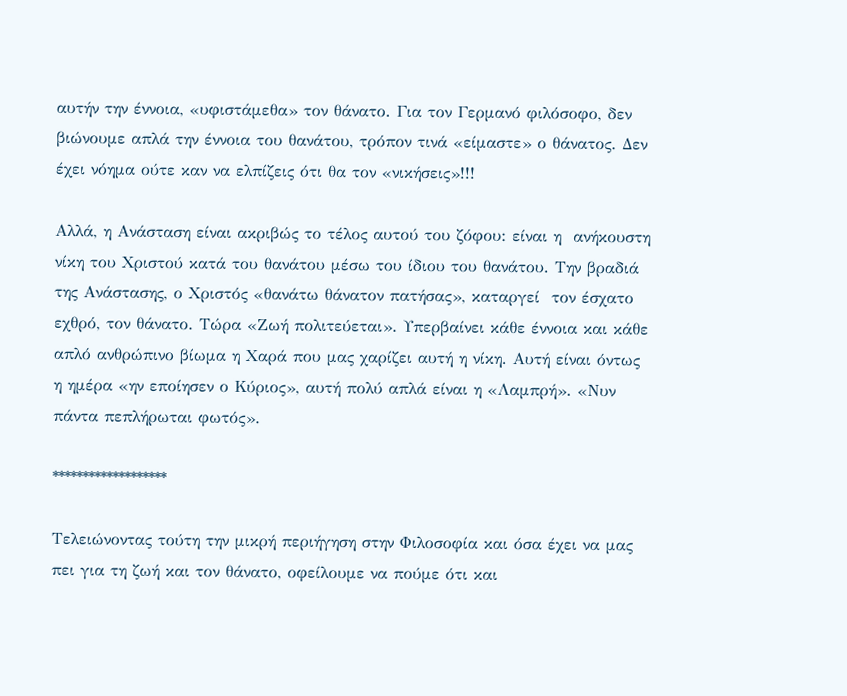αυτήν την έννοια, «υφιστάμεθα» τον θάνατο. Για τον Γερμανό φιλόσοφο, δεν βιώνουμε απλά την έννοια του θανάτου, τρόπον τινά «είμαστε» ο θάνατος. Δεν έχει νόημα ούτε καν να ελπίζεις ότι θα τον «νικήσεις»!!!

Αλλά, η Ανάσταση είναι ακριβώς το τέλος αυτού του ζόφου: είναι η  ανήκουστη νίκη του Χριστού κατά του θανάτου μέσω του ίδιου του θανάτου. Την βραδιά της Ανάστασης, ο Χριστός «θανάτω θάνατον πατήσας», καταργεί  τον έσχατο εχθρό, τον θάνατο. Τώρα «Ζωή πολιτεύεται». Υπερβαίνει κάθε έννοια και κάθε απλό ανθρώπινο βίωμα η Χαρά που μας χαρίζει αυτή η νίκη. Αυτή είναι όντως η ημέρα «ην εποίησεν ο Κύριος», αυτή πολύ απλά είναι η «Λαμπρή». «Νυν πάντα πεπλήρωται φωτός».

*******************

Τελειώνοντας τούτη την μικρή περιήγηση στην Φιλοσοφία και όσα έχει να μας πει για τη ζωή και τον θάνατο, οφείλουμε να πούμε ότι και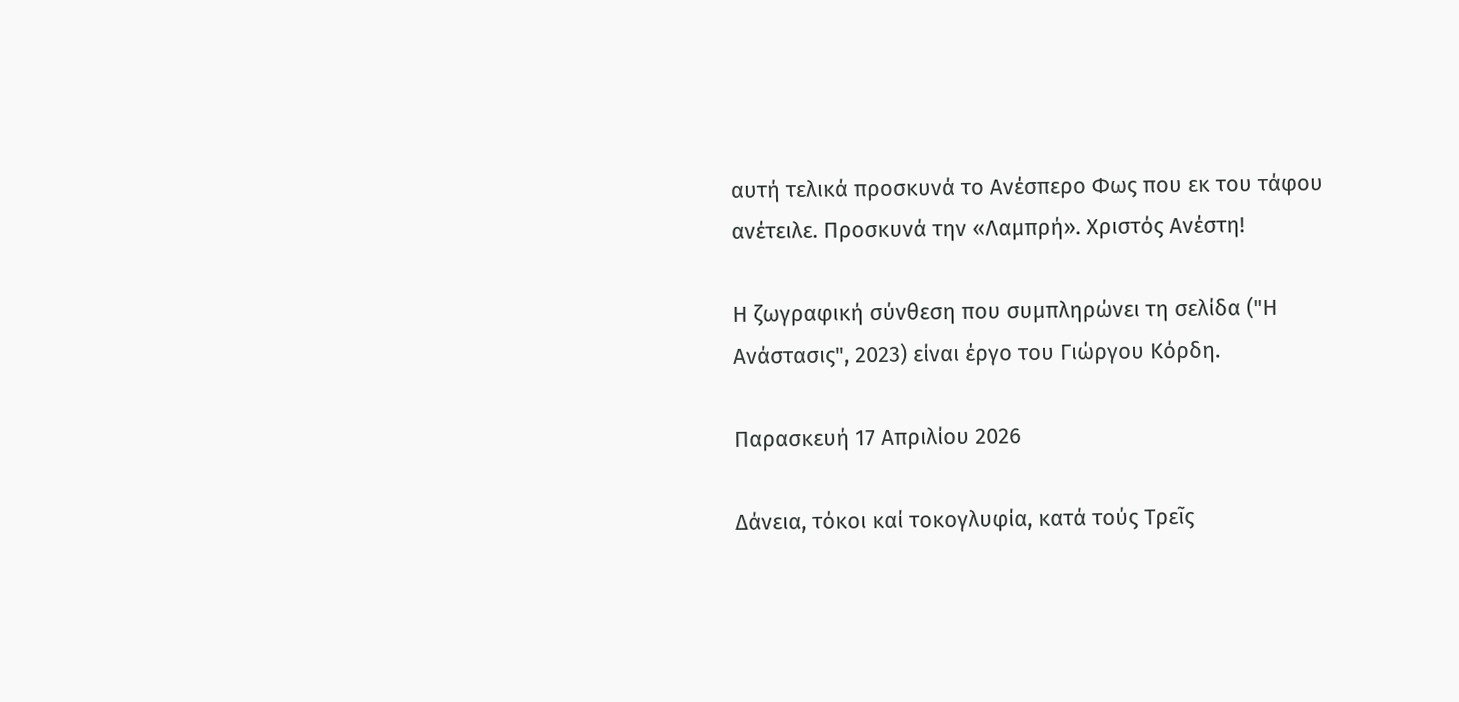αυτή τελικά προσκυνά το Ανέσπερο Φως που εκ του τάφου ανέτειλε. Προσκυνά την «Λαμπρή». Χριστός Ανέστη!

Η ζωγραφική σύνθεση που συμπληρώνει τη σελίδα ("Η Ανάστασις", 2023) είναι έργο του Γιώργου Κόρδη.

Παρασκευή 17 Απριλίου 2026

∆άνεια, τόκοι καί τοκογλυφία, κατά τούς Τρεῖς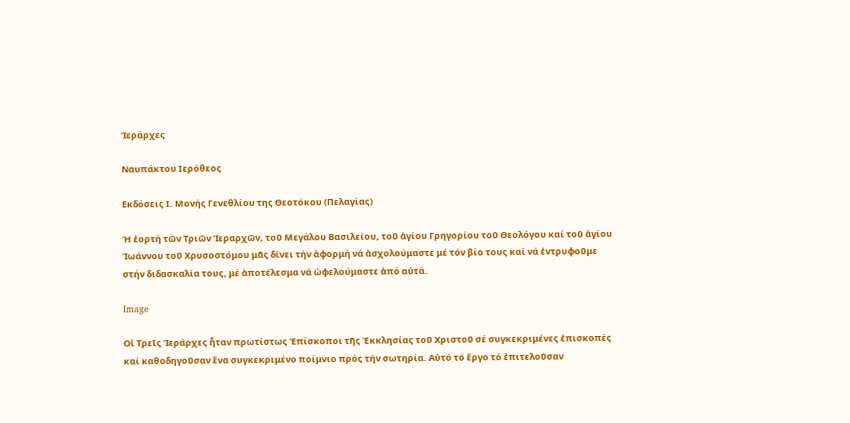Ἱεράρχες

Ναυπάκτου Ιερόθεος

Εκδόσεις Ι. Μονής Γενεθλίου της Θεοτόκου (Πελαγίας)

Ἡ ἑορτή τῶν Τριῶν Ἱεραρχῶν, τοῦ Μεγάλου Βασιλείου, τοῦ ἁγίου Γρηγορίου τοῦ Θεολόγου καί τοῦ ἁγίου Ἰωάννου τοῦ Χρυσοστόμου μᾶς δίνει τήν ἀφορμή νά ἀσχολούμαστε μέ τόν βίο τους καί νά ἐντρυφοῦμε στήν διδασκαλία τους, μέ ἀποτέλεσμα νά ὠφελούμαστε ἀπό αὐτά.

Image

Οἱ Τρεῖς Ἱεράρχες ἦταν πρωτίστως Ἐπίσκοποι τῆς Ἐκκλησίας τοῦ Χριστοῦ σέ συγκεκριμένες ἐπισκοπές καί καθοδηγοῦσαν ἕνα συγκεκριμένο ποίμνιο πρός τήν σωτηρία. Αὐτό τό ἔργο τό ἐπιτελοῦσαν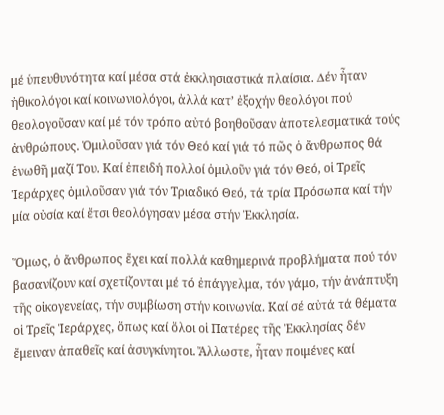μέ ὑπευθυνότητα καί μέσα στά ἐκκλησιαστικά πλαίσια. ∆έν ἦταν ἠθικολόγοι καί κοινωνιολόγοι, ἀλλά κατ’ ἐξοχήν θεολόγοι πού θεολογοῦσαν καί μέ τόν τρόπο αὐτό βοηθοῦσαν ἀποτελεσματικά τούς ἀνθρώπους. Ὁμιλοῦσαν γιά τόν Θεό καί γιά τό πῶς ὁ ἄνθρωπος θά ἑνωθῆ μαζί Του. Καί ἐπειδή πολλοί ὁμιλοῦν γιά τόν Θεό, οἱ Τρεῖς Ἱεράρχες ὁμιλοῦσαν γιά τόν Τριαδικό Θεό, τά τρία Πρόσωπα καί τήν μία οὐσία καί ἔτσι θεολόγησαν μέσα στήν Ἐκκλησία.

Ὅμως, ὁ ἄνθρωπος ἔχει καί πολλά καθημερινά προβλήματα πού τόν βασανίζουν καί σχετίζονται μέ τό ἐπάγγελμα, τόν γάμο, τήν ἀνάπτυξη τῆς οἰκογενείας, τήν συμβίωση στήν κοινωνία. Καί σέ αὐτά τά θέματα οἱ Τρεῖς Ἱεράρχες, ὅπως καί ὅλοι οἱ Πατέρες τῆς Ἐκκλησίας δέν ἔμειναν ἀπαθεῖς καί ἀσυγκίνητοι. Ἄλλωστε, ἦταν ποιμένες καί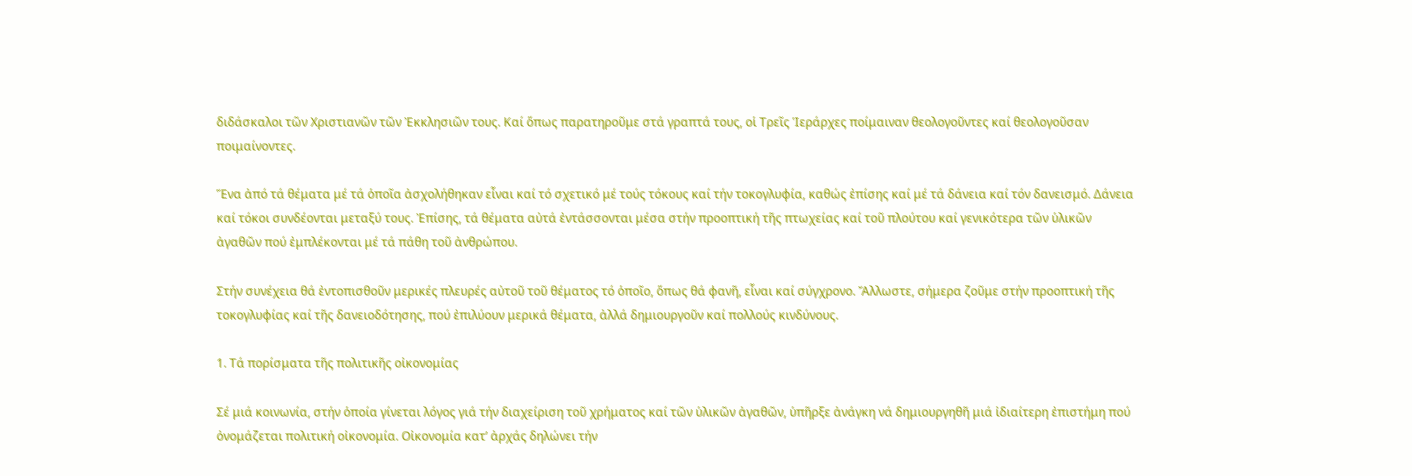διδάσκαλοι τῶν Χριστιανῶν τῶν Ἐκκλησιῶν τους. Καί ὅπως παρατηροῦμε στά γραπτά τους, οἱ Τρεῖς Ἱεράρχες ποίμαιναν θεολογοῦντες καί θεολογοῦσαν ποιμαίνοντες.

Ἕνα ἀπό τά θέματα μέ τά ὁποῖα ἀσχολήθηκαν εἶναι καί τό σχετικό μέ τούς τόκους καί τήν τοκογλυφία, καθώς ἐπίσης καί μέ τά δάνεια καί τόν δανεισμό. ∆άνεια καί τόκοι συνδέονται μεταξύ τους. Ἐπίσης, τά θέματα αὐτά ἐντάσσονται μέσα στήν προοπτική τῆς πτωχείας καί τοῦ πλούτου καί γενικότερα τῶν ὑλικῶν ἀγαθῶν πού ἐμπλέκονται μέ τά πάθη τοῦ ἀνθρώπου.

Στήν συνέχεια θά ἐντοπισθοῦν μερικές πλευρές αὐτοῦ τοῦ θέματος τό ὁποῖο, ὅπως θά φανῆ, εἶναι καί σύγχρονο. Ἄλλωστε, σήμερα ζοῦμε στήν προοπτική τῆς τοκογλυφίας καί τῆς δανειοδότησης, πού ἐπιλύουν μερικά θέματα, ἀλλά δημιουργοῦν καί πολλούς κινδύνους.

1. Τά πορίσματα τῆς πολιτικῆς οἰκονομίας

Σέ μιά κοινωνία, στήν ὁποία γίνεται λόγος γιά τήν διαχείριση τοῦ χρήματος καί τῶν ὑλικῶν ἀγαθῶν, ὑπῆρξε ἀνάγκη νά δημιουργηθῆ μιά ἰδιαίτερη ἐπιστήμη πού ὀνομάζεται πολιτική οἰκονομία. Οἰκονομία κατ’ ἀρχάς δηλώνει τήν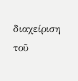διαχείριση τοῦ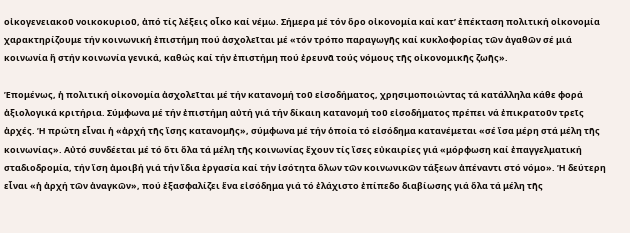οἰκογενειακοῦ νοικοκυριοῦ, ἀπό τίς λέξεις οἶκο καί νέμω. Σήμερα μέ τόν ὅρο οἰκονομία καί κατ’ ἐπέκταση πολιτική οἰκονομία χαρακτηρίζουμε τήν κοινωνική ἐπιστήμη πού ἀσχολεῖται μέ «τόν τρόπο παραγωγῆς καί κυκλοφορίας τῶν ἀγαθῶν σέ μιά κοινωνία ἤ στήν κοινωνία γενικά, καθώς καί τήν ἐπιστήμη πού ἐρευνᾶ τούς νόμους τῆς οἰκονομικῆς ζωῆς».

Ἑπομένως, ἡ πολιτική οἰκονομία ἀσχολεῖται μέ τήν κατανομή τοῦ εἰσοδήματος, χρησιμοποιώντας τά κατάλληλα κάθε φορά ἀξιολογικά κριτήρια. Σύμφωνα μέ τήν ἐπιστήμη αὐτή γιά τήν δίκαιη κατανομή τοῦ εἰσοδήματος πρέπει νά ἐπικρατοῦν τρεῖς ἀρχές. Ἡ πρώτη εἶναι ἡ «ἀρχή τῆς ἴσης κατανομῆς», σύμφωνα μέ τήν ὁποία τό εἰσόδημα κατανέμεται «σέ ἴσα μέρη στά μέλη τῆς κοινωνίας». Αὐτό συνδέεται μέ τό ὅτι ὅλα τά μέλη τῆς κοινωνίας ἔχουν τίς ἴσες εὐκαιρίες γιά «μόρφωση καί ἐπαγγελματική σταδιοδρομία, τήν ἴση ἀμοιβή γιά τήν ἴδια ἐργασία καί τήν ἰσότητα ὅλων τῶν κοινωνικῶν τάξεων ἀπέναντι στό νόμο». Ἡ δεύτερη εἶναι «ἡ ἀρχή τῶν ἀναγκῶν», πού ἐξασφαλίζει ἕνα εἰσόδημα γιά τό ἐλάχιστο ἐπίπεδο διαβίωσης γιά ὅλα τά μέλη τῆς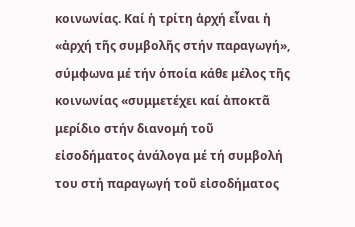κοινωνίας. Καί ἡ τρίτη ἀρχή εἶναι ἡ «ἀρχή τῆς συμβολῆς στήν παραγωγή», σύμφωνα μέ τήν ὁποία κάθε μέλος τῆς κοινωνίας «συμμετέχει καί ἀποκτᾶ μερίδιο στήν διανομή τοῦ εἰσοδήματος ἀνάλογα μέ τή συμβολή του στή παραγωγή τοῦ εἰσοδήματος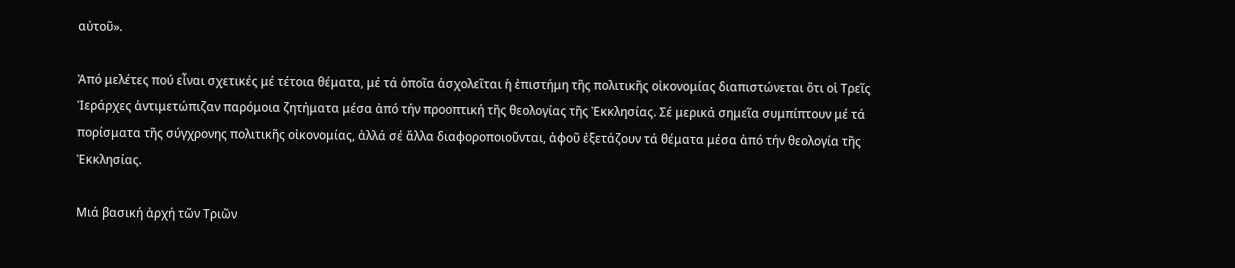αὐτοῦ».

Ἀπό μελέτες πού εἶναι σχετικές μέ τέτοια θέματα, μέ τά ὁποῖα ἀσχολεῖται ἡ ἐπιστήμη τῆς πολιτικῆς οἰκονομίας διαπιστώνεται ὅτι οἱ Τρεῖς Ἱεράρχες ἀντιμετώπιζαν παρόμοια ζητήματα μέσα ἀπό τήν προοπτική τῆς θεολογίας τῆς Ἐκκλησίας. Σέ μερικά σημεῖα συμπίπτουν μέ τά πορίσματα τῆς σύγχρονης πολιτικῆς οἰκονομίας, ἀλλά σέ ἄλλα διαφοροποιοῦνται, ἀφοῦ ἐξετάζουν τά θέματα μέσα ἀπό τήν θεολογία τῆς Ἐκκλησίας.

Μιά βασική ἀρχή τῶν Τριῶν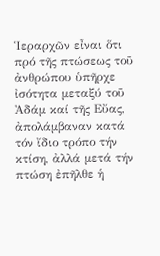Ἱεραρχῶν εἶναι ὅτι πρό τῆς πτώσεως τοῦ ἀνθρώπου ὑπῆρχε ἰσότητα μεταξύ τοῦ Ἀδάμ καί τῆς Εὔας, ἀπολάμβαναν κατά τόν ἴδιο τρόπο τήν κτίση, ἀλλά μετά τήν πτώση ἐπῆλθε ἡ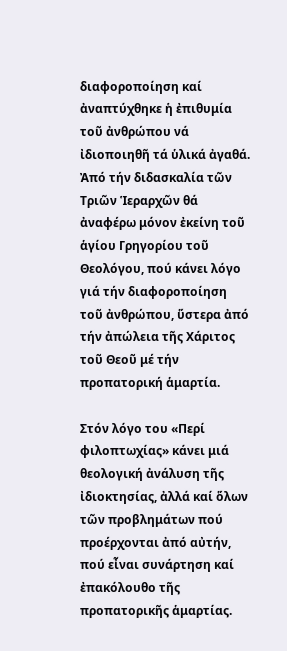διαφοροποίηση καί ἀναπτύχθηκε ἡ ἐπιθυμία τοῦ ἀνθρώπου νά ἰδιοποιηθῆ τά ὑλικά ἀγαθά. Ἀπό τήν διδασκαλία τῶν Τριῶν Ἱεραρχῶν θά ἀναφέρω μόνον ἐκείνη τοῦ ἁγίου Γρηγορίου τοῦ Θεολόγου, πού κάνει λόγο γιά τήν διαφοροποίηση τοῦ ἀνθρώπου, ὕστερα ἀπό τήν ἀπώλεια τῆς Χάριτος τοῦ Θεοῦ μέ τήν προπατορική ἁμαρτία.

Στόν λόγο του «Περί φιλοπτωχίας» κάνει μιά θεολογική ἀνάλυση τῆς ἰδιοκτησίας, ἀλλά καί ὅλων τῶν προβλημάτων πού προέρχονται ἀπό αὐτήν, πού εἶναι συνάρτηση καί ἐπακόλουθο τῆς προπατορικῆς ἁμαρτίας.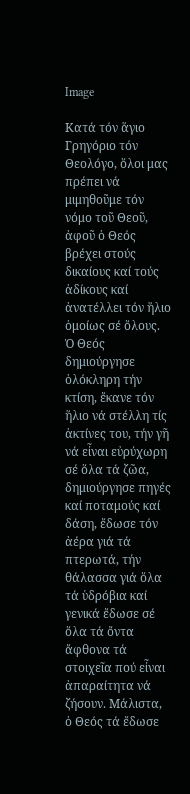Image

Κατά τόν ἅγιο Γρηγόριο τόν Θεολόγο, ὅλοι μας πρέπει νά μιμηθοῦμε τόν νόμο τοῦ Θεοῦ, ἀφοῦ ὁ Θεός βρέχει στούς δικαίους καί τούς ἀδίκους καί ἀνατέλλει τόν ἥλιο ὁμοίως σέ ὅλους. Ὁ Θεός δημιούργησε ὁλόκληρη τήν κτίση, ἔκανε τόν ἥλιο νά στέλλη τίς ἀκτίνες του, τήν γῆ νά εἶναι εὐρύχωρη σέ ὅλα τά ζῶα, δημιούργησε πηγές καί ποταμούς καί δάση, ἔδωσε τόν ἀέρα γιά τά πτερωτά, τήν θάλασσα γιά ὅλα τά ὑδρόβια καί γενικά ἔδωσε σέ ὅλα τά ὄντα ἄφθονα τά στοιχεῖα πού εἶναι ἀπαραίτητα νά ζήσουν. Μάλιστα, ὁ Θεός τά ἔδωσε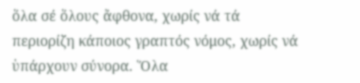ὅλα σέ ὅλους ἄφθονα, χωρίς νά τά περιορίζη κάποιος γραπτός νόμος, χωρίς νά ὑπάρχουν σύνορα. Ὅλα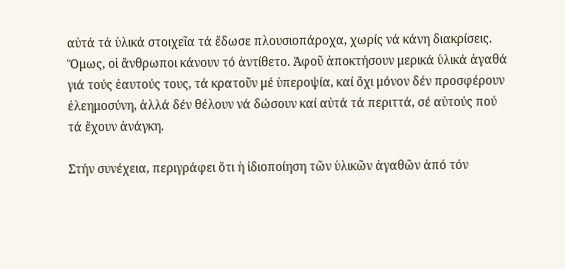αὐτά τά ὑλικά στοιχεῖα τά ἔδωσε πλουσιοπάροχα, χωρίς νά κάνη διακρίσεις. Ὅμως, οἱ ἄνθρωποι κάνουν τό ἀντίθετο. Ἀφοῦ ἀποκτήσουν μερικά ὑλικά ἀγαθά γιά τούς ἑαυτούς τους, τά κρατοῦν μέ ὑπεροψία, καί ὄχι μόνον δέν προσφέρουν ἐλεημοσύνη, ἀλλά δέν θέλουν νά δώσουν καί αὐτά τά περιττά, σέ αὐτούς πού τά ἔχουν ἀνάγκη.

Στήν συνέχεια, περιγράφει ὅτι ἡ ἰδιοποίηση τῶν ὑλικῶν ἀγαθῶν ἀπό τόν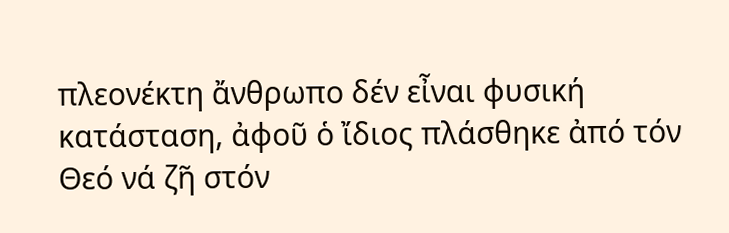πλεονέκτη ἄνθρωπο δέν εἶναι φυσική κατάσταση, ἀφοῦ ὁ ἴδιος πλάσθηκε ἀπό τόν Θεό νά ζῆ στόν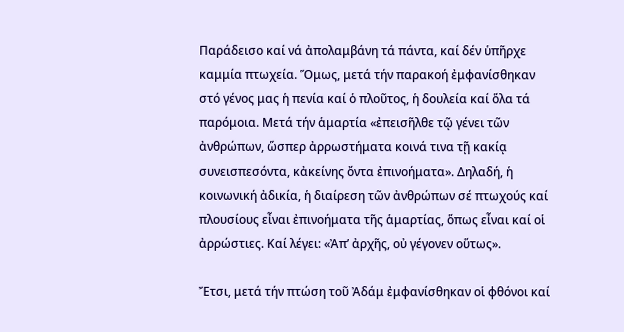Παράδεισο καί νά ἀπολαμβάνη τά πάντα, καί δέν ὑπῆρχε καμμία πτωχεία. Ὅμως, μετά τήν παρακοή ἐμφανίσθηκαν στό γένος μας ἡ πενία καί ὁ πλοῦτος, ἡ δουλεία καί ὅλα τά παρόμοια. Μετά τήν ἁμαρτία «ἐπεισῆλθε τῷ γένει τῶν ἀνθρώπων, ὥσπερ ἀρρωστήματα κοινά τινα τῇ κακίᾳ συνεισπεσόντα, κἀκείνης ὄντα ἐπινοήματα». ∆ηλαδή, ἡ κοινωνική ἀδικία, ἡ διαίρεση τῶν ἀνθρώπων σέ πτωχούς καί πλουσίους εἶναι ἐπινοήματα τῆς ἁμαρτίας, ὅπως εἶναι καί οἱ ἀρρώστιες. Καί λέγει: «Ἀπ’ ἀρχῆς, οὐ γέγονεν οὕτως».

Ἔτσι, μετά τήν πτώση τοῦ Ἀδάμ ἐμφανίσθηκαν οἱ φθόνοι καί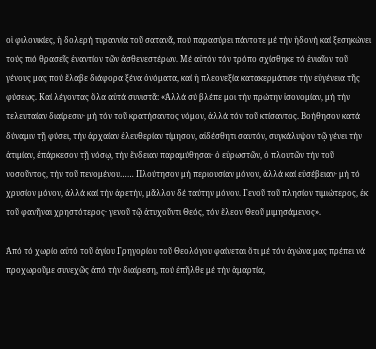οἱ φιλονικίες, ἡ δολερή τυραννία τοῦ σατανᾶ, πού παρασύρει πάντοτε μέ τήν ἡδονή καί ξεσηκώνει τούς πιό θρασεῖς ἐναντίον τῶν ἀσθενεστέρων. Μέ αὐτόν τόν τρόπο σχίσθηκε τό ἑνιαῖον τοῦ γένους μας πού ἔλαβε διάφορα ξένα ὀνόματα, καί ἡ πλεονεξία κατακερμάτισε τήν εὐγένεια τῆς φύσεως. Καί λέγοντας ὅλα αὐτά συνιστᾶ: «Ἀλλά σύ βλέπε μοι τήν πρώτην ἰσονομίαν, μή τήν τελευταίαν διαίρεσιν· μή τόν τοῦ κρατήσαντος νόμον, ἀλλά τόν τοῦ κτίσαντος. Βοήθησον κατά δύναμιν τῇ φύσει, τήν ἀρχαίαν ἐλευθερίαν τίμησον, αἰδέσθητι σαυτόν, συγκάλυψον τῷ γένει τήν ἀτιμίαν, ἐπάρκεσον τῇ νόσῳ, τήν ἔνδειαν παραμύθησαι· ὁ εὐρωστῶν, ὁ πλουτῶν τήν τοῦ νοσοῦντος, τήν τοῦ πενομένου…… Πλούτησον μή περιουσίαν μόνον, ἀλλά καί εὐσέβειαν· μή τό χρυσίον μόνον, ἀλλά καί τήν ἀρετήν, μᾶλλον δέ ταύτην μόνον. Γενοῦ τοῦ πλησίον τιμιώτερος, ἐκ τοῦ φανῆναι χρηστότερος· γενοῦ τῷ ἀτυχοῦντι Θεός, τόν ἔλεον Θεοῦ μιμησάμενος».

Ἀπό τό χωρίο αὐτό τοῦ ἁγίου Γρηγορίου τοῦ Θεολόγου φαίνεται ὅτι μέ τόν ἀγώνα μας πρέπει νά προχωροῦμε συνεχῶς ἀπό τήν διαίρεση, πού ἐπῆλθε μέ τήν ἁμαρτία,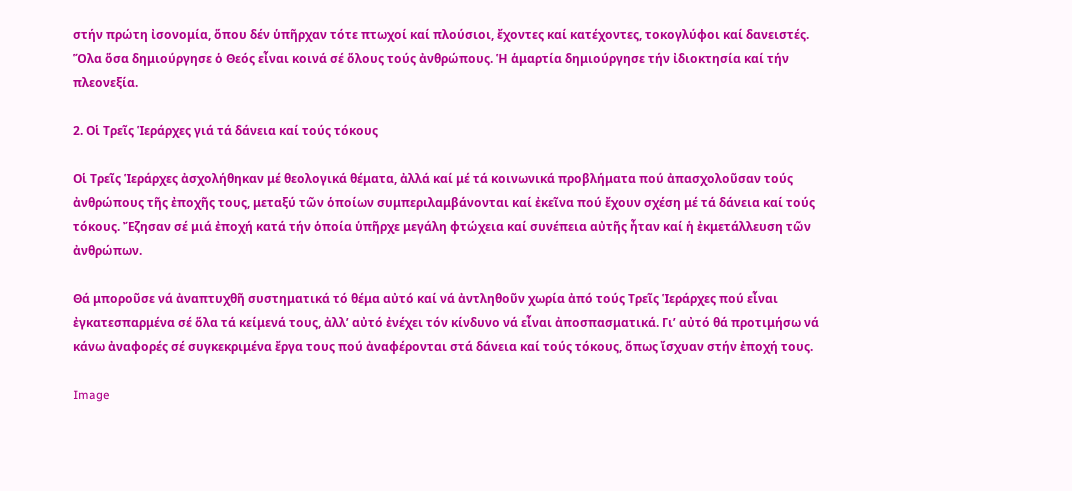στήν πρώτη ἰσονομία, ὅπου δέν ὑπῆρχαν τότε πτωχοί καί πλούσιοι, ἔχοντες καί κατέχοντες, τοκογλύφοι καί δανειστές. Ὅλα ὅσα δημιούργησε ὁ Θεός εἶναι κοινά σέ ὅλους τούς ἀνθρώπους. Ἡ ἁμαρτία δημιούργησε τήν ἰδιοκτησία καί τήν πλεονεξία.

2. Οἱ Τρεῖς Ἱεράρχες γιά τά δάνεια καί τούς τόκους

Οἱ Τρεῖς Ἱεράρχες ἀσχολήθηκαν μέ θεολογικά θέματα, ἀλλά καί μέ τά κοινωνικά προβλήματα πού ἀπασχολοῦσαν τούς ἀνθρώπους τῆς ἐποχῆς τους, μεταξύ τῶν ὁποίων συμπεριλαμβάνονται καί ἐκεῖνα πού ἔχουν σχέση μέ τά δάνεια καί τούς τόκους. Ἔζησαν σέ μιά ἐποχή κατά τήν ὁποία ὑπῆρχε μεγάλη φτώχεια καί συνέπεια αὐτῆς ἦταν καί ἡ ἐκμετάλλευση τῶν ἀνθρώπων.

Θά μποροῦσε νά ἀναπτυχθῆ συστηματικά τό θέμα αὐτό καί νά ἀντληθοῦν χωρία ἀπό τούς Τρεῖς Ἱεράρχες πού εἶναι ἐγκατεσπαρμένα σέ ὅλα τά κείμενά τους, ἀλλ’ αὐτό ἐνέχει τόν κίνδυνο νά εἶναι ἀποσπασματικά. Γι’ αὐτό θά προτιμήσω νά κάνω ἀναφορές σέ συγκεκριμένα ἔργα τους πού ἀναφέρονται στά δάνεια καί τούς τόκους, ὅπως ἴσχυαν στήν ἐποχή τους.

Image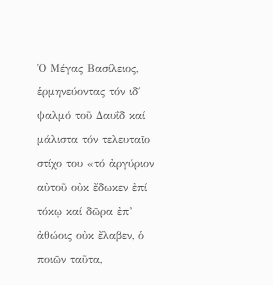Ὁ Μέγας Βασίλειος, ἑρμηνεύοντας τόν ιδ΄ ψαλμό τοῦ ∆αυΐδ καί μάλιστα τόν τελευταῖο στίχο του «τό ἀργύριον αὐτοῦ οὐκ ἔδωκεν ἐπί τόκῳ καί δῶρα ἐπ’ ἀθώοις οὐκ ἔλαβεν, ὁ ποιῶν ταῦτα,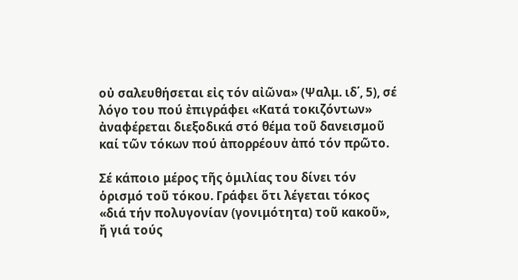οὐ σαλευθήσεται εἰς τόν αἰῶνα» (Ψαλμ. ιδ΄, 5), σέ λόγο του πού ἐπιγράφει «Κατά τοκιζόντων» ἀναφέρεται διεξοδικά στό θέμα τοῦ δανεισμοῦ καί τῶν τόκων πού ἀπορρέουν ἀπό τόν πρῶτο.

Σέ κάποιο μέρος τῆς ὁμιλίας του δίνει τόν ὁρισμό τοῦ τόκου. Γράφει ὅτι λέγεται τόκος «διά τήν πολυγονίαν (γονιμότητα) τοῦ κακοῦ», ἤ γιά τούς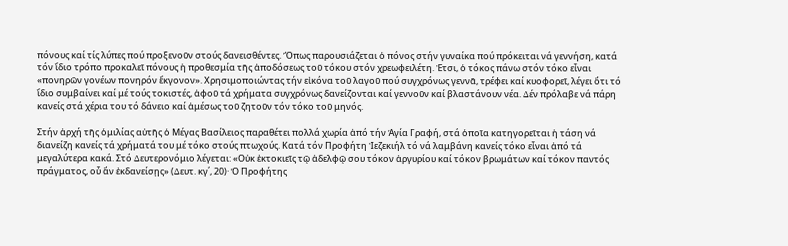πόνους καί τίς λύπες πού προξενοῦν στούς δανεισθέντες. Ὅπως παρουσιάζεται ὁ πόνος στήν γυναίκα πού πρόκειται νά γεννήση, κατά τόν ἴδιο τρόπο προκαλεῖ πόνους ἡ προθεσμία τῆς ἀποδόσεως τοῦ τόκου στόν χρεωφειλέτη. Ἐτσι, ὁ τόκος πάνω στόν τόκο εἶναι «πονηρῶν γονέων πονηρόν ἔκγονον». Χρησιμοποιώντας τήν εἰκόνα τοῦ λαγοῦ πού συγχρόνως γεννᾶ, τρέφει καί κυοφορεῖ, λέγει ὅτι τό ἴδιο συμβαίνει καί μέ τούς τοκιστές, ἀφοῦ τά χρήματα συγχρόνως δανείζονται καί γεννοῦν καί βλαστάνουν νέα. ∆έν πρόλαβε νά πάρη κανείς στά χέρια του τό δάνειο καί ἀμέσως τοῦ ζητοῦν τόν τόκο τοῦ μηνός.

Στήν ἀρχή τῆς ὁμιλίας αὐτῆς ὁ Μέγας Βασίλειος παραθέτει πολλά χωρία ἀπό τήν Ἁγία Γραφή, στά ὁποῖα κατηγορεῖται ἡ τάση νά διανείζη κανείς τά χρήματά του μέ τόκο στούς πτωχούς. Κατά τόν Προφήτη Ἰεζεκιήλ τό νά λαμβάνη κανείς τόκο εἶναι ἀπό τά μεγαλύτερα κακά. Στό ∆ευτερονόμιο λέγεται: «Οὐκ ἐκτοκιεῖς τῷ ἀδελφῷ σου τόκον ἀργυρίου καί τόκον βρωμάτων καί τόκον παντός πράγματος, οὗ ἄν ἐκδανείσῃς» (∆ευτ. κγ΄, 20)· Ὁ Προφήτης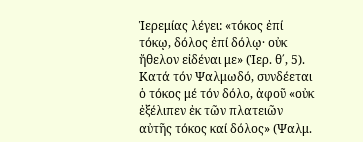Ἱερεμίας λέγει: «τόκος ἐπί τόκῳ, δόλος ἐπί δόλῳ· οὐκ ἤθελον εἰδέναι με» (Ἱερ. θ΄, 5). Κατά τόν Ψαλμωδό, συνδέεται ὁ τόκος μέ τόν δόλο, ἀφοῦ «οὐκ ἐξέλιπεν ἐκ τῶν πλατειῶν αὐτῆς τόκος καί δόλος» (Ψαλμ.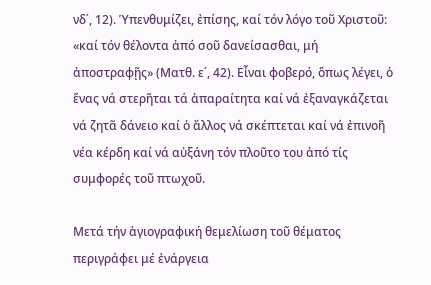νδ΄, 12). Ὑπενθυμίζει, ἐπίσης, καί τόν λόγο τοῦ Χριστοῦ: «καί τόν θέλοντα ἀπό σοῦ δανείσασθαι, μή ἀποστραφῇς» (Ματθ. ε΄, 42). Εἶναι φοβερό, ὅπως λέγει, ὁ ἕνας νά στερῆται τά ἀπαραίτητα καί νά ἐξαναγκάζεται νά ζητᾶ δάνειο καί ὁ ἄλλος νά σκέπτεται καί νά ἐπινοῆ νέα κέρδη καί νά αὐξάνη τόν πλοῦτο του ἀπό τίς συμφορές τοῦ πτωχοῦ.

Μετά τήν ἁγιογραφική θεμελίωση τοῦ θέματος περιγράφει μέ ἐνάργεια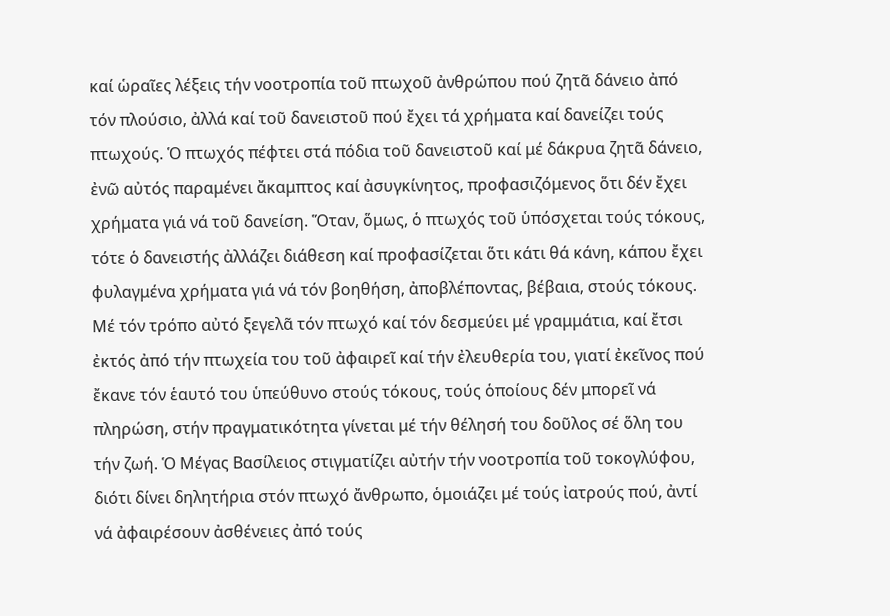καί ὡραῖες λέξεις τήν νοοτροπία τοῦ πτωχοῦ ἀνθρώπου πού ζητᾶ δάνειο ἀπό τόν πλούσιο, ἀλλά καί τοῦ δανειστοῦ πού ἔχει τά χρήματα καί δανείζει τούς πτωχούς. Ὁ πτωχός πέφτει στά πόδια τοῦ δανειστοῦ καί μέ δάκρυα ζητᾶ δάνειο, ἐνῶ αὐτός παραμένει ἄκαμπτος καί ἀσυγκίνητος, προφασιζόμενος ὅτι δέν ἔχει χρήματα γιά νά τοῦ δανείση. Ὅταν, ὅμως, ὁ πτωχός τοῦ ὑπόσχεται τούς τόκους, τότε ὁ δανειστής ἀλλάζει διάθεση καί προφασίζεται ὅτι κάτι θά κάνη, κάπου ἔχει φυλαγμένα χρήματα γιά νά τόν βοηθήση, ἀποβλέποντας, βέβαια, στούς τόκους. Μέ τόν τρόπο αὐτό ξεγελᾶ τόν πτωχό καί τόν δεσμεύει μέ γραμμάτια, καί ἔτσι ἐκτός ἀπό τήν πτωχεία του τοῦ ἀφαιρεῖ καί τήν ἐλευθερία του, γιατί ἐκεῖνος πού ἔκανε τόν ἑαυτό του ὑπεύθυνο στούς τόκους, τούς ὁποίους δέν μπορεῖ νά πληρώση, στήν πραγματικότητα γίνεται μέ τήν θέλησή του δοῦλος σέ ὅλη του τήν ζωή. Ὁ Μέγας Βασίλειος στιγματίζει αὐτήν τήν νοοτροπία τοῦ τοκογλύφου, διότι δίνει δηλητήρια στόν πτωχό ἄνθρωπο, ὁμοιάζει μέ τούς ἰατρούς πού, ἀντί νά ἀφαιρέσουν ἀσθένειες ἀπό τούς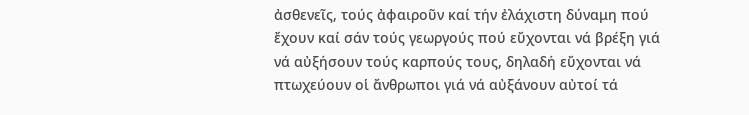ἀσθενεῖς, τούς ἀφαιροῦν καί τήν ἐλάχιστη δύναμη πού ἔχουν καί σάν τούς γεωργούς πού εὔχονται νά βρέξη γιά νά αὐξήσουν τούς καρπούς τους, δηλαδή εὔχονται νά πτωχεύουν οἱ ἄνθρωποι γιά νά αὐξάνουν αὐτοί τά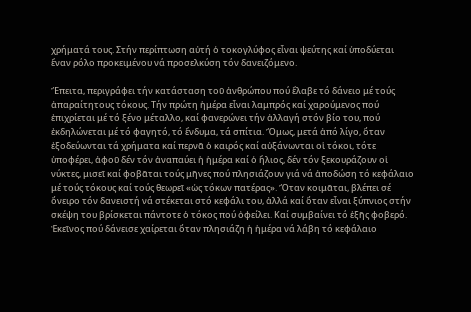χρήματά τους. Στήν περίπτωση αὐτή ὁ τοκογλύφος εἶναι ψεύτης καί ὑποδύεται ἕναν ρόλο προκειμένου νά προσελκύση τόν δανειζόμενο.

Ἔπειτα, περιγράφει τήν κατάσταση τοῦ ἀνθρώπου πού ἔλαβε τό δάνειο μέ τούς ἀπαραίτητους τόκους. Τήν πρώτη ἡμέρα εἶναι λαμπρός καί χαρούμενος πού ἐπιχρίεται μέ τό ξένο μέταλλο, καί φανερώνει τήν ἀλλαγή στόν βίο του, πού ἐκδηλώνεται μέ τό φαγητό, τό ἔνδυμα, τά σπίτια. Ὅμως, μετά ἀπό λίγο, ὅταν ἐξοδεύωνται τά χρήματα καί περνᾶ ὁ καιρός καί αὐξάνωνται οἱ τόκοι, τότε ὑποφέρει, ἀφοῦ δέν τόν ἀναπαύει ἡ ἡμέρα καί ὁ ἥλιος, δέν τόν ξεκουράζουν οἱ νύκτες, μισεῖ καί φοβᾶται τούς μῆνες πού πλησιάζουν γιά νά ἀποδώση τό κεφάλαιο μέ τούς τόκους καί τούς θεωρεῖ «ὡς τόκων πατέρας». Ὅταν κοιμᾶται, βλέπει σέ ὄνειρο τόν δανειστή νά στέκεται στό κεφάλι του, ἀλλά καί ὅταν εἶναι ξύπνιος στήν σκέψη του βρίσκεται πάντοτε ὁ τόκος πού ὀφείλει. Καί συμβαίνει τό ἑξῆς φοβερό. Ἐκεῖνος πού δάνεισε χαίρεται ὅταν πλησιάζη ἡ ἡμέρα νά λάβη τό κεφάλαιο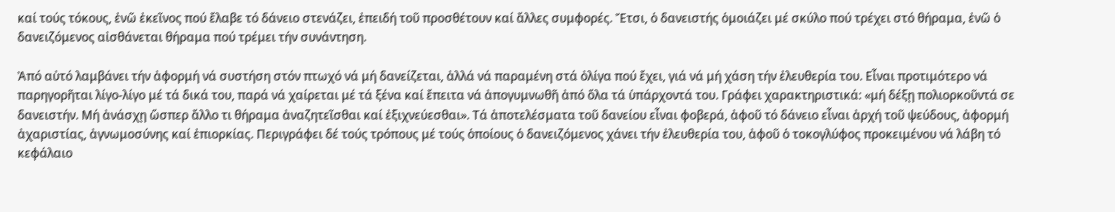καί τούς τόκους, ἐνῶ ἐκεῖνος πού ἔλαβε τό δάνειο στενάζει, ἐπειδή τοῦ προσθέτουν καί ἄλλες συμφορές. Ἔτσι, ὁ δανειστής ὁμοιάζει μέ σκύλο πού τρέχει στό θήραμα, ἐνῶ ὁ δανειζόμενος αἰσθάνεται θήραμα πού τρέμει τήν συνάντηση.

Ἀπό αὐτό λαμβάνει τήν ἀφορμή νά συστήση στόν πτωχό νά μή δανείζεται, ἀλλά νά παραμένη στά ὀλίγα πού ἔχει, γιά νά μή χάση τήν ἐλευθερία του. Εἶναι προτιμότερο νά παρηγορῆται λίγο-λίγο μέ τά δικά του, παρά νά χαίρεται μέ τά ξένα καί ἔπειτα νά ἀπογυμνωθῆ ἀπό ὅλα τά ὑπάρχοντά του. Γράφει χαρακτηριστικά: «μή δέξῃ πολιορκοῦντά σε δανειστήν. Μή ἀνάσχῃ ὥσπερ ἄλλο τι θήραμα ἀναζητεῖσθαι καί ἐξιχνεύεσθαι». Τά ἀποτελέσματα τοῦ δανείου εἶναι φοβερά, ἀφοῦ τό δάνειο εἶναι ἀρχή τοῦ ψεύδους, ἀφορμή ἀχαριστίας, ἀγνωμοσύνης καί ἐπιορκίας. Περιγράφει δέ τούς τρόπους μέ τούς ὁποίους ὁ δανειζόμενος χάνει τήν ἐλευθερία του, ἀφοῦ ὁ τοκογλύφος προκειμένου νά λάβη τό κεφάλαιο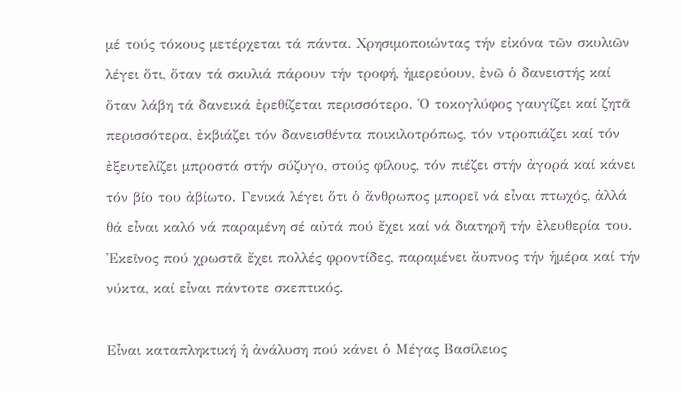μέ τούς τόκους μετέρχεται τά πάντα. Χρησιμοποιώντας τήν εἰκόνα τῶν σκυλιῶν λέγει ὅτι, ὅταν τά σκυλιά πάρουν τήν τροφή, ἡμερεύουν, ἐνῶ ὁ δανειστής καί ὅταν λάβη τά δανεικά ἐρεθίζεται περισσότερο. Ὁ τοκογλύφος γαυγίζει καί ζητᾶ περισσότερα, ἐκβιάζει τόν δανεισθέντα ποικιλοτρόπως, τόν ντροπιάζει καί τόν ἐξευτελίζει μπροστά στήν σύζυγο, στούς φίλους, τόν πιέζει στήν ἀγορά καί κάνει τόν βίο του ἀβίωτο. Γενικά λέγει ὅτι ὁ ἄνθρωπος μπορεῖ νά εἶναι πτωχός, ἀλλά θά εἶναι καλό νά παραμένη σέ αὐτά πού ἔχει καί νά διατηρῆ τήν ἐλευθερία του. Ἐκεῖνος πού χρωστᾶ ἔχει πολλές φροντίδες, παραμένει ἄυπνος τήν ἡμέρα καί τήν νύκτα, καί εἶναι πάντοτε σκεπτικός.

Εἶναι καταπληκτική ἡ ἀνάλυση πού κάνει ὁ Μέγας Βασίλειος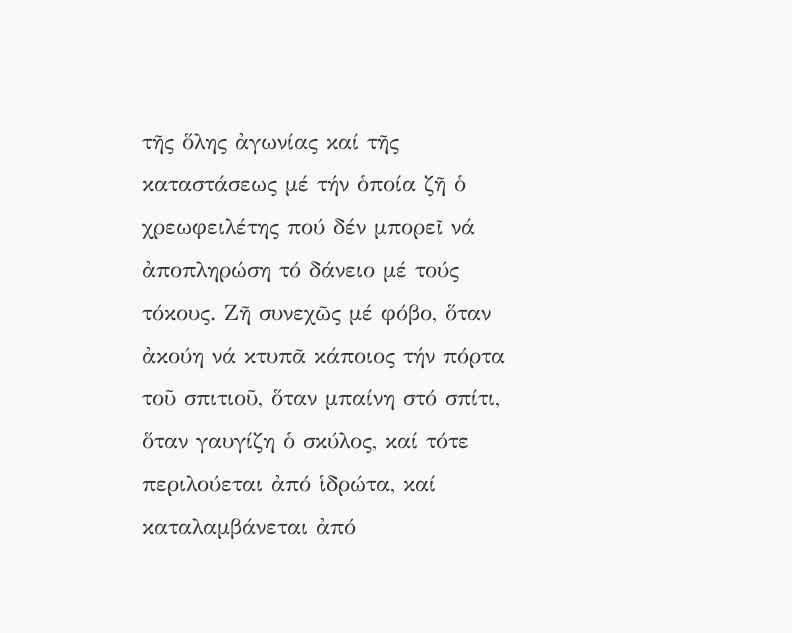τῆς ὅλης ἀγωνίας καί τῆς καταστάσεως μέ τήν ὁποία ζῆ ὁ χρεωφειλέτης πού δέν μπορεῖ νά ἀποπληρώση τό δάνειο μέ τούς τόκους. Ζῆ συνεχῶς μέ φόβο, ὅταν ἀκούη νά κτυπᾶ κάποιος τήν πόρτα τοῦ σπιτιοῦ, ὅταν μπαίνη στό σπίτι, ὅταν γαυγίζη ὁ σκύλος, καί τότε περιλούεται ἀπό ἱδρώτα, καί καταλαμβάνεται ἀπό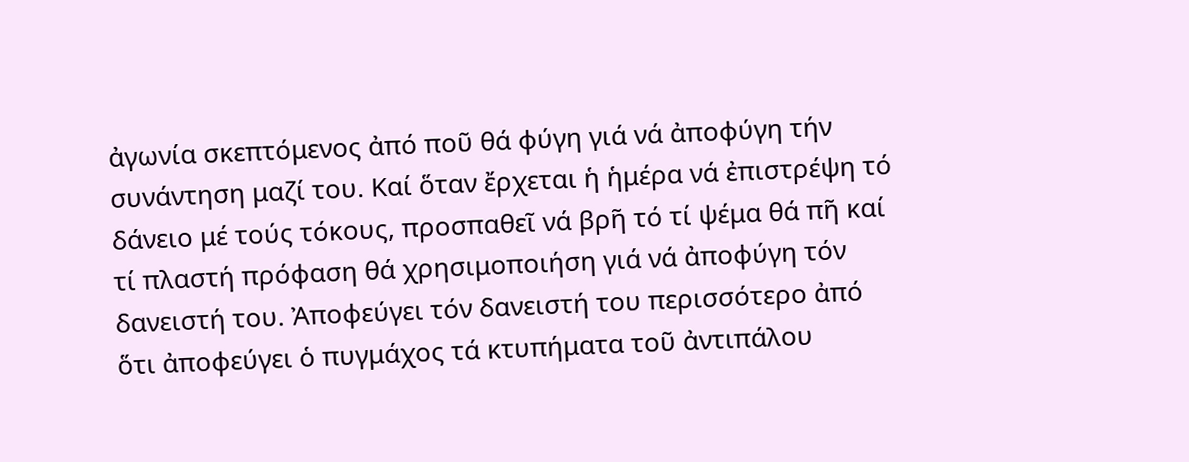ἀγωνία σκεπτόμενος ἀπό ποῦ θά φύγη γιά νά ἀποφύγη τήν συνάντηση μαζί του. Καί ὅταν ἔρχεται ἡ ἡμέρα νά ἐπιστρέψη τό δάνειο μέ τούς τόκους, προσπαθεῖ νά βρῆ τό τί ψέμα θά πῆ καί τί πλαστή πρόφαση θά χρησιμοποιήση γιά νά ἀποφύγη τόν δανειστή του. Ἀποφεύγει τόν δανειστή του περισσότερο ἀπό ὅτι ἀποφεύγει ὁ πυγμάχος τά κτυπήματα τοῦ ἀντιπάλου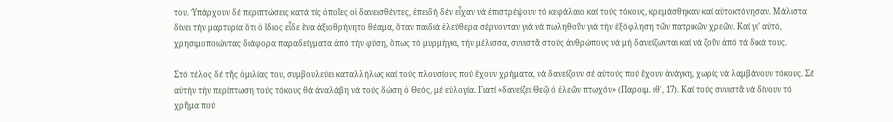του. Ὑπάρχουν δέ περιπτώσεις κατά τίς ὁποῖες οἱ δανεισθέντες, ἐπειδή δέν εἶχαν νά ἐπιστρέψουν τό κεφάλαιο καί τούς τόκους, κρεμάσθηκαν καί αὐτοκτόνησαν. Μάλιστα δίνει τήν μαρτυρία ὅτι ὁ ἴδιος εἶδε ἕνα ἀξιοθρήνητο θέαμα, ὅταν παιδιά ἐλεύθερα σέρνονταν γιά νά πωληθοῦν γιά τήν ἐξόφληση τῶν πατρικῶν χρεῶν. Καί γι’ αὐτό, χρησιμοποιώντας διάφορα παραδείγματα ἀπό τήν φύση, ὅπως τό μυρμήγκι, τήν μέλισσα, συνιστᾶ στούς ἀνθρώπους νά μή δανείζωνται καί νά ζοῦν ἀπό τά δικά τους.

Στό τέλος δέ τῆς ὁμιλίας του, συμβουλεύει καταλλήλως καί τούς πλουσίους πού ἔχουν χρήματα, νά δανείζουν σέ αὐτούς πού ἔχουν ἀνάγκη, χωρίς νά λαμβάνουν τόκους. Σέ αὐτήν τήν περίπτωση τούς τόκους θά ἀναλάβη νά τούς δώση ὁ Θεός, μέ εὐλογία. Γιατί «δανείζει Θεῷ ὁ ἐλεῶν πτωχόν» (Παροιμ. ιθ΄, 17). Καί τούς συνιστᾶ νά δίνουν τό χρῆμα πού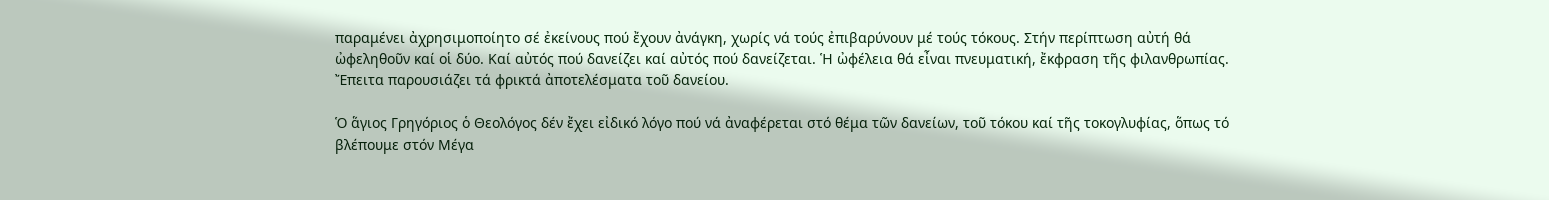παραμένει ἀχρησιμοποίητο σέ ἐκείνους πού ἔχουν ἀνάγκη, χωρίς νά τούς ἐπιβαρύνουν μέ τούς τόκους. Στήν περίπτωση αὐτή θά ὠφεληθοῦν καί οἱ δύο. Καί αὐτός πού δανείζει καί αὐτός πού δανείζεται. Ἡ ὠφέλεια θά εἶναι πνευματική, ἔκφραση τῆς φιλανθρωπίας. Ἔπειτα παρουσιάζει τά φρικτά ἀποτελέσματα τοῦ δανείου.

Ὁ ἅγιος Γρηγόριος ὁ Θεολόγος δέν ἔχει εἰδικό λόγο πού νά ἀναφέρεται στό θέμα τῶν δανείων, τοῦ τόκου καί τῆς τοκογλυφίας, ὅπως τό βλέπουμε στόν Μέγα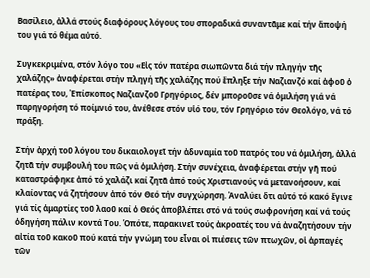Βασίλειο, ἀλλά στούς διαφόρους λόγους του σποραδικά συναντᾶμε καί τήν ἄποψή του γιά τό θέμα αὐτό.

Συγκεκριμένα, στόν λόγο του «Εἰς τόν πατέρα σιωπῶντα διά τήν πληγήν τῆς χαλάζης» ἀναφέρεται στήν πληγή τῆς χαλάζης πού ἔπληξε τήν Ναζιανζό καί ἀφοῦ ὁ πατέρας του, Ἐπίσκοπος Ναζιανζοῦ Γρηγόριος, δέν μποροῦσε νά ὁμιλήση γιά νά παρηγορήση τό ποίμνιό του, ἀνέθεσε στόν υἱό του, τόν Γρηγόριο τόν Θεολόγο, νά τό πράξη.

Στήν ἀρχή τοῦ λόγου του δικαιολογεῖ τήν ἀδυναμία τοῦ πατρός του νά ὁμιλήση, ἀλλά ζητᾶ τήν συμβουλή του πῶς νά ὁμιλήση. Στήν συνέχεια, ἀναφέρεται στήν γῆ πού καταστράφηκε ἀπό τό χαλάζι καί ζητᾶ ἀπό τούς Χριστιανούς νά μετανοήσουν, καί κλαίοντας νά ζητήσουν ἀπό τόν Θεό τήν συγχώρηση. Ἀναλύει ὅτι αὐτό τό κακό ἔγινε γιά τίς ἁμαρτίες τοῦ λαοῦ καί ὁ Θεός ἀποβλέπει στό νά τούς σωφρονήση καί νά τούς ὁδηγήση πάλιν κοντά Του. Ὁπότε, παρακινεῖ τούς ἀκροατές του νά ἀναζητήσουν τήν αἰτία τοῦ κακοῦ πού κατά τήν γνώμη του εἶναι οἱ πιέσεις τῶν πτωχῶν, οἱ ἁρπαγές τῶν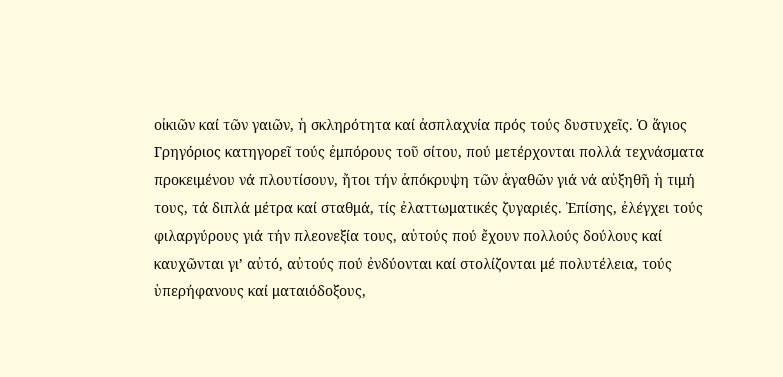οἰκιῶν καί τῶν γαιῶν, ἡ σκληρότητα καί ἀσπλαχνία πρός τούς δυστυχεῖς. Ὁ ἅγιος Γρηγόριος κατηγορεῖ τούς ἐμπόρους τοῦ σίτου, πού μετέρχονται πολλά τεχνάσματα προκειμένου νά πλουτίσουν, ἤτοι τήν ἀπόκρυψη τῶν ἀγαθῶν γιά νά αὐξηθῆ ἡ τιμή τους, τά διπλά μέτρα καί σταθμά, τίς ἐλαττωματικές ζυγαριές. Ἐπίσης, ἐλέγχει τούς φιλαργύρους γιά τήν πλεονεξία τους, αὐτούς πού ἔχουν πολλούς δούλους καί καυχῶνται γι’ αὐτό, αὐτούς πού ἐνδύονται καί στολίζονται μέ πολυτέλεια, τούς ὑπερήφανους καί ματαιόδοξους,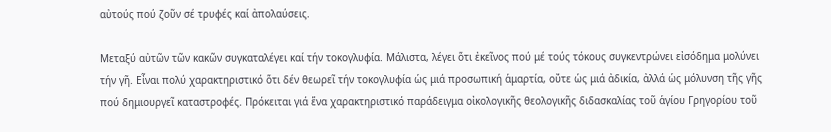αὐτούς πού ζοῦν σέ τρυφές καί ἀπολαύσεις.

Μεταξύ αὐτῶν τῶν κακῶν συγκαταλέγει καί τήν τοκογλυφία. Μάλιστα, λέγει ὅτι ἐκεῖνος πού μέ τούς τόκους συγκεντρώνει εἰσόδημα μολύνει τήν γῆ. Εἶναι πολύ χαρακτηριστικό ὅτι δέν θεωρεῖ τήν τοκογλυφία ὡς μιά προσωπική ἁμαρτία, οὔτε ὡς μιά ἀδικία, ἀλλά ὡς μόλυνση τῆς γῆς πού δημιουργεῖ καταστροφές. Πρόκειται γιά ἕνα χαρακτηριστικό παράδειγμα οἰκολογικῆς θεολογικῆς διδασκαλίας τοῦ ἁγίου Γρηγορίου τοῦ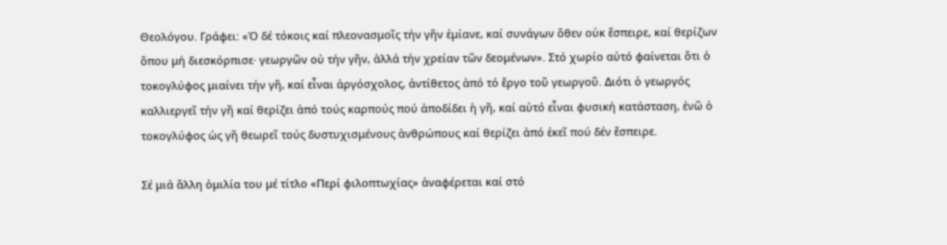Θεολόγου. Γράφει: «Ὁ δέ τόκοις καί πλεονασμοῖς τήν γῆν ἐμίανε, καί συνάγων ὅθεν οὐκ ἔσπειρε, καί θερίζων ὅπου μή διεσκόρπισε· γεωργῶν οὐ τήν γῆν, ἀλλά τήν χρείαν τῶν δεομένων». Στό χωρίο αὐτό φαίνεται ὅτι ὁ τοκογλύφος μιαίνει τήν γῆ, καί εἶναι ἀργόσχολος, ἀντίθετος ἀπό τό ἔργο τοῦ γεωργοῦ. ∆ιότι ὁ γεωργός καλλιεργεῖ τήν γῆ καί θερίζει ἀπό τούς καρπούς πού ἀποδίδει ἡ γῆ, καί αὐτό εἶναι φυσική κατάσταση, ἐνῶ ὁ τοκογλύφος ὡς γῆ θεωρεῖ τούς δυστυχισμένους ἀνθρώπους καί θερίζει ἀπό ἐκεῖ πού δέν ἔσπειρε.

Σέ μιά ἄλλη ὁμιλία του μέ τίτλο «Περί φιλοπτωχίας» ἀναφέρεται καί στό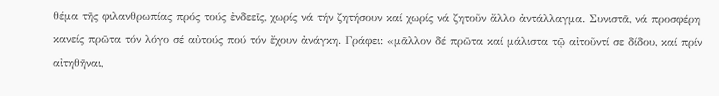θέμα τῆς φιλανθρωπίας πρός τούς ἐνδεεῖς, χωρίς νά τήν ζητήσουν καί χωρίς νά ζητοῦν ἄλλο ἀντάλλαγμα. Συνιστᾶ, νά προσφέρη κανείς πρῶτα τόν λόγο σέ αὐτούς πού τόν ἔχουν ἀνάγκη. Γράφει: «μᾶλλον δέ πρῶτα καί μάλιστα τῷ αἰτοῦντί σε δίδου, καί πρίν αἰτηθῆναι,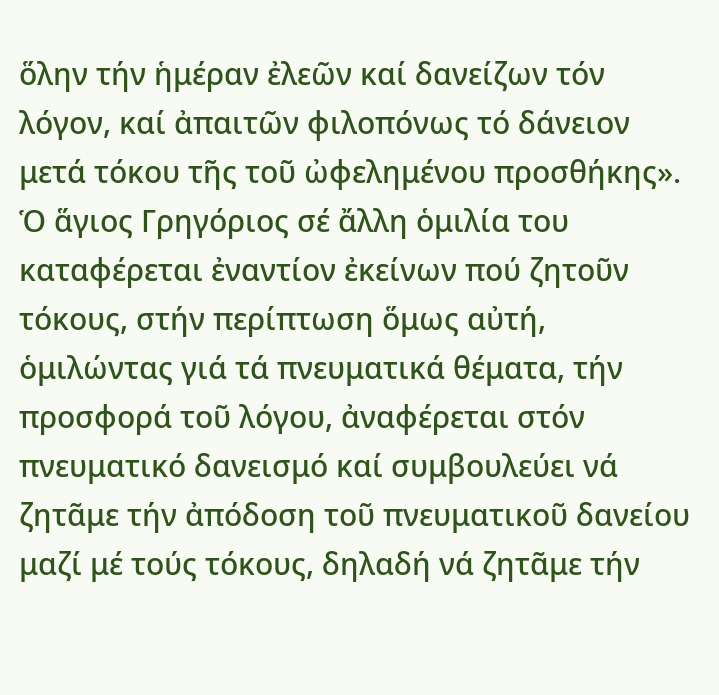ὅλην τήν ἡμέραν ἐλεῶν καί δανείζων τόν λόγον, καί ἀπαιτῶν φιλοπόνως τό δάνειον μετά τόκου τῆς τοῦ ὠφελημένου προσθήκης». Ὁ ἅγιος Γρηγόριος σέ ἄλλη ὁμιλία του καταφέρεται ἐναντίον ἐκείνων πού ζητοῦν τόκους, στήν περίπτωση ὅμως αὐτή, ὁμιλώντας γιά τά πνευματικά θέματα, τήν προσφορά τοῦ λόγου, ἀναφέρεται στόν πνευματικό δανεισμό καί συμβουλεύει νά ζητᾶμε τήν ἀπόδοση τοῦ πνευματικοῦ δανείου μαζί μέ τούς τόκους, δηλαδή νά ζητᾶμε τήν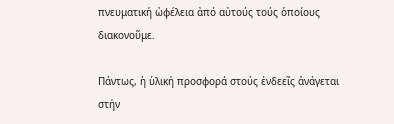πνευματική ὠφέλεια ἀπό αὐτούς τούς ὁποίους διακονοῦμε.

Πάντως, ἡ ὑλική προσφορά στούς ἐνδεεῖς ἀνάγεται στήν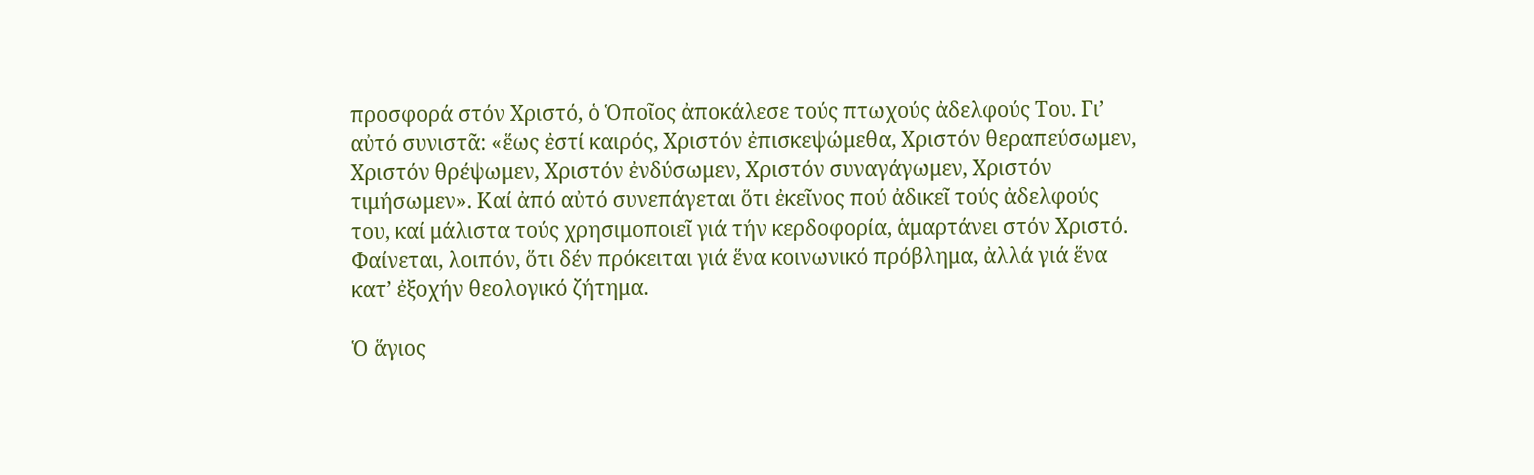προσφορά στόν Χριστό, ὁ Ὁποῖος ἀποκάλεσε τούς πτωχούς ἀδελφούς Του. Γι’ αὐτό συνιστᾶ: «ἕως ἐστί καιρός, Χριστόν ἐπισκεψώμεθα, Χριστόν θεραπεύσωμεν, Χριστόν θρέψωμεν, Χριστόν ἐνδύσωμεν, Χριστόν συναγάγωμεν, Χριστόν τιμήσωμεν». Καί ἀπό αὐτό συνεπάγεται ὅτι ἐκεῖνος πού ἀδικεῖ τούς ἀδελφούς του, καί μάλιστα τούς χρησιμοποιεῖ γιά τήν κερδοφορία, ἁμαρτάνει στόν Χριστό. Φαίνεται, λοιπόν, ὅτι δέν πρόκειται γιά ἕνα κοινωνικό πρόβλημα, ἀλλά γιά ἕνα κατ’ ἐξοχήν θεολογικό ζήτημα.

Ὁ ἅγιος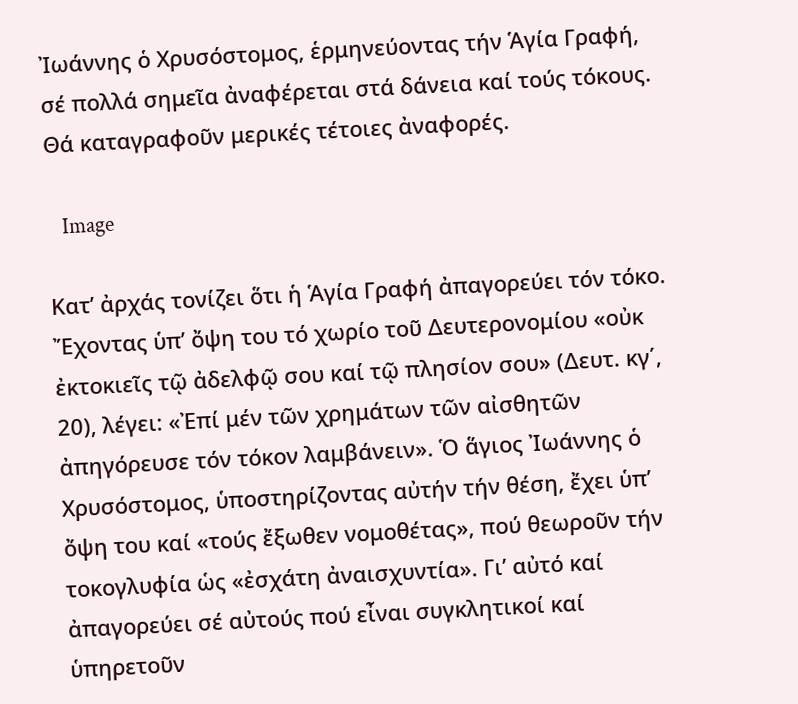Ἰωάννης ὁ Χρυσόστομος, ἑρμηνεύοντας τήν Ἁγία Γραφή, σέ πολλά σημεῖα ἀναφέρεται στά δάνεια καί τούς τόκους. Θά καταγραφοῦν μερικές τέτοιες ἀναφορές.

   Image

Κατ’ ἀρχάς τονίζει ὅτι ἡ Ἁγία Γραφή ἀπαγορεύει τόν τόκο. Ἔχοντας ὑπ’ ὄψη του τό χωρίο τοῦ ∆ευτερονομίου «οὐκ ἐκτοκιεῖς τῷ ἀδελφῷ σου καί τῷ πλησίον σου» (∆ευτ. κγ΄, 20), λέγει: «Ἐπί μέν τῶν χρημάτων τῶν αἰσθητῶν ἀπηγόρευσε τόν τόκον λαμβάνειν». Ὁ ἅγιος Ἰωάννης ὁ Χρυσόστομος, ὑποστηρίζοντας αὐτήν τήν θέση, ἔχει ὑπ’ ὄψη του καί «τούς ἔξωθεν νομοθέτας», πού θεωροῦν τήν τοκογλυφία ὡς «ἐσχάτη ἀναισχυντία». Γι’ αὐτό καί ἀπαγορεύει σέ αὐτούς πού εἶναι συγκλητικοί καί ὑπηρετοῦν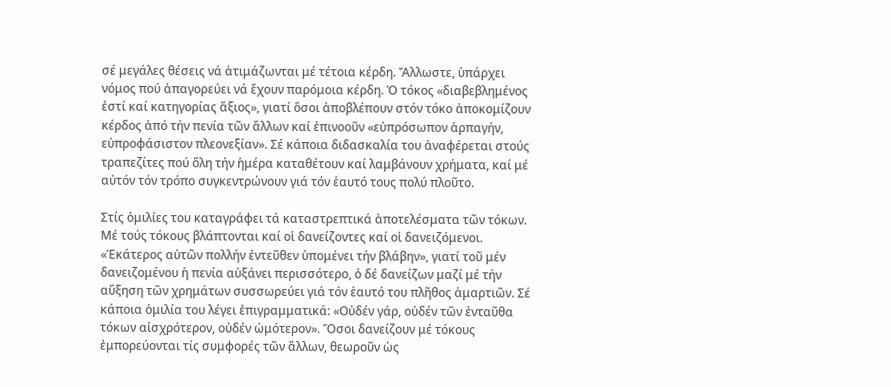σέ μεγάλες θέσεις νά ἀτιμάζωνται μέ τέτοια κέρδη. Ἄλλωστε, ὑπάρχει νόμος πού ἀπαγορεύει νά ἔχουν παρόμοια κέρδη. Ὁ τόκος «διαβεβλημένος ἐστί καί κατηγορίας ἄξιος», γιατί ὅσοι ἀποβλέπουν στόν τόκο ἀποκομίζουν κέρδος ἀπό τήν πενία τῶν ἄλλων καί ἐπινοοῦν «εὐπρόσωπον ἁρπαγήν, εὐπροφάσιστον πλεονεξίαν». Σέ κάποια διδασκαλία του ἀναφέρεται στούς τραπεζίτες πού ὅλη τήν ἡμέρα καταθέτουν καί λαμβάνουν χρήματα, καί μέ αὐτόν τόν τρόπο συγκεντρώνουν γιά τόν ἑαυτό τους πολύ πλοῦτο.

Στίς ὁμιλίες του καταγράφει τά καταστρεπτικά ἀποτελέσματα τῶν τόκων. Μέ τούς τόκους βλάπτονται καί οἱ δανείζοντες καί οἱ δανειζόμενοι. «Ἑκάτερος αὐτῶν πολλήν ἐντεῦθεν ὑπομένει τήν βλάβην», γιατί τοῦ μέν δανειζομένου ἡ πενία αὐξάνει περισσότερο, ὁ δέ δανείζων μαζί μέ τήν αὔξηση τῶν χρημάτων συσσωρεύει γιά τόν ἑαυτό του πλῆθος ἁμαρτιῶν. Σέ κάποια ὁμιλία του λέγει ἐπιγραμματικά: «Οὐδέν γάρ, οὐδέν τῶν ἐνταῦθα τόκων αἰσχρότερον, οὐδέν ὠμότερον». Ὅσοι δανείζουν μέ τόκους ἐμπορεύονται τίς συμφορές τῶν ἄλλων, θεωροῦν ὡς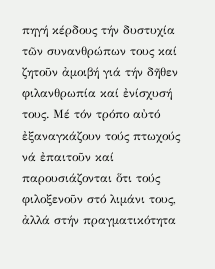πηγή κέρδους τήν δυστυχία τῶν συνανθρώπων τους καί ζητοῦν ἀμοιβή γιά τήν δῆθεν φιλανθρωπία καί ἐνίσχυσή τους. Μέ τόν τρόπο αὐτό ἐξαναγκάζουν τούς πτωχούς νά ἐπαιτοῦν καί παρουσιάζονται ὅτι τούς φιλοξενοῦν στό λιμάνι τους, ἀλλά στήν πραγματικότητα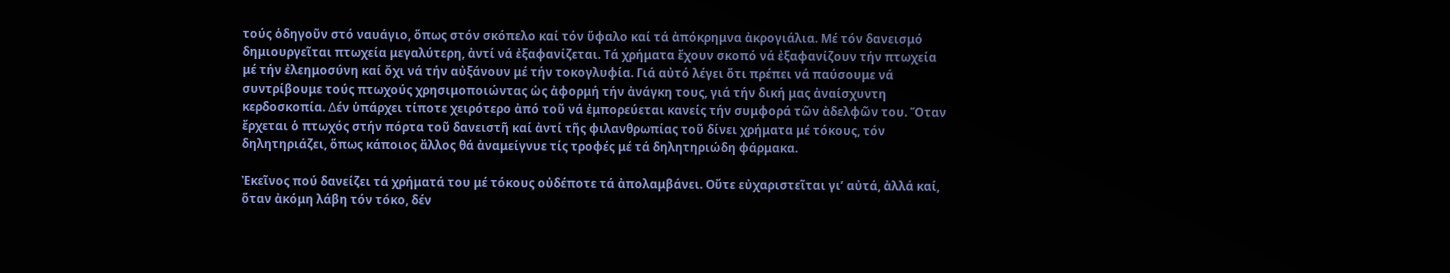τούς ὁδηγοῦν στό ναυάγιο, ὅπως στόν σκόπελο καί τόν ὕφαλο καί τά ἀπόκρημνα ἀκρογιάλια. Μέ τόν δανεισμό δημιουργεῖται πτωχεία μεγαλύτερη, ἀντί νά ἐξαφανίζεται. Τά χρήματα ἔχουν σκοπό νά ἐξαφανίζουν τήν πτωχεία μέ τήν ἐλεημοσύνη καί ὄχι νά τήν αὐξάνουν μέ τήν τοκογλυφία. Γιά αὐτό λέγει ὅτι πρέπει νά παύσουμε νά συντρίβουμε τούς πτωχούς χρησιμοποιώντας ὡς ἀφορμή τήν ἀνάγκη τους, γιά τήν δική μας ἀναίσχυντη κερδοσκοπία. ∆έν ὑπάρχει τίποτε χειρότερο ἀπό τοῦ νά ἐμπορεύεται κανείς τήν συμφορά τῶν ἀδελφῶν του. Ὅταν ἔρχεται ὁ πτωχός στήν πόρτα τοῦ δανειστῆ καί ἀντί τῆς φιλανθρωπίας τοῦ δίνει χρήματα μέ τόκους, τόν δηλητηριάζει, ὅπως κάποιος ἄλλος θά ἀναμείγνυε τίς τροφές μέ τά δηλητηριώδη φάρμακα.

Ἐκεῖνος πού δανείζει τά χρήματά του μέ τόκους οὐδέποτε τά ἀπολαμβάνει. Οὔτε εὐχαριστεῖται γι’ αὐτά, ἀλλά καί, ὅταν ἀκόμη λάβη τόν τόκο, δέν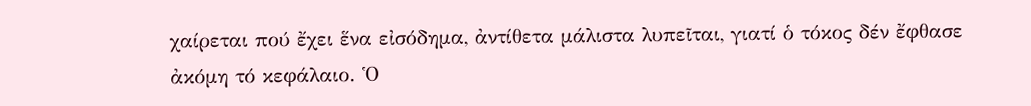χαίρεται πού ἔχει ἕνα εἰσόδημα, ἀντίθετα μάλιστα λυπεῖται, γιατί ὁ τόκος δέν ἔφθασε ἀκόμη τό κεφάλαιο. Ὁ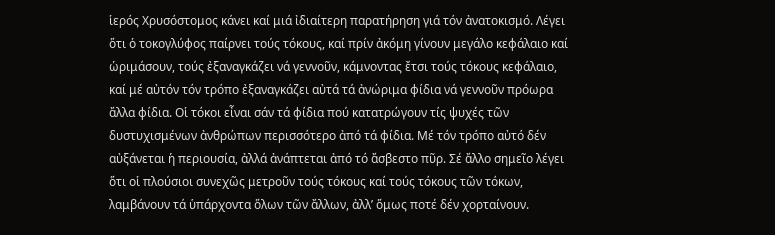ἱερός Χρυσόστομος κάνει καί μιά ἰδιαίτερη παρατήρηση γιά τόν ἀνατοκισμό. Λέγει ὅτι ὁ τοκογλύφος παίρνει τούς τόκους, καί πρίν ἀκόμη γίνουν μεγάλο κεφάλαιο καί ὡριμάσουν, τούς ἐξαναγκάζει νά γεννοῦν, κάμνοντας ἔτσι τούς τόκους κεφάλαιο, καί μέ αὐτόν τόν τρόπο ἐξαναγκάζει αὐτά τά ἀνώριμα φίδια νά γεννοῦν πρόωρα ἄλλα φίδια. Οἱ τόκοι εἶναι σάν τά φίδια πού κατατρώγουν τίς ψυχές τῶν δυστυχισμένων ἀνθρώπων περισσότερο ἀπό τά φίδια. Μέ τόν τρόπο αὐτό δέν αὐξάνεται ἡ περιουσία, ἀλλά ἀνάπτεται ἀπό τό ἄσβεστο πῦρ. Σέ ἄλλο σημεῖο λέγει ὅτι οἱ πλούσιοι συνεχῶς μετροῦν τούς τόκους καί τούς τόκους τῶν τόκων, λαμβάνουν τά ὑπάρχοντα ὅλων τῶν ἄλλων, ἀλλ’ ὅμως ποτέ δέν χορταίνουν.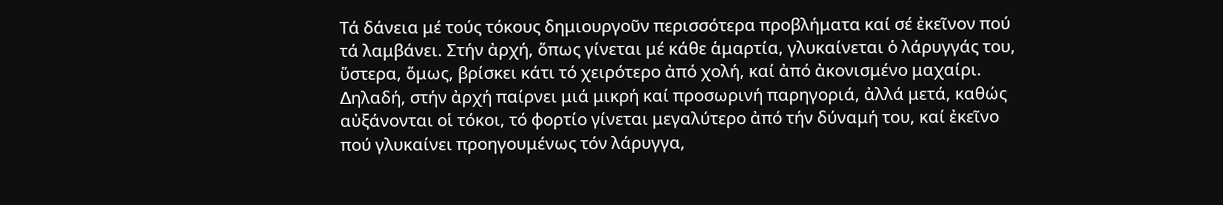Τά δάνεια μέ τούς τόκους δημιουργοῦν περισσότερα προβλήματα καί σέ ἐκεῖνον πού τά λαμβάνει. Στήν ἀρχή, ὅπως γίνεται μέ κάθε ἁμαρτία, γλυκαίνεται ὁ λάρυγγάς του, ὕστερα, ὅμως, βρίσκει κάτι τό χειρότερο ἀπό χολή, καί ἀπό ἀκονισμένο μαχαίρι. ∆ηλαδή, στήν ἀρχή παίρνει μιά μικρή καί προσωρινή παρηγοριά, ἀλλά μετά, καθώς αὐξάνονται οἱ τόκοι, τό φορτίο γίνεται μεγαλύτερο ἀπό τήν δύναμή του, καί ἐκεῖνο πού γλυκαίνει προηγουμένως τόν λάρυγγα,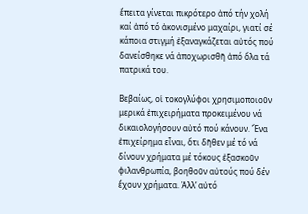ἔπειτα γίνεται πικρότερο ἀπό τήν χολή καί ἀπό τό ἀκονισμένο μαχαίρι, γιατί σέ κάποια στιγμή ἐξαναγκάζεται αὐτός πού δανείσθηκε νά ἀποχωρισθῆ ἀπό ὅλα τά πατρικά του.

Βεβαίως, οἱ τοκογλύφοι χρησιμοποιοῦν μερικά ἐπιχειρήματα προκειμένου νά δικαιολογήσουν αὐτό πού κάνουν. Ἕνα ἐπιχείρημα εἶναι, ὅτι δῆθεν μέ τό νά δίνουν χρήματα μέ τόκους ἐξασκοῦν φιλανθρωπία, βοηθοῦν αὐτούς πού δέν ἔχουν χρήματα. Ἀλλ’ αὐτό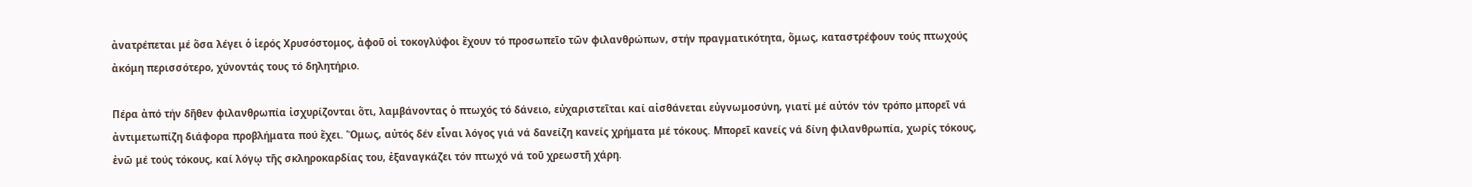ἀνατρέπεται μέ ὅσα λέγει ὁ ἱερός Χρυσόστομος, ἀφοῦ οἱ τοκογλύφοι ἔχουν τό προσωπεῖο τῶν φιλανθρώπων, στήν πραγματικότητα, ὅμως, καταστρέφουν τούς πτωχούς ἀκόμη περισσότερο, χύνοντάς τους τό δηλητήριο.

Πέρα ἀπό τήν δῆθεν φιλανθρωπία ἰσχυρίζονται ὅτι, λαμβάνοντας ὁ πτωχός τό δάνειο, εὐχαριστεῖται καί αἰσθάνεται εὐγνωμοσύνη, γιατί μέ αὐτόν τόν τρόπο μπορεῖ νά ἀντιμετωπίζη διάφορα προβλήματα πού ἔχει. Ὅμως, αὐτός δέν εἶναι λόγος γιά νά δανείζη κανείς χρήματα μέ τόκους. Μπορεῖ κανείς νά δίνη φιλανθρωπία, χωρίς τόκους, ἐνῶ μέ τούς τόκους, καί λόγῳ τῆς σκληροκαρδίας του, ἐξαναγκάζει τόν πτωχό νά τοῦ χρεωστῆ χάρη.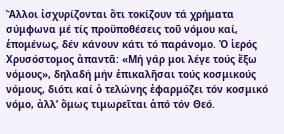Ἄλλοι ἰσχυρίζονται ὅτι τοκίζουν τά χρήματα σύμφωνα μέ τίς προϋποθέσεις τοῦ νόμου καί, ἑπομένως, δέν κάνουν κάτι τό παράνομο. Ὁ ἱερός Χρυσόστομος ἀπαντᾶ: «Μή γάρ μοι λέγε τούς ἔξω νόμους», δηλαδή μήν ἐπικαλῆσαι τούς κοσμικούς νόμους, διότι καί ὁ τελώνης ἐφαρμόζει τόν κοσμικό νόμο, ἀλλ’ ὅμως τιμωρεῖται ἀπό τόν Θεό.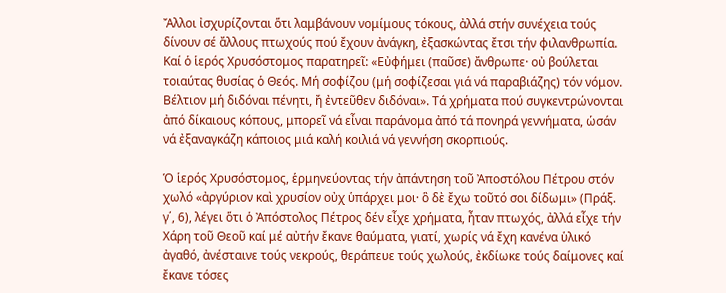Ἄλλοι ἰσχυρίζονται ὅτι λαμβάνουν νομίμους τόκους, ἀλλά στήν συνέχεια τούς δίνουν σέ ἄλλους πτωχούς πού ἔχουν ἀνάγκη, ἐξασκώντας ἔτσι τήν φιλανθρωπία. Καί ὁ ἱερός Χρυσόστομος παρατηρεῖ: «Εὐφήμει (παῦσε) ἄνθρωπε· οὐ βούλεται τοιαύτας θυσίας ὁ Θεός. Μή σοφίζου (μή σοφίζεσαι γιά νά παραβιάζης) τόν νόμον. Βέλτιον μή διδόναι πένητι, ἤ ἐντεῦθεν διδόναι». Τά χρήματα πού συγκεντρώνονται ἀπό δίκαιους κόπους, μπορεῖ νά εἶναι παράνομα ἀπό τά πονηρά γεννήματα, ὡσάν νά ἐξαναγκάζη κάποιος μιά καλή κοιλιά νά γεννήση σκορπιούς.

Ὁ ἱερός Χρυσόστομος, ἑρμηνεύοντας τήν ἀπάντηση τοῦ Ἀποστόλου Πέτρου στόν χωλό «ἀργύριον καὶ χρυσίον οὐχ ὑπάρχει μοι· ὃ δὲ ἔχω τοῦτό σοι δίδωμι» (Πράξ. γ΄, 6), λέγει ὅτι ὁ Ἀπόστολος Πέτρος δέν εἶχε χρήματα, ἦταν πτωχός, ἀλλά εἶχε τήν Χάρη τοῦ Θεοῦ καί μέ αὐτήν ἔκανε θαύματα, γιατί, χωρίς νά ἔχη κανένα ὑλικό ἀγαθό, ἀνέσταινε τούς νεκρούς, θεράπευε τούς χωλούς, ἐκδίωκε τούς δαίμονες καί ἔκανε τόσες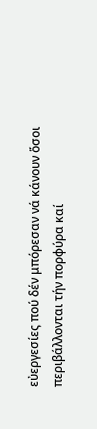εὐεργεσίες πού δέν μπόρεσαν νά κάνουν ὅσοι περιβάλλονται τήν πορφύρα καί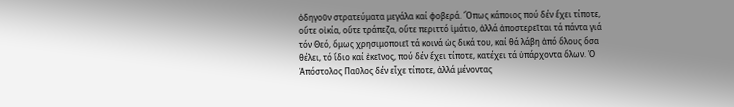ὁδηγοῦν στρατεύματα μεγάλα καί φοβερά. Ὅπως κάποιος πού δέν ἔχει τίποτε, οὔτε οἰκία, οὔτε τράπεζα, οὔτε περιττό ἱμάτιο, ἀλλά ἀποστερεῖται τά πάντα γιά τόν Θεό, ὅμως χρησιμοποιεῖ τά κοινά ὡς δικά του, καί θά λάβη ἀπό ὅλους ὅσα θέλει, τό ἴδιο καί ἐκεῖνος, πού δέν ἔχει τίποτε, κατέχει τά ὑπάρχοντα ὅλων. Ὁ Ἀπόστολος Παῦλος δέν εἶχε τίποτε, ἀλλά μένοντας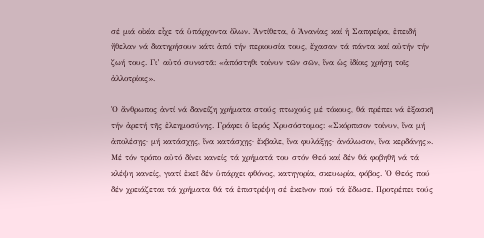σέ μιά οἰκία εἶχε τά ὑπάρχοντα ὅλων. Ἀντίθετα, ὁ Ἀνανίας καί ἡ Σαπφείρα, ἐπειδή ἤθελαν νά διατηρήσουν κάτι ἀπό τήν περιουσία τους, ἔχασαν τά πάντα καί αὐτήν τήν ζωή τους. Γι’ αὐτό συνιστᾶ: «ἀπόστηθι τοίνυν τῶν σῶν, ἵνα ὡς ἰδίοις χρήσῃ τοῖς ἀλλοτρίοις».

Ὁ ἄνθρωπος ἀντί νά δανείζη χρήματα στούς πτωχούς μέ τόκους, θά πρέπει νά ἐξασκῆ τήν ἀρετή τῆς ἐλεημοσύνης. Γράφει ὁ ἱερός Χρυσόστομος: «Σκόρπισον τοίνυν, ἵνα μή ἀπολέσῃς· μή κατάσχῃς, ἵνα κατάσχῃς· ἔκβαλε, ἵνα φυλάξῃς· ἀνάλωσον, ἵνα κερδάνῃς». Μέ τόν τρόπο αὐτό δίνει κανείς τά χρήματά του στόν Θεό καί δέν θά φοβηθῆ νά τά κλέψη κανείς, γιατί ἐκεῖ δέν ὑπάρχει φθόνος, κατηγορία, σκευωρία, φόβος. Ὁ Θεός πού δέν χρειάζεται τά χρήματα θά τά ἐπιστρέψη σέ ἐκεῖνον πού τά ἔδωσε. Προτρέπει τούς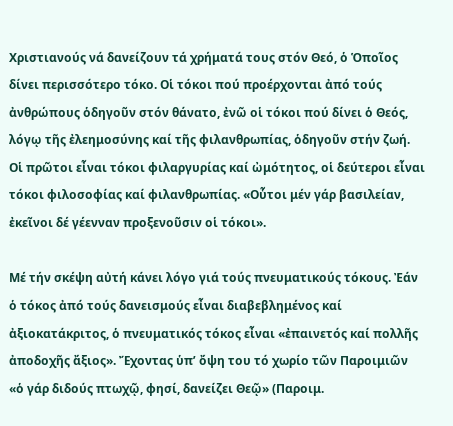Χριστιανούς νά δανείζουν τά χρήματά τους στόν Θεό, ὁ Ὁποῖος δίνει περισσότερο τόκο. Οἱ τόκοι πού προέρχονται ἀπό τούς ἀνθρώπους ὁδηγοῦν στόν θάνατο, ἐνῶ οἱ τόκοι πού δίνει ὁ Θεός, λόγῳ τῆς ἐλεημοσύνης καί τῆς φιλανθρωπίας, ὁδηγοῦν στήν ζωή. Οἱ πρῶτοι εἶναι τόκοι φιλαργυρίας καί ὠμότητος, οἱ δεύτεροι εἶναι τόκοι φιλοσοφίας καί φιλανθρωπίας. «Οὗτοι μέν γάρ βασιλείαν, ἐκεῖνοι δέ γέενναν προξενοῦσιν οἱ τόκοι».

Μέ τήν σκέψη αὐτή κάνει λόγο γιά τούς πνευματικούς τόκους. Ἐάν ὁ τόκος ἀπό τούς δανεισμούς εἶναι διαβεβλημένος καί ἀξιοκατάκριτος, ὁ πνευματικός τόκος εἶναι «ἐπαινετός καί πολλῆς ἀποδοχῆς ἄξιος». Ἔχοντας ὑπ’ ὄψη του τό χωρίο τῶν Παροιμιῶν «ὁ γάρ διδούς πτωχῷ, φησί, δανείζει Θεῷ» (Παροιμ.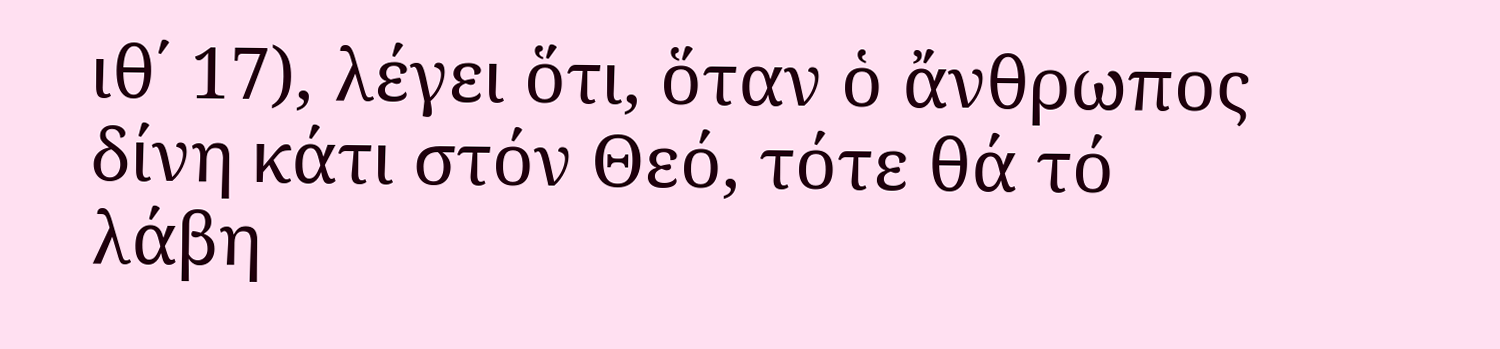ιθ΄ 17), λέγει ὅτι, ὅταν ὁ ἄνθρωπος δίνη κάτι στόν Θεό, τότε θά τό λάβη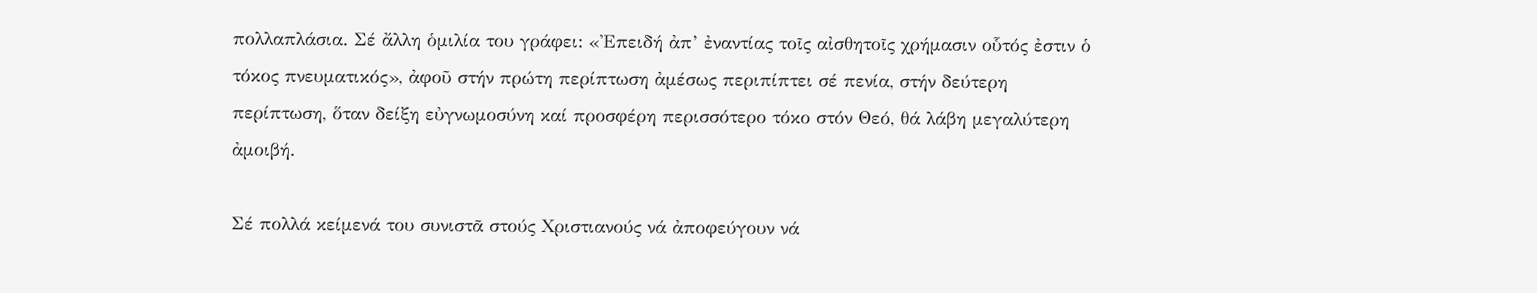πολλαπλάσια. Σέ ἄλλη ὁμιλία του γράφει: «Ἐπειδή ἀπ’ ἐναντίας τοῖς αἰσθητοῖς χρήμασιν οὗτός ἐστιν ὁ τόκος πνευματικός», ἀφοῦ στήν πρώτη περίπτωση ἀμέσως περιπίπτει σέ πενία, στήν δεύτερη περίπτωση, ὅταν δείξη εὐγνωμοσύνη καί προσφέρη περισσότερο τόκο στόν Θεό, θά λάβη μεγαλύτερη ἀμοιβή.

Σέ πολλά κείμενά του συνιστᾶ στούς Χριστιανούς νά ἀποφεύγουν νά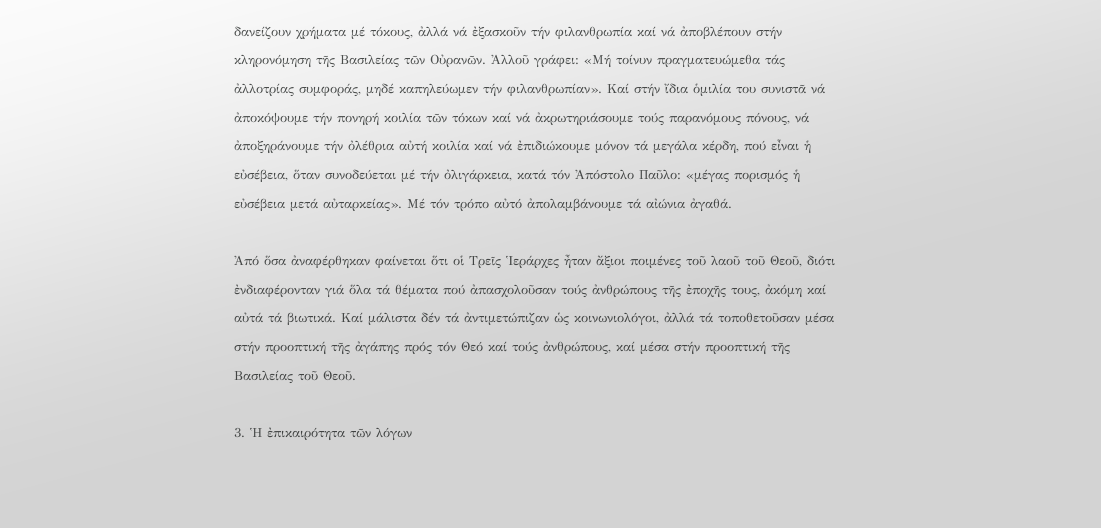δανείζουν χρήματα μέ τόκους, ἀλλά νά ἐξασκοῦν τήν φιλανθρωπία καί νά ἀποβλέπουν στήν κληρονόμηση τῆς Βασιλείας τῶν Οὐρανῶν. Ἀλλοῦ γράφει: «Μή τοίνυν πραγματευώμεθα τάς ἀλλοτρίας συμφοράς, μηδέ καπηλεύωμεν τήν φιλανθρωπίαν». Καί στήν ἴδια ὁμιλία του συνιστᾶ νά ἀποκόψουμε τήν πονηρή κοιλία τῶν τόκων καί νά ἀκρωτηριάσουμε τούς παρανόμους πόνους, νά ἀποξηράνουμε τήν ὀλέθρια αὐτή κοιλία καί νά ἐπιδιώκουμε μόνον τά μεγάλα κέρδη, πού εἶναι ἡ εὐσέβεια, ὅταν συνοδεύεται μέ τήν ὀλιγάρκεια, κατά τόν Ἀπόστολο Παῦλο: «μέγας πορισμός ἡ εὐσέβεια μετά αὐταρκείας». Μέ τόν τρόπο αὐτό ἀπολαμβάνουμε τά αἰώνια ἀγαθά.

Ἀπό ὅσα ἀναφέρθηκαν φαίνεται ὅτι οἱ Τρεῖς Ἱεράρχες ἦταν ἄξιοι ποιμένες τοῦ λαοῦ τοῦ Θεοῦ, διότι ἐνδιαφέρονταν γιά ὅλα τά θέματα πού ἀπασχολοῦσαν τούς ἀνθρώπους τῆς ἐποχῆς τους, ἀκόμη καί αὐτά τά βιωτικά. Καί μάλιστα δέν τά ἀντιμετώπιζαν ὡς κοινωνιολόγοι, ἀλλά τά τοποθετοῦσαν μέσα στήν προοπτική τῆς ἀγάπης πρός τόν Θεό καί τούς ἀνθρώπους, καί μέσα στήν προοπτική τῆς Βασιλείας τοῦ Θεοῦ.

3. Ἡ ἐπικαιρότητα τῶν λόγων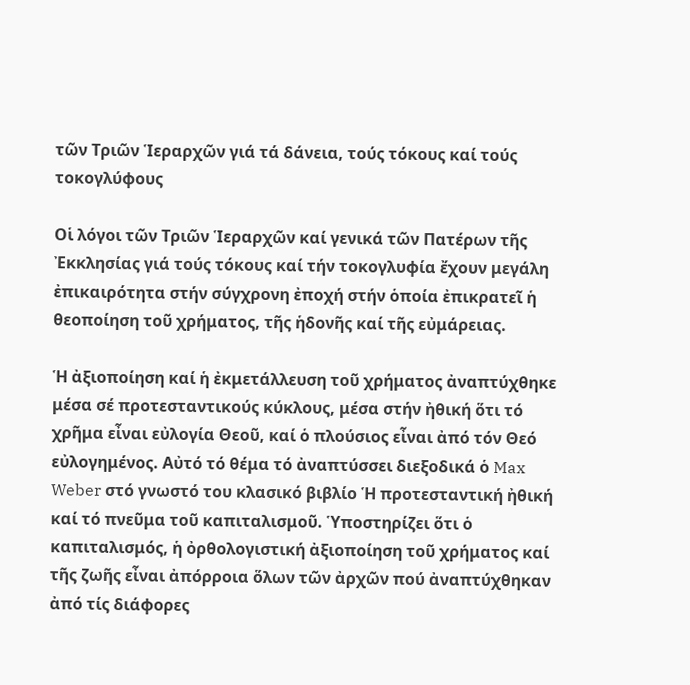τῶν Τριῶν Ἱεραρχῶν γιά τά δάνεια, τούς τόκους καί τούς τοκογλύφους

Οἱ λόγοι τῶν Τριῶν Ἱεραρχῶν καί γενικά τῶν Πατέρων τῆς Ἐκκλησίας γιά τούς τόκους καί τήν τοκογλυφία ἔχουν μεγάλη ἐπικαιρότητα στήν σύγχρονη ἐποχή στήν ὁποία ἐπικρατεῖ ἡ θεοποίηση τοῦ χρήματος, τῆς ἡδονῆς καί τῆς εὐμάρειας.

Ἡ ἀξιοποίηση καί ἡ ἐκμετάλλευση τοῦ χρήματος ἀναπτύχθηκε μέσα σέ προτεσταντικούς κύκλους, μέσα στήν ἠθική ὅτι τό χρῆμα εἶναι εὐλογία Θεοῦ, καί ὁ πλούσιος εἶναι ἀπό τόν Θεό εὐλογημένος. Αὐτό τό θέμα τό ἀναπτύσσει διεξοδικά ὁ Max Weber στό γνωστό του κλασικό βιβλίο Ἡ προτεσταντική ἠθική καί τό πνεῦμα τοῦ καπιταλισμοῦ. Ὑποστηρίζει ὅτι ὁ καπιταλισμός, ἡ ὀρθολογιστική ἀξιοποίηση τοῦ χρήματος καί τῆς ζωῆς εἶναι ἀπόρροια ὅλων τῶν ἀρχῶν πού ἀναπτύχθηκαν ἀπό τίς διάφορες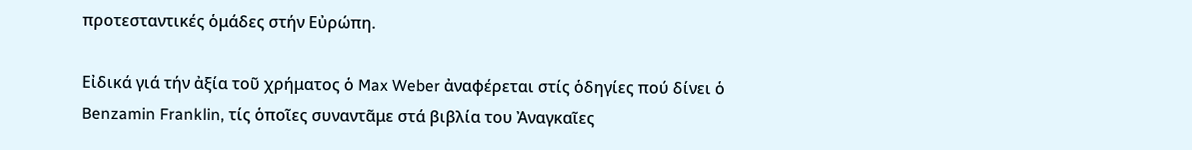προτεσταντικές ὁμάδες στήν Εὐρώπη.

Εἰδικά γιά τήν ἀξία τοῦ χρήματος ὁ Max Weber ἀναφέρεται στίς ὁδηγίες πού δίνει ὁ Benzamin Franklin, τίς ὁποῖες συναντᾶμε στά βιβλία του Ἀναγκαῖες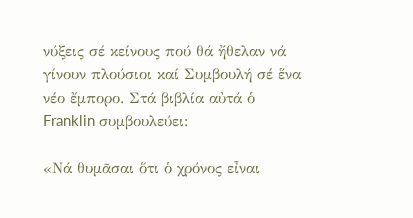νύξεις σέ κείνους πού θά ἤθελαν νά γίνουν πλούσιοι καί Συμβουλή σέ ἕνα νέο ἔμπορο. Στά βιβλία αὐτά ὁ Franklin συμβουλεύει:

«Νά θυμᾶσαι ὅτι ὁ χρόνος εἶναι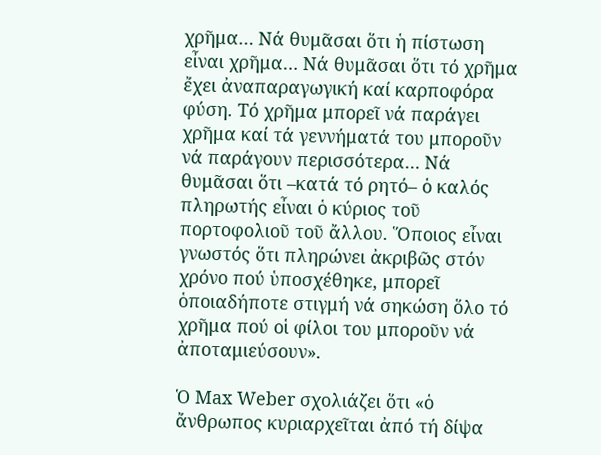χρῆμα… Νά θυμᾶσαι ὅτι ἡ πίστωση εἶναι χρῆμα… Νά θυμᾶσαι ὅτι τό χρῆμα ἔχει ἀναπαραγωγική καί καρποφόρα φύση. Τό χρῆμα μπορεῖ νά παράγει χρῆμα καί τά γεννήματά του μποροῦν νά παράγουν περισσότερα… Νά θυμᾶσαι ὅτι –κατά τό ρητό– ὁ καλός πληρωτής εἶναι ὁ κύριος τοῦ πορτοφολιοῦ τοῦ ἄλλου. Ὅποιος εἶναι γνωστός ὅτι πληρώνει ἀκριβῶς στόν χρόνο πού ὑποσχέθηκε, μπορεῖ ὁποιαδήποτε στιγμή νά σηκώση ὅλο τό χρῆμα πού οἱ φίλοι του μποροῦν νά ἀποταμιεύσουν».

Ὁ Max Weber σχολιάζει ὅτι «ὁ ἄνθρωπος κυριαρχεῖται ἀπό τή δίψα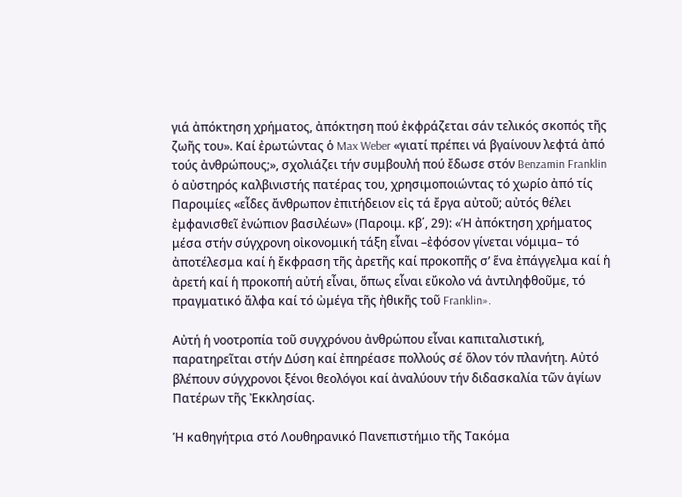γιά ἀπόκτηση χρήματος, ἀπόκτηση πού ἐκφράζεται σάν τελικός σκοπός τῆς ζωῆς του». Καί ἐρωτώντας ὁ Max Weber «γιατί πρέπει νά βγαίνουν λεφτά ἀπό τούς ἀνθρώπους;», σχολιάζει τήν συμβουλή πού ἔδωσε στόν Benzamin Franklin ὁ αὐστηρός καλβινιστής πατέρας του, χρησιμοποιώντας τό χωρίο ἀπό τίς Παροιμίες «εἶδες ἄνθρωπον ἐπιτήδειον εἰς τά ἔργα αὐτοῦ; αὐτός θέλει ἐμφανισθεῖ ἐνώπιον βασιλέων» (Παροιμ. κβ΄, 29): «Ἡ ἀπόκτηση χρήματος μέσα στήν σύγχρονη οἰκονομική τάξη εἶναι –ἐφόσον γίνεται νόμιμα– τό ἀποτέλεσμα καί ἡ ἔκφραση τῆς ἀρετῆς καί προκοπῆς σ’ ἕνα ἐπάγγελμα καί ἡ ἀρετή καί ἡ προκοπή αὐτή εἶναι, ὅπως εἶναι εὔκολο νά ἀντιληφθοῦμε, τό πραγματικό ἄλφα καί τό ὠμέγα τῆς ἠθικῆς τοῦ Franklin».

Αὐτή ἡ νοοτροπία τοῦ συγχρόνου ἀνθρώπου εἶναι καπιταλιστική, παρατηρεῖται στήν ∆ύση καί ἐπηρέασε πολλούς σέ ὅλον τόν πλανήτη. Αὐτό βλέπουν σύγχρονοι ξένοι θεολόγοι καί ἀναλύουν τήν διδασκαλία τῶν ἁγίων Πατέρων τῆς Ἐκκλησίας.

Ἡ καθηγήτρια στό Λουθηρανικό Πανεπιστήμιο τῆς Τακόμα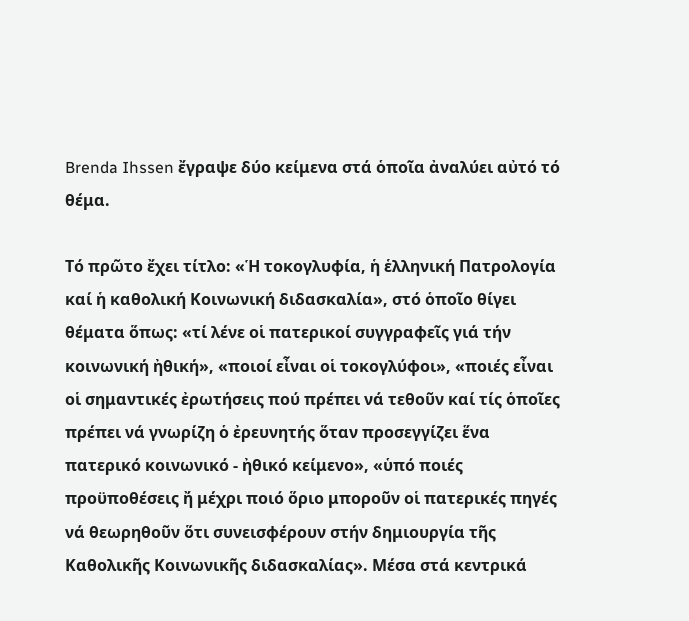Brenda Ihssen ἔγραψε δύο κείμενα στά ὁποῖα ἀναλύει αὐτό τό θέμα.

Τό πρῶτο ἔχει τίτλο: «Ἡ τοκογλυφία, ἡ ἑλληνική Πατρολογία καί ἡ καθολική Κοινωνική διδασκαλία», στό ὁποῖο θίγει θέματα ὅπως: «τί λένε οἱ πατερικοί συγγραφεῖς γιά τήν κοινωνική ἠθική», «ποιοί εἶναι οἱ τοκογλύφοι», «ποιές εἶναι οἱ σημαντικές ἐρωτήσεις πού πρέπει νά τεθοῦν καί τίς ὁποῖες πρέπει νά γνωρίζη ὁ ἐρευνητής ὅταν προσεγγίζει ἕνα πατερικό κοινωνικό - ἠθικό κείμενο», «ὑπό ποιές προϋποθέσεις ἤ μέχρι ποιό ὅριο μποροῦν οἱ πατερικές πηγές νά θεωρηθοῦν ὅτι συνεισφέρουν στήν δημιουργία τῆς Καθολικῆς Κοινωνικῆς διδασκαλίας». Μέσα στά κεντρικά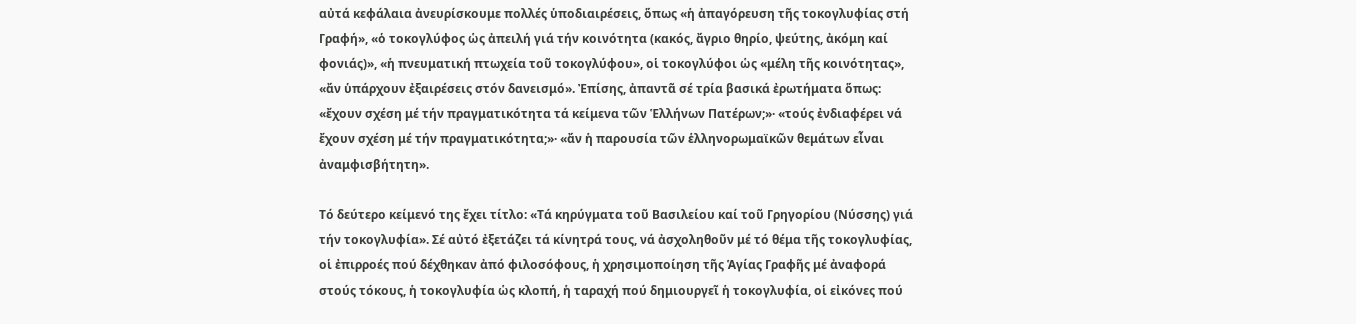αὐτά κεφάλαια ἀνευρίσκουμε πολλές ὑποδιαιρέσεις, ὅπως «ἡ ἀπαγόρευση τῆς τοκογλυφίας στή Γραφή», «ὁ τοκογλύφος ὡς ἀπειλή γιά τήν κοινότητα (κακός, ἄγριο θηρίο, ψεύτης, ἀκόμη καί φονιάς)», «ἡ πνευματική πτωχεία τοῦ τοκογλύφου», οἱ τοκογλύφοι ὡς «μέλη τῆς κοινότητας», «ἄν ὑπάρχουν ἐξαιρέσεις στόν δανεισμό». Ἐπίσης, ἀπαντᾶ σέ τρία βασικά ἐρωτήματα ὅπως: «ἔχουν σχέση μέ τήν πραγματικότητα τά κείμενα τῶν Ἑλλήνων Πατέρων;»· «τούς ἐνδιαφέρει νά ἔχουν σχέση μέ τήν πραγματικότητα;»· «ἄν ἡ παρουσία τῶν ἑλληνορωμαϊκῶν θεμάτων εἶναι ἀναμφισβήτητη».

Τό δεύτερο κείμενό της ἔχει τίτλο: «Τά κηρύγματα τοῦ Βασιλείου καί τοῦ Γρηγορίου (Νύσσης) γιά τήν τοκογλυφία». Σέ αὐτό ἐξετάζει τά κίνητρά τους, νά ἀσχοληθοῦν μέ τό θέμα τῆς τοκογλυφίας, οἱ ἐπιρροές πού δέχθηκαν ἀπό φιλοσόφους, ἡ χρησιμοποίηση τῆς Ἁγίας Γραφῆς μέ ἀναφορά στούς τόκους, ἡ τοκογλυφία ὡς κλοπή, ἡ ταραχή πού δημιουργεῖ ἡ τοκογλυφία, οἱ εἰκόνες πού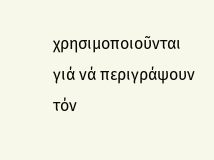χρησιμοποιοῦνται γιά νά περιγράψουν τόν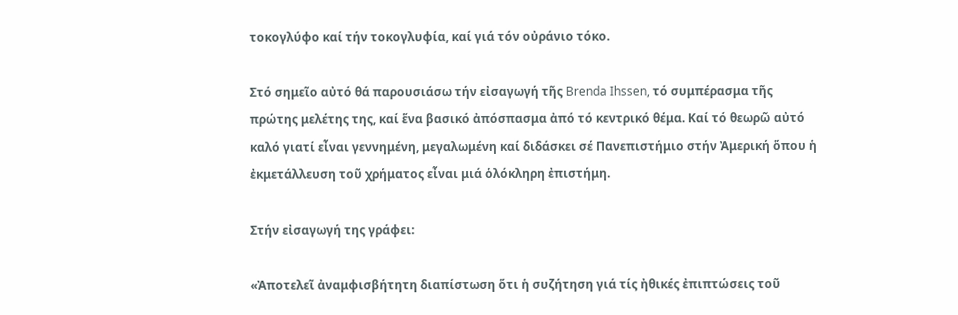τοκογλύφο καί τήν τοκογλυφία, καί γιά τόν οὐράνιο τόκο.

Στό σημεῖο αὐτό θά παρουσιάσω τήν εἰσαγωγή τῆς Brenda Ihssen, τό συμπέρασμα τῆς πρώτης μελέτης της, καί ἕνα βασικό ἀπόσπασμα ἀπό τό κεντρικό θέμα. Καί τό θεωρῶ αὐτό καλό γιατί εἶναι γεννημένη, μεγαλωμένη καί διδάσκει σέ Πανεπιστήμιο στήν Ἀμερική ὅπου ἡ ἐκμετάλλευση τοῦ χρήματος εἶναι μιά ὁλόκληρη ἐπιστήμη.

Στήν εἰσαγωγή της γράφει:

«Ἀποτελεῖ ἀναμφισβήτητη διαπίστωση ὅτι ἡ συζήτηση γιά τίς ἠθικές ἐπιπτώσεις τοῦ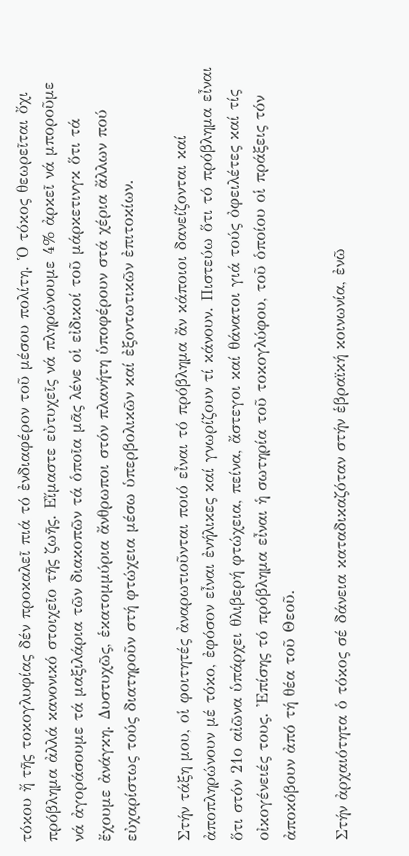τόκου ἤ τῆς τοκογλυφίας δέν προκαλεῖ πιά τό ἐνδιαφέρον τοῦ μέσου πολίτη. Ὁ τόκος θεωρεῖται ὄχι πρόβλημα ἀλλά κανονικό στοιχεῖο τῆς ζωῆς. Εἴμαστε εὐτυχεῖς νά πληρώνουμε 4% ἀρκεῖ νά μποροῦμε νά ἀγοράσουμε τά μαξιλάρια τῶν διακοπῶν τά ὁποῖα μᾶς λένε οἱ εἰδικοί τοῦ μάρκετινγκ ὅτι τά ἔχουμε ἀνάγκη. ∆υστυχῶς, ἑκατομμύρια ἄνθρωποι στόν πλανήτη ὑποφέρουν στά χέρια ἄλλων πού εὐχαρίστως τούς διατηροῦν στή φτώχεια μέσω ὑπερβολικῶν καί ἐξοντωτικῶν ἐπιτοκίων.

Στήν τάξη μου, οἱ φοιτητές ἀναρωτιοῦνται ποιό εἶναι τό πρόβλημα ἄν κάποιοι δανείζονται καί ἀποπληρώνουν μέ τόκο, ἐφόσον εἶναι ἐνήλικες καί γνωρίζουν τί κάνουν. Πιστεύω ὅτι τό πρόβλημα εἶναι ὅτι στόν 21ο αἰῶνα ὑπάρχει θλιβερή φτώχεια, πείνα, ἄστεγοι καί θάνατοι γιά τούς ὀφειλέτες καί τίς οἰκογένειές τους. Ἐπίσης τό πρόβλημα εἶναι ἡ σωτηρία τοῦ τοκογλύφου, τοῦ ὁποίου οἱ πράξεις τόν ἀποκόβουν ἀπό τή θέα τοῦ Θεοῦ.

Στήν ἀρχαιότητα ὁ τόκος σέ δάνεια καταδικαζόταν στήν ἑβραϊκή κοινωνία, ἐνῶ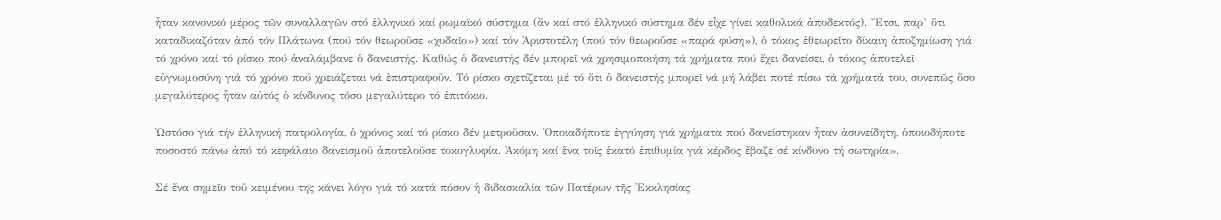ἦταν κανονικό μέρος τῶν συναλλαγῶν στό ἑλληνικό καί ρωμαϊκό σύστημα (ἄν καί στό ἑλληνικό σύστημα δέν εἶχε γίνει καθολικά ἀποδεκτός). Ἔτσι, παρ’ ὅτι καταδικαζόταν ἀπό τόν Πλάτωνα (πού τόν θεωροῦσε «χυδαῖο») καί τόν Ἀριστοτέλη (πού τόν θεωροῦσε «παρά φύση»), ὁ τόκος ἐθεωρεῖτο δίκαιη ἀποζημίωση γιά τό χρόνο καί τό ρίσκο πού ἀναλάμβανε ὁ δανειστής. Καθώς ὁ δανειστής δέν μπορεῖ νά χρησιμοποιήση τά χρήματα πού ἔχει δανείσει, ὁ τόκος ἀποτελεῖ εὐγνωμοσύνη γιά τό χρόνο πού χρειάζεται νά ἐπιστραφοῦν. Τό ρίσκο σχετίζεται μέ τό ὅτι ὁ δανειστής μπορεῖ νά μή λάβει ποτέ πίσω τά χρήματά του, συνεπῶς ὅσο μεγαλύτερος ἦταν αὐτός ὁ κίνδυνος τόσο μεγαλύτερο τό ἐπιτόκιο.

Ὡστόσο γιά τήν ἑλληνική πατρολογία, ὁ χρόνος καί τό ρίσκο δέν μετροῦσαν. Ὁποιαδήποτε ἐγγύηση γιά χρήματα πού δανείστηκαν ἦταν ἀσυνείδητη, ὁποιοδήποτε ποσοστό πάνω ἀπό τό κεφάλαιο δανεισμοῦ ἀποτελοῦσε τοκογλυφία. Ἀκόμη καί ἕνα τοῖς ἑκατό ἐπιθυμία γιά κέρδος ἔβαζε σέ κίνδυνο τή σωτηρία».

Σέ ἕνα σημεῖο τοῦ κειμένου της κάνει λόγο γιά τό κατά πόσον ἡ διδασκαλία τῶν Πατέρων τῆς Ἐκκλησίας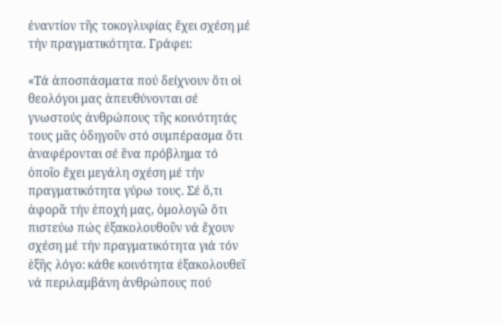ἐναντίον τῆς τοκογλυφίας ἔχει σχέση μέ τήν πραγματικότητα. Γράφει:

«Τά ἀποσπάσματα πού δείχνουν ὅτι οἱ θεολόγοι μας ἀπευθύνονται σέ γνωστούς ἀνθρώπους τῆς κοινότητάς τους μᾶς ὁδηγοῦν στό συμπέρασμα ὅτι ἀναφέρονται σέ ἕνα πρόβλημα τό ὁποῖο ἔχει μεγάλη σχέση μέ τήν πραγματικότητα γύρω τους. Σέ ὅ,τι ἀφορᾶ τήν ἐποχή μας, ὁμολογῶ ὅτι πιστεύω πώς ἐξακολουθοῦν νά ἔχουν σχέση μέ τήν πραγματικότητα γιά τόν ἑξῆς λόγο: κάθε κοινότητα ἐξακολουθεῖ νά περιλαμβάνη ἀνθρώπους πού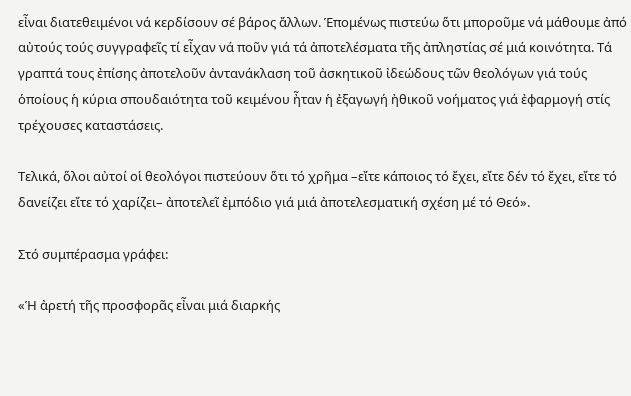εἶναι διατεθειμένοι νά κερδίσουν σέ βάρος ἄλλων. Ἑπομένως πιστεύω ὅτι μποροῦμε νά μάθουμε ἀπό αὐτούς τούς συγγραφεῖς τί εἶχαν νά ποῦν γιά τά ἀποτελέσματα τῆς ἀπληστίας σέ μιά κοινότητα. Τά γραπτά τους ἐπίσης ἀποτελοῦν ἀντανάκλαση τοῦ ἀσκητικοῦ ἰδεώδους τῶν θεολόγων γιά τούς ὁποίους ἡ κύρια σπουδαιότητα τοῦ κειμένου ἦταν ἡ ἐξαγωγή ἠθικοῦ νοήματος γιά ἐφαρμογή στίς τρέχουσες καταστάσεις.

Τελικά, ὅλοι αὐτοί οἱ θεολόγοι πιστεύουν ὅτι τό χρῆμα –εἴτε κάποιος τό ἔχει, εἴτε δέν τό ἔχει, εἴτε τό δανείζει εἴτε τό χαρίζει– ἀποτελεῖ ἐμπόδιο γιά μιά ἀποτελεσματική σχέση μέ τό Θεό».

Στό συμπέρασμα γράφει:

«Ἡ ἀρετή τῆς προσφορᾶς εἶναι μιά διαρκής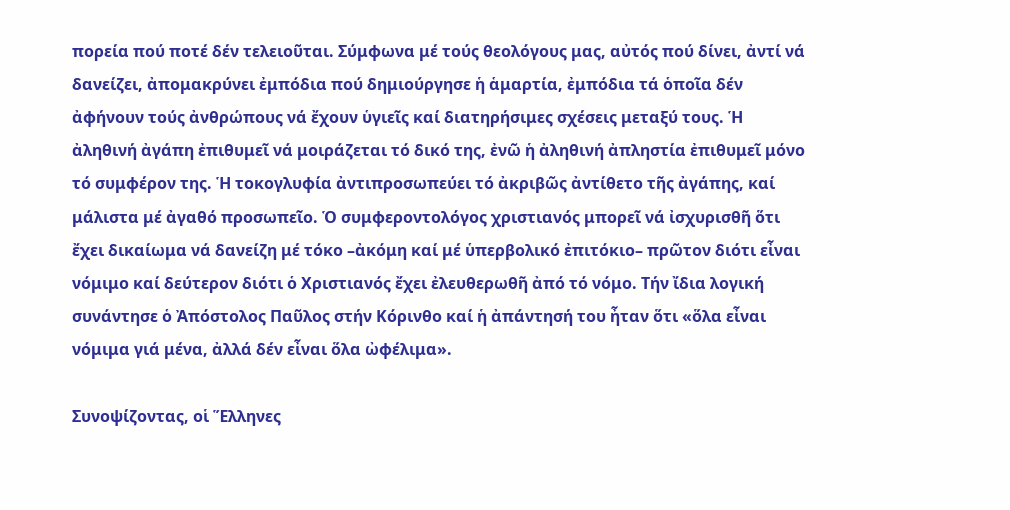πορεία πού ποτέ δέν τελειοῦται. Σύμφωνα μέ τούς θεολόγους μας, αὐτός πού δίνει, ἀντί νά δανείζει, ἀπομακρύνει ἐμπόδια πού δημιούργησε ἡ ἁμαρτία, ἐμπόδια τά ὁποῖα δέν ἀφήνουν τούς ἀνθρώπους νά ἔχουν ὑγιεῖς καί διατηρήσιμες σχέσεις μεταξύ τους. Ἡ ἀληθινή ἀγάπη ἐπιθυμεῖ νά μοιράζεται τό δικό της, ἐνῶ ἡ ἀληθινή ἀπληστία ἐπιθυμεῖ μόνο τό συμφέρον της. Ἡ τοκογλυφία ἀντιπροσωπεύει τό ἀκριβῶς ἀντίθετο τῆς ἀγάπης, καί μάλιστα μέ ἀγαθό προσωπεῖο. Ὁ συμφεροντολόγος χριστιανός μπορεῖ νά ἰσχυρισθῆ ὅτι ἔχει δικαίωμα νά δανείζη μέ τόκο –ἀκόμη καί μέ ὑπερβολικό ἐπιτόκιο– πρῶτον διότι εἶναι νόμιμο καί δεύτερον διότι ὁ Χριστιανός ἔχει ἐλευθερωθῆ ἀπό τό νόμο. Τήν ἴδια λογική συνάντησε ὁ Ἀπόστολος Παῦλος στήν Κόρινθο καί ἡ ἀπάντησή του ἦταν ὅτι «ὅλα εἶναι νόμιμα γιά μένα, ἀλλά δέν εἶναι ὅλα ὠφέλιμα».

Συνοψίζοντας, οἱ Ἕλληνες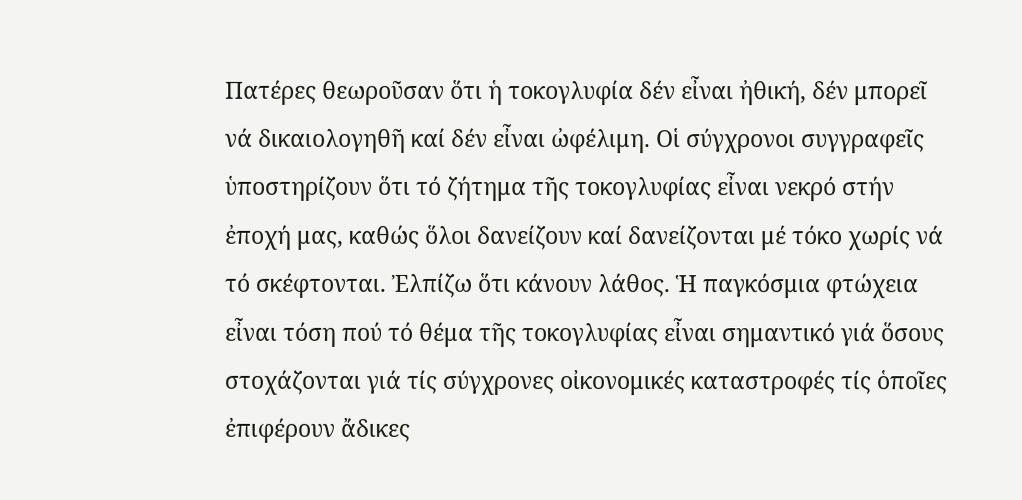Πατέρες θεωροῦσαν ὅτι ἡ τοκογλυφία δέν εἶναι ἠθική, δέν μπορεῖ νά δικαιολογηθῆ καί δέν εἶναι ὠφέλιμη. Οἱ σύγχρονοι συγγραφεῖς ὑποστηρίζουν ὅτι τό ζήτημα τῆς τοκογλυφίας εἶναι νεκρό στήν ἐποχή μας, καθώς ὅλοι δανείζουν καί δανείζονται μέ τόκο χωρίς νά τό σκέφτονται. Ἐλπίζω ὅτι κάνουν λάθος. Ἡ παγκόσμια φτώχεια εἶναι τόση πού τό θέμα τῆς τοκογλυφίας εἶναι σημαντικό γιά ὅσους στοχάζονται γιά τίς σύγχρονες οἰκονομικές καταστροφές τίς ὁποῖες ἐπιφέρουν ἄδικες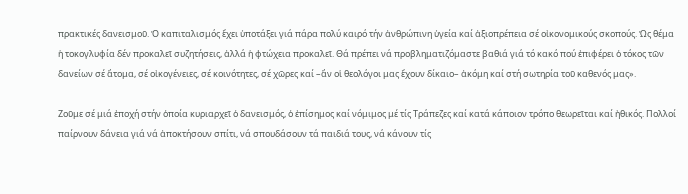πρακτικές δανεισμοῦ. Ὁ καπιταλισμός ἔχει ὑποτάξει γιά πάρα πολύ καιρό τήν ἀνθρώπινη ὑγεία καί ἀξιοπρέπεια σέ οἰκονομικούς σκοπούς. Ὡς θέμα ἡ τοκογλυφία δέν προκαλεῖ συζητήσεις, ἀλλά ἡ φτώχεια προκαλεῖ. Θά πρέπει νά προβληματιζόμαστε βαθιά γιά τό κακό πού ἐπιφέρει ὁ τόκος τῶν δανείων σέ ἄτομα, σέ οἰκογένειες, σέ κοινότητες, σέ χῶρες καί –ἄν οἱ θεολόγοι μας ἔχουν δίκαιο– ἀκόμη καί στή σωτηρία τοῦ καθενός μας».

Ζοῦμε σέ μιά ἐποχή στήν ὁποία κυριαρχεῖ ὁ δανεισμός, ὁ ἐπίσημος καί νόμιμος μέ τίς Τράπεζες καί κατά κάποιον τρόπο θεωρεῖται καί ἠθικός. Πολλοί παίρνουν δάνεια γιά νά ἀποκτήσουν σπίτι, νά σπουδάσουν τά παιδιά τους, νά κάνουν τίς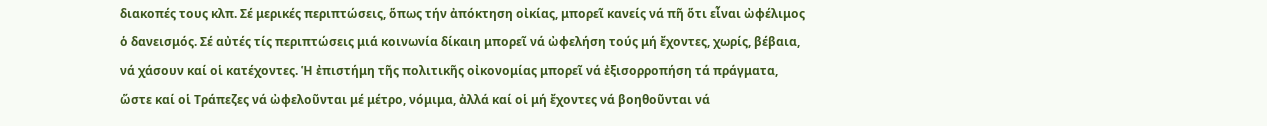διακοπές τους κλπ. Σέ μερικές περιπτώσεις, ὅπως τήν ἀπόκτηση οἰκίας, μπορεῖ κανείς νά πῆ ὅτι εἶναι ὠφέλιμος ὁ δανεισμός. Σέ αὐτές τίς περιπτώσεις μιά κοινωνία δίκαιη μπορεῖ νά ὠφελήση τούς μή ἔχοντες, χωρίς, βέβαια, νά χάσουν καί οἱ κατέχοντες. Ἡ ἐπιστήμη τῆς πολιτικῆς οἰκονομίας μπορεῖ νά ἐξισορροπήση τά πράγματα, ὥστε καί οἱ Τράπεζες νά ὠφελοῦνται μέ μέτρο, νόμιμα, ἀλλά καί οἱ μή ἔχοντες νά βοηθοῦνται νά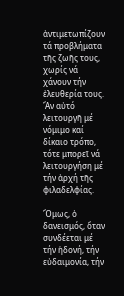ἀντιμετωπίζουν τά προβλήματα τῆς ζωῆς τους, χωρίς νά χάνουν τήν ἐλευθερία τους. Ἄν αὐτό λειτουργῆ μέ νόμιμο καί δίκαιο τρόπο, τότε μπορεῖ νά λειτουργήση μέ τήν ἀρχή τῆς φιλαδελφίας.

Ὅμως, ὁ δανεισμός, ὅταν συνδέεται μέ τήν ἡδονή, τήν εὐδαιμονία, τήν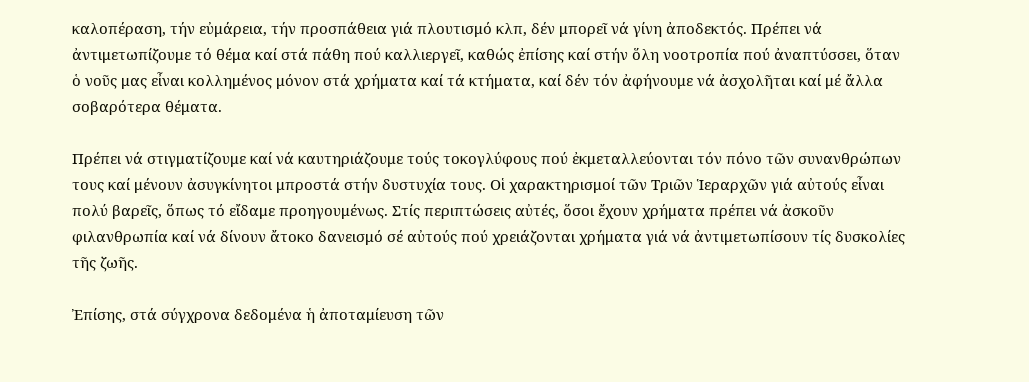καλοπέραση, τήν εὐμάρεια, τήν προσπάθεια γιά πλουτισμό κλπ, δέν μπορεῖ νά γίνη ἀποδεκτός. Πρέπει νά ἀντιμετωπίζουμε τό θέμα καί στά πάθη πού καλλιεργεῖ, καθώς ἐπίσης καί στήν ὅλη νοοτροπία πού ἀναπτύσσει, ὅταν ὁ νοῦς μας εἶναι κολλημένος μόνον στά χρήματα καί τά κτήματα, καί δέν τόν ἀφήνουμε νά ἀσχολῆται καί μέ ἄλλα σοβαρότερα θέματα.

Πρέπει νά στιγματίζουμε καί νά καυτηριάζουμε τούς τοκογλύφους πού ἐκμεταλλεύονται τόν πόνο τῶν συνανθρώπων τους καί μένουν ἀσυγκίνητοι μπροστά στήν δυστυχία τους. Οἱ χαρακτηρισμοί τῶν Τριῶν Ἱεραρχῶν γιά αὐτούς εἶναι πολύ βαρεῖς, ὅπως τό εἴδαμε προηγουμένως. Στίς περιπτώσεις αὐτές, ὅσοι ἔχουν χρήματα πρέπει νά ἀσκοῦν φιλανθρωπία καί νά δίνουν ἄτοκο δανεισμό σέ αὐτούς πού χρειάζονται χρήματα γιά νά ἀντιμετωπίσουν τίς δυσκολίες τῆς ζωῆς.

Ἐπίσης, στά σύγχρονα δεδομένα ἡ ἀποταμίευση τῶν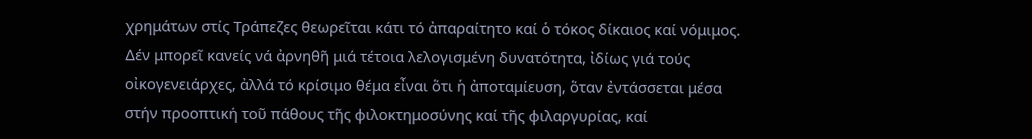χρημάτων στίς Τράπεζες θεωρεῖται κάτι τό ἀπαραίτητο καί ὁ τόκος δίκαιος καί νόμιμος. ∆έν μπορεῖ κανείς νά ἀρνηθῆ μιά τέτοια λελογισμένη δυνατότητα, ἰδίως γιά τούς οἰκογενειάρχες, ἀλλά τό κρίσιμο θέμα εἶναι ὅτι ἡ ἀποταμίευση, ὅταν ἐντάσσεται μέσα στήν προοπτική τοῦ πάθους τῆς φιλοκτημοσύνης καί τῆς φιλαργυρίας, καί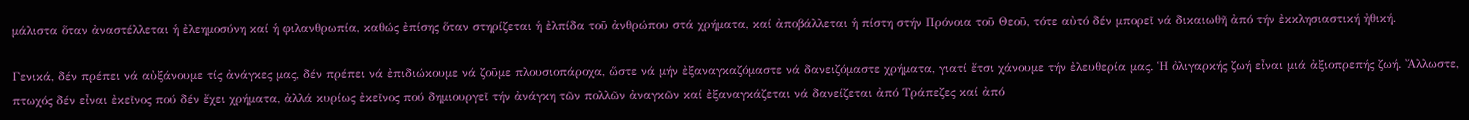μάλιστα ὅταν ἀναστέλλεται ἡ ἐλεημοσύνη καί ἡ φιλανθρωπία, καθώς ἐπίσης ὅταν στηρίζεται ἡ ἐλπίδα τοῦ ἀνθρώπου στά χρήματα, καί ἀποβάλλεται ἡ πίστη στήν Πρόνοια τοῦ Θεοῦ, τότε αὐτό δέν μπορεῖ νά δικαιωθῆ ἀπό τήν ἐκκλησιαστική ἠθική.

Γενικά, δέν πρέπει νά αὐξάνουμε τίς ἀνάγκες μας, δέν πρέπει νά ἐπιδιώκουμε νά ζοῦμε πλουσιοπάροχα, ὥστε νά μήν ἐξαναγκαζόμαστε νά δανειζόμαστε χρήματα, γιατί ἔτσι χάνουμε τήν ἐλευθερία μας. Ἡ ὀλιγαρκής ζωή εἶναι μιά ἀξιοπρεπής ζωή. Ἄλλωστε, πτωχός δέν εἶναι ἐκεῖνος πού δέν ἔχει χρήματα, ἀλλά κυρίως ἐκεῖνος πού δημιουργεῖ τήν ἀνάγκη τῶν πολλῶν ἀναγκῶν καί ἐξαναγκάζεται νά δανείζεται ἀπό Τράπεζες καί ἀπό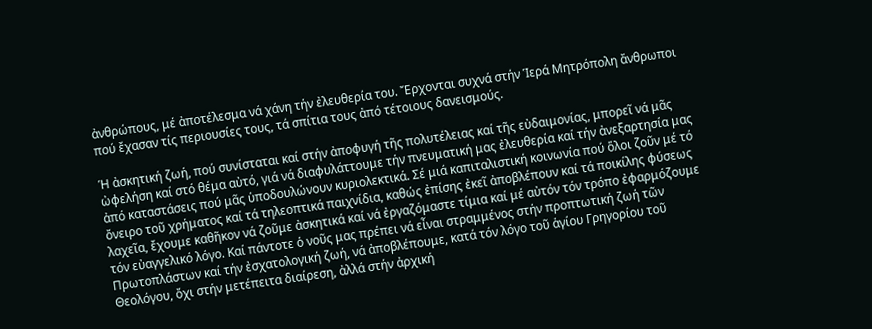ἀνθρώπους, μέ ἀποτέλεσμα νά χάνη τήν ἐλευθερία του. Ἔρχονται συχνά στήν Ἱερά Μητρόπολη ἄνθρωποι πού ἔχασαν τίς περιουσίες τους, τά σπίτια τους ἀπό τέτοιους δανεισμούς.

Ἡ ἀσκητική ζωή, πού συνίσταται καί στήν ἀποφυγή τῆς πολυτέλειας καί τῆς εὐδαιμονίας, μπορεῖ νά μᾶς ὠφελήση καί στό θέμα αὐτό, γιά νά διαφυλάττουμε τήν πνευματική μας ἐλευθερία καί τήν ἀνεξαρτησία μας ἀπό καταστάσεις πού μᾶς ὑποδουλώνουν κυριολεκτικά. Σέ μιά καπιταλιστική κοινωνία πού ὅλοι ζοῦν μέ τό ὄνειρο τοῦ χρήματος καί τά τηλεοπτικά παιχνίδια, καθώς ἐπίσης ἐκεῖ ἀποβλέπουν καί τά ποικίλης φύσεως λαχεῖα, ἔχουμε καθῆκον νά ζοῦμε ἀσκητικά καί νά ἐργαζόμαστε τίμια καί μέ αὐτόν τόν τρόπο ἐφαρμόζουμε τόν εὐαγγελικό λόγο. Καί πάντοτε ὁ νοῦς μας πρέπει νά εἶναι στραμμένος στήν προπτωτική ζωή τῶν Πρωτοπλάστων καί τήν ἐσχατολογική ζωή, νά ἀποβλέπουμε, κατά τόν λόγο τοῦ ἁγίου Γρηγορίου τοῦ Θεολόγου, ὄχι στήν μετέπειτα διαίρεση, ἀλλά στήν ἀρχική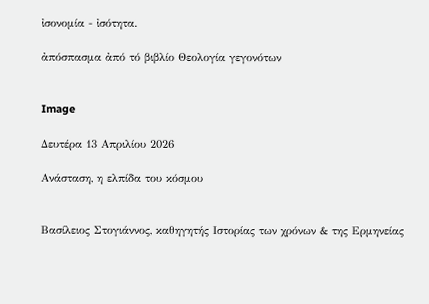ἰσονομία - ἰσότητα.

ἀπόσπασμα ἀπό τό βιβλίο Θεολογία γεγονότων


Image

Δευτέρα 13 Απριλίου 2026

Ανάσταση, η ελπίδα του κόσμου


Βασίλειος Στογιάννος, καθηγητής Ιστορίας των χρόνων & της Ερμηνείας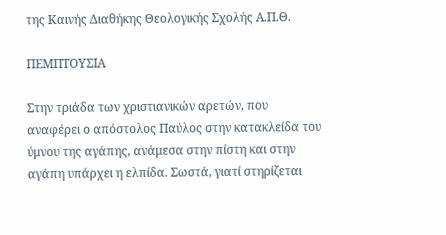της Καινής Διαθήκης Θεολογικής Σχολής Α.Π.Θ.

ΠΕΜΠΤΟΥΣΙΑ

Στην τριάδα των χριστιανικών αρετών, που αναφέρει ο απόστολος Παύλος στην κατακλείδα του ύμνου της αγάπης, ανάμεσα στην πίστη και στην αγάπη υπάρχει η ελπίδα. Σωστά, γιατί στηρίζεται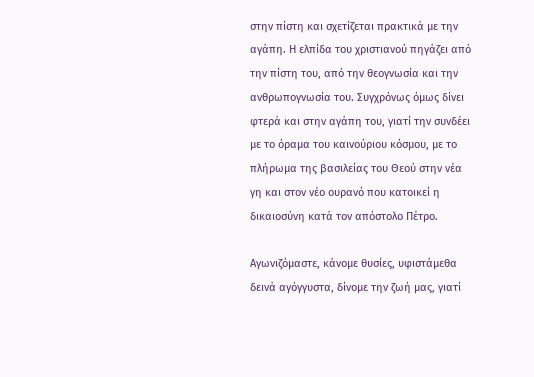στην πίστη και σχετίζεται πρακτικά με την αγάπη. Η ελπίδα του χριστιανού πηγάζει από την πίστη του, από την θεογνωσία και την ανθρωπογνωσία του. Συγχρόνως όμως δίνει φτερά και στην αγάπη του, γιατί την συνδέει με το όραμα του καινούριου κόσμου, με το πλήρωμα της βασιλείας του Θεού στην νέα γη και στον νέο ουρανό που κατοικεί η δικαιοσύνη κατά τον απόστολο Πέτρο.

Αγωνιζόμαστε, κάνομε θυσίες, υφιστάμεθα δεινά αγόγγυστα, δίνομε την ζωή μας, γιατί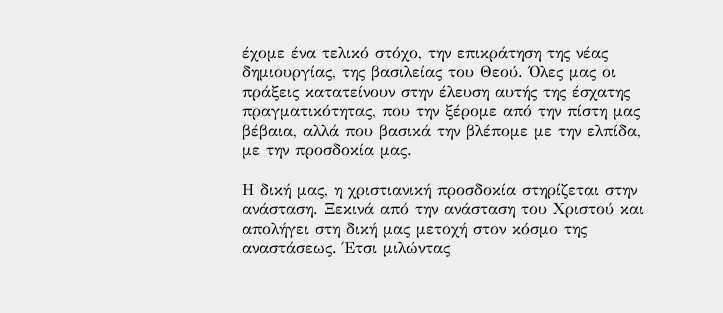έχομε ένα τελικό στόχο, την επικράτηση της νέας δημιουργίας, της βασιλείας του Θεού. Όλες μας οι πράξεις κατατείνουν στην έλευση αυτής της έσχατης πραγματικότητας, που την ξέρομε από την πίστη μας βέβαια, αλλά που βασικά την βλέπομε με την ελπίδα, με την προσδοκία μας.

Η δική μας, η χριστιανική προσδοκία στηρίζεται στην ανάσταση. Ξεκινά από την ανάσταση του Χριστού και απολήγει στη δική μας μετοχή στον κόσμο της αναστάσεως. Έτσι μιλώντας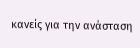κανείς για την ανάσταση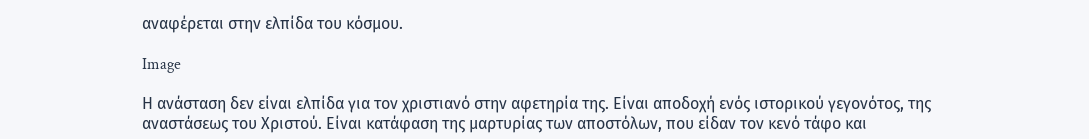αναφέρεται στην ελπίδα του κόσμου.

Image

Η ανάσταση δεν είναι ελπίδα για τον χριστιανό στην αφετηρία της. Είναι αποδοχή ενός ιστορικού γεγονότος, της αναστάσεως του Χριστού. Είναι κατάφαση της μαρτυρίας των αποστόλων, που είδαν τον κενό τάφο και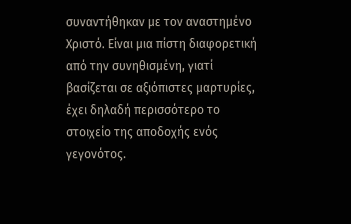συναντήθηκαν με τον αναστημένο Χριστό. Είναι μια πίστη διαφορετική από την συνηθισμένη, γιατί βασίζεται σε αξιόπιστες μαρτυρίες, έχει δηλαδή περισσότερο το στοιχείο της αποδοχής ενός γεγονότος.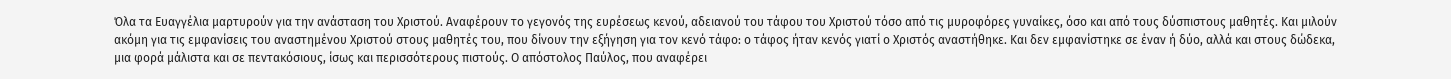Όλα τα Ευαγγέλια μαρτυρούν για την ανάσταση του Χριστού. Αναφέρουν το γεγονός της ευρέσεως κενού, αδειανού του τάφου του Χριστού τόσο από τις μυροφόρες γυναίκες, όσο και από τους δύσπιστους μαθητές. Και μιλούν ακόμη για τις εμφανίσεις του αναστημένου Χριστού στους μαθητές του, που δίνουν την εξήγηση για τον κενό τάφο: ο τάφος ήταν κενός γιατί ο Χριστός αναστήθηκε. Και δεν εμφανίστηκε σε έναν ή δύο, αλλά και στους δώδεκα, μια φορά μάλιστα και σε πεντακόσιους, ίσως και περισσότερους πιστούς. Ο απόστολος Παύλος, που αναφέρει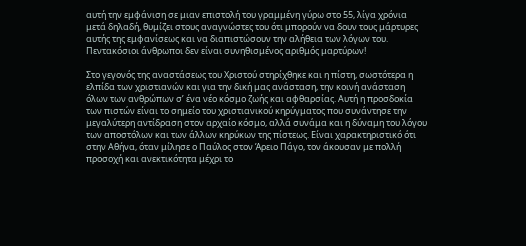αυτή την εμφάνιση σε μιαν επιστολή του γραμμένη γύρω στο 55, λίγα χρόνια μετά δηλαδή, θυμίζει στους αναγνώστες του ότι μπορούν να δουν τους μάρτυρες αυτής της εμφανίσεως και να διαπιστώσουν την αλήθεια των λόγων του. Πεντακόσιοι άνθρωποι δεν είναι συνηθισμένος αριθμός μαρτύρων!

Στο γεγονός της αναστάσεως του Χριστού στηρίχθηκε και η πίστη, σωστότερα η ελπίδα των χριστιανών και για την δική μας ανάσταση, την κοινή ανάσταση όλων των ανθρώπων σ’ ένα νέο κόσμο ζωής και αφθαρσίας. Αυτή η προσδοκία των πιστών είναι το σημείο του χριστιανικού κηρύγματος που συνάντησε την μεγαλύτερη αντίδραση στον αρχαίο κόσμο, αλλά συνάμα και η δύναμη του λόγου των αποστόλων και των άλλων κηρύκων της πίστεως. Είναι χαρακτηριστικό ότι στην Αθήνα, όταν μίλησε ο Παύλος στον Άρειο Πάγο, τον άκουσαν με πολλή προσοχή και ανεκτικότητα μέχρι το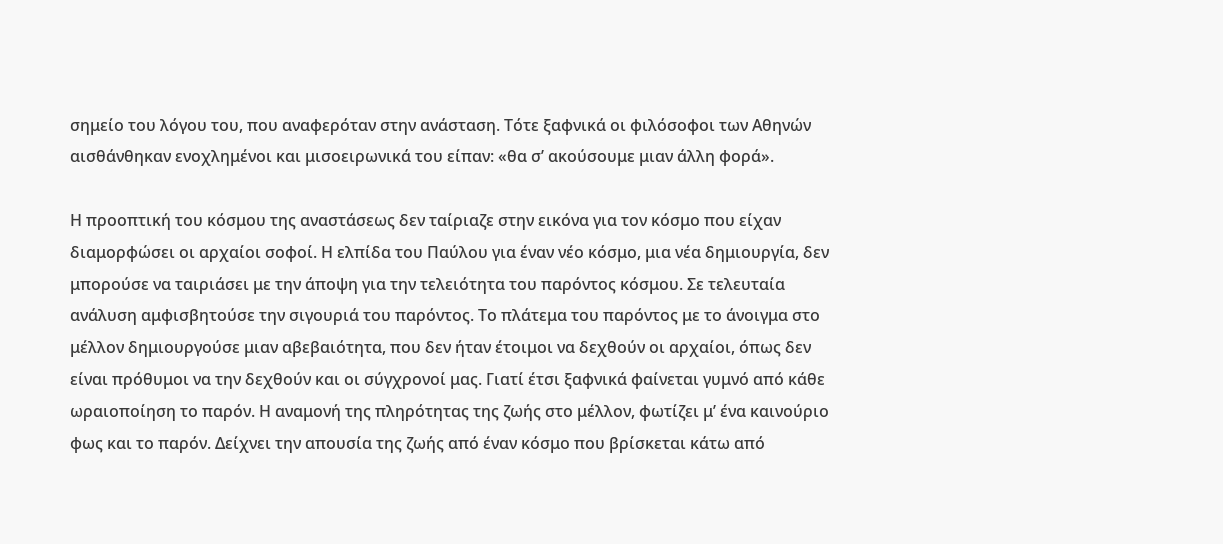σημείο του λόγου του, που αναφερόταν στην ανάσταση. Τότε ξαφνικά οι φιλόσοφοι των Αθηνών αισθάνθηκαν ενοχλημένοι και μισοειρωνικά του είπαν: «θα σ’ ακούσουμε μιαν άλλη φορά».

Η προοπτική του κόσμου της αναστάσεως δεν ταίριαζε στην εικόνα για τον κόσμο που είχαν διαμορφώσει οι αρχαίοι σοφοί. Η ελπίδα του Παύλου για έναν νέο κόσμο, μια νέα δημιουργία, δεν μπορούσε να ταιριάσει με την άποψη για την τελειότητα του παρόντος κόσμου. Σε τελευταία ανάλυση αμφισβητούσε την σιγουριά του παρόντος. Το πλάτεμα του παρόντος με το άνοιγμα στο μέλλον δημιουργούσε μιαν αβεβαιότητα, που δεν ήταν έτοιμοι να δεχθούν οι αρχαίοι, όπως δεν είναι πρόθυμοι να την δεχθούν και οι σύγχρονοί μας. Γιατί έτσι ξαφνικά φαίνεται γυμνό από κάθε ωραιοποίηση το παρόν. Η αναμονή της πληρότητας της ζωής στο μέλλον, φωτίζει μ’ ένα καινούριο φως και το παρόν. Δείχνει την απουσία της ζωής από έναν κόσμο που βρίσκεται κάτω από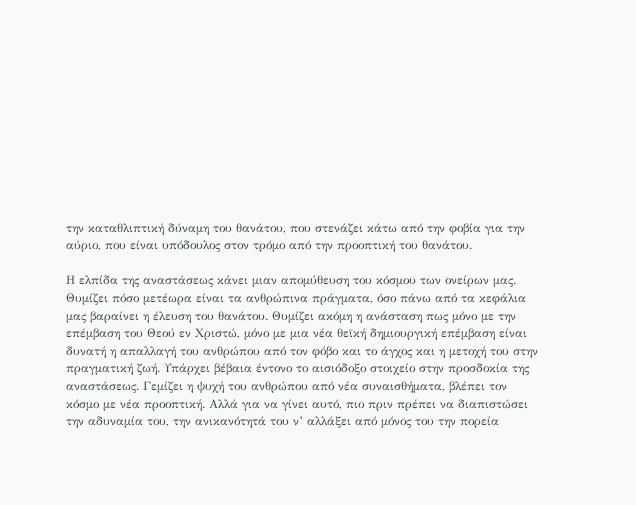την καταθλιπτική δύναμη του θανάτου, που στενάζει κάτω από την φοβία για την αύριο, που είναι υπόδουλος στον τρόμο από την προοπτική του θανάτου.

Η ελπίδα της αναστάσεως κάνει μιαν απομύθευση του κόσμου των ονείρων μας. Θυμίζει πόσο μετέωρα είναι τα ανθρώπινα πράγματα, όσο πάνω από τα κεφάλια μας βαραίνει η έλευση του θανάτου. Θυμίζει ακόμη η ανάσταση πως μόνο με την επέμβαση του Θεού εν Χριστώ, μόνο με μια νέα θεϊκή δημιουργική επέμβαση είναι δυνατή η απαλλαγή του ανθρώπου από τον φόβο και το άγχος και η μετοχή του στην πραγματική ζωή. Υπάρχει βέβαια έντονο το αισιόδοξο στοιχείο στην προσδοκία της αναστάσεως. Γεμίζει η ψυχή του ανθρώπου από νέα συναισθήματα, βλέπει τον κόσμο με νέα προοπτική. Αλλά για να γίνει αυτό, πιο πριν πρέπει να διαπιστώσει την αδυναμία του, την ανικανότητά του ν’ αλλάξει από μόνος του την πορεία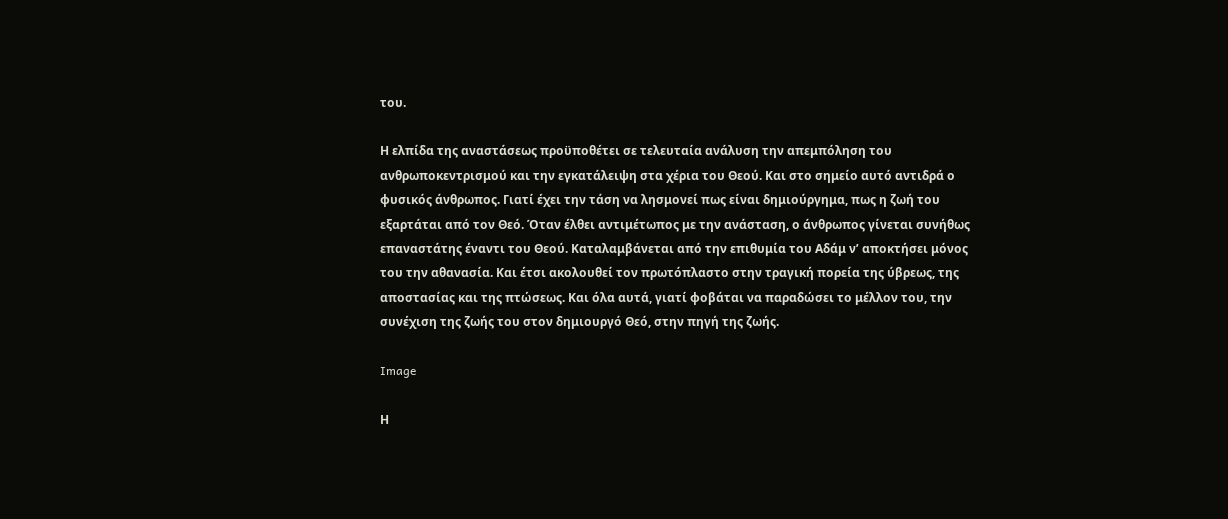του.

Η ελπίδα της αναστάσεως προϋποθέτει σε τελευταία ανάλυση την απεμπόληση του ανθρωποκεντρισμού και την εγκατάλειψη στα χέρια του Θεού. Και στο σημείο αυτό αντιδρά ο φυσικός άνθρωπος. Γιατί έχει την τάση να λησμονεί πως είναι δημιούργημα, πως η ζωή του εξαρτάται από τον Θεό. Όταν έλθει αντιμέτωπος με την ανάσταση, ο άνθρωπος γίνεται συνήθως επαναστάτης έναντι του Θεού. Καταλαμβάνεται από την επιθυμία του Αδάμ ν’ αποκτήσει μόνος του την αθανασία. Και έτσι ακολουθεί τον πρωτόπλαστο στην τραγική πορεία της ύβρεως, της αποστασίας και της πτώσεως. Και όλα αυτά, γιατί φοβάται να παραδώσει το μέλλον του, την συνέχιση της ζωής του στον δημιουργό Θεό, στην πηγή της ζωής.

Image

Η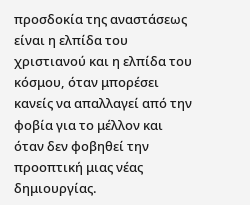προσδοκία της αναστάσεως είναι η ελπίδα του χριστιανού και η ελπίδα του κόσμου, όταν μπορέσει κανείς να απαλλαγεί από την φοβία για το μέλλον και όταν δεν φοβηθεί την προοπτική μιας νέας δημιουργίας.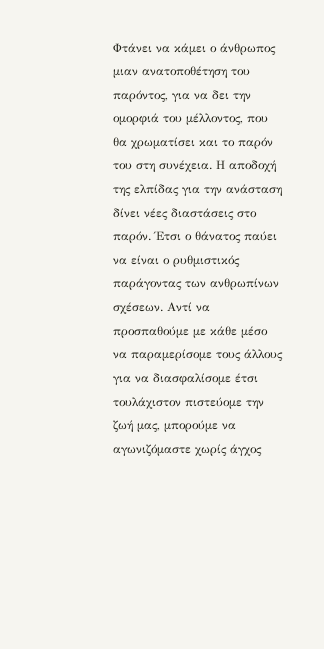Φτάνει να κάμει ο άνθρωπος μιαν ανατοποθέτηση του παρόντος, για να δει την ομορφιά του μέλλοντος, που θα χρωματίσει και το παρόν του στη συνέχεια. Η αποδοχή της ελπίδας για την ανάσταση δίνει νέες διαστάσεις στο παρόν. Έτσι ο θάνατος παύει να είναι ο ρυθμιστικός παράγοντας των ανθρωπίνων σχέσεων. Αντί να προσπαθούμε με κάθε μέσο να παραμερίσομε τους άλλους για να διασφαλίσομε έτσι τουλάχιστον πιστεύομε την ζωή μας, μπορούμε να αγωνιζόμαστε χωρίς άγχος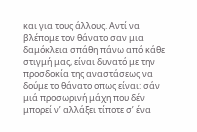και για τους άλλους. Αντί να βλέπομε τον θάνατο σαν μια δαμόκλεια σπάθη πάνω από κάθε στιγμή μας, είναι δυνατό με την προσδοκία της αναστάσεως να δούμε το θάνατο οπως είναι: σάν μιά προσωρινή μάχη που δέν μπορεί ν’ αλλάξει τίποτε σ’ ένα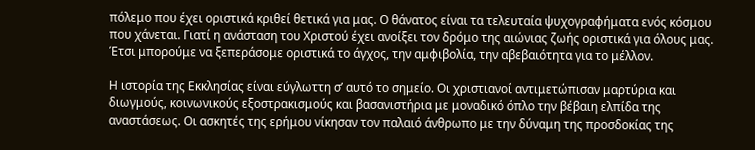πόλεμο που έχει οριστικά κριθεί θετικά για μας. Ο θάνατος είναι τα τελευταία ψυχογραφήματα ενός κόσμου που χάνεται. Γιατί η ανάσταση του Χριστού έχει ανοίξει τον δρόμο της αιώνιας ζωής οριστικά για όλους μας. Έτσι μπορούμε να ξεπεράσομε οριστικά το άγχος, την αμφιβολία, την αβεβαιότητα για το μέλλον.

Η ιστορία της Εκκλησίας είναι εύγλωττη σ’ αυτό το σημείο. Οι χριστιανοί αντιμετώπισαν μαρτύρια και διωγμούς, κοινωνικούς εξοστρακισμούς και βασανιστήρια με μοναδικό όπλο την βέβαιη ελπίδα της αναστάσεως. Οι ασκητές της ερήμου νίκησαν τον παλαιό άνθρωπο με την δύναμη της προσδοκίας της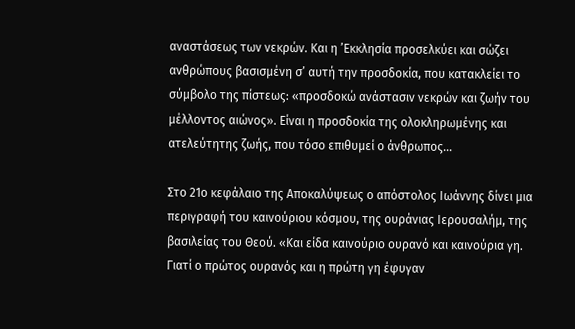αναστάσεως των νεκρών. Και η ’Εκκλησία προσελκύει και σώζει ανθρώπους βασισμένη σ’ αυτή την προσδοκία, που κατακλείει το σύμβολο της πίστεως: «προσδοκώ ανάστασιν νεκρών και ζωήν του μέλλοντος αιώνος». Είναι η προσδοκία της ολοκληρωμένης και ατελεύτητης ζωής, που τόσο επιθυμεί ο άνθρωπος…

Στο 21ο κεφάλαιο της Αποκαλύψεως ο απόστολος Ιωάννης δίνει μια περιγραφή του καινούριου κόσμου, της ουράνιας Ιερουσαλήμ, της βασιλείας του Θεού. «Και είδα καινούριο ουρανό και καινούρια γη. Γιατί ο πρώτος ουρανός και η πρώτη γη έφυγαν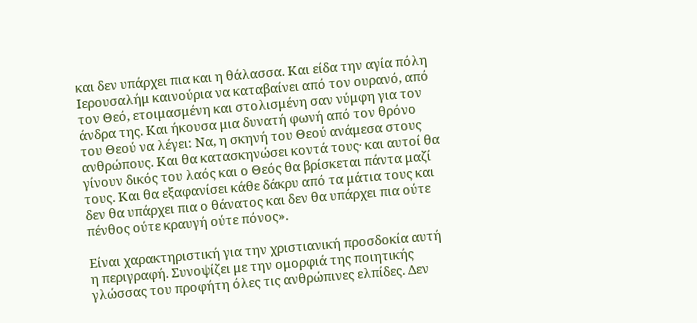και δεν υπάρχει πια και η θάλασσα. Και είδα την αγία πόλη Ιερουσαλήμ καινούρια να καταβαίνει από τον ουρανό, από τον Θεό, ετοιμασμένη και στολισμένη σαν νύμφη για τον άνδρα της. Και ήκουσα μια δυνατή φωνή από τον θρόνο του Θεού να λέγει: Να, η σκηνή του Θεού ανάμεσα στους ανθρώπους. Και θα κατασκηνώσει κοντά τους· και αυτοί θα γίνουν δικός του λαός και ο Θεός θα βρίσκεται πάντα μαζί τους. Και θα εξαφανίσει κάθε δάκρυ από τα μάτια τους και δεν θα υπάρχει πια ο θάνατος και δεν θα υπάρχει πια ούτε πένθος ούτε κραυγή ούτε πόνος».

Είναι χαρακτηριστική για την χριστιανική προσδοκία αυτή η περιγραφή. Συνοψίζει με την ομορφιά της ποιητικής γλώσσας του προφήτη όλες τις ανθρώπινες ελπίδες. Δεν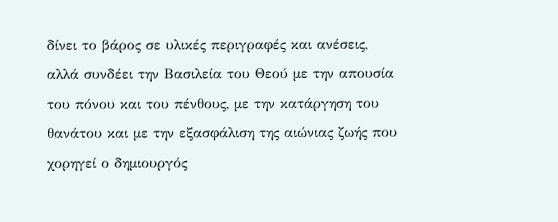δίνει το βάρος σε υλικές περιγραφές και ανέσεις, αλλά συνδέει την Βασιλεία του Θεού με την απουσία του πόνου και του πένθους, με την κατάργηση του θανάτου και με την εξασφάλιση της αιώνιας ζωής που χορηγεί ο δημιουργός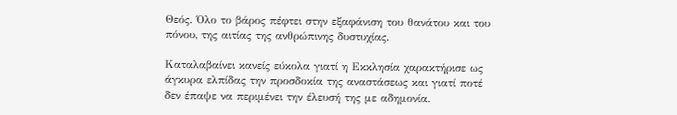Θεός. Όλο το βάρος πέφτει στην εξαφάνιση του θανάτου και του πόνου, της αιτίας της ανθρώπινης δυστυχίας.

Καταλαβαίνει κανείς εύκολα γιατί η Εκκλησία χαρακτήρισε ως άγκυρα ελπίδας την προσδοκία της αναστάσεως και γιατί ποτέ δεν έπαψε να περιμένει την έλευσή της με αδημονία.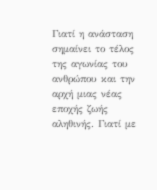Γιατί η ανάσταση σημαίνει το τέλος της αγωνίας του ανθρώπου και την αρχή μιας νέας εποχής ζωής αληθινής. Γιατί με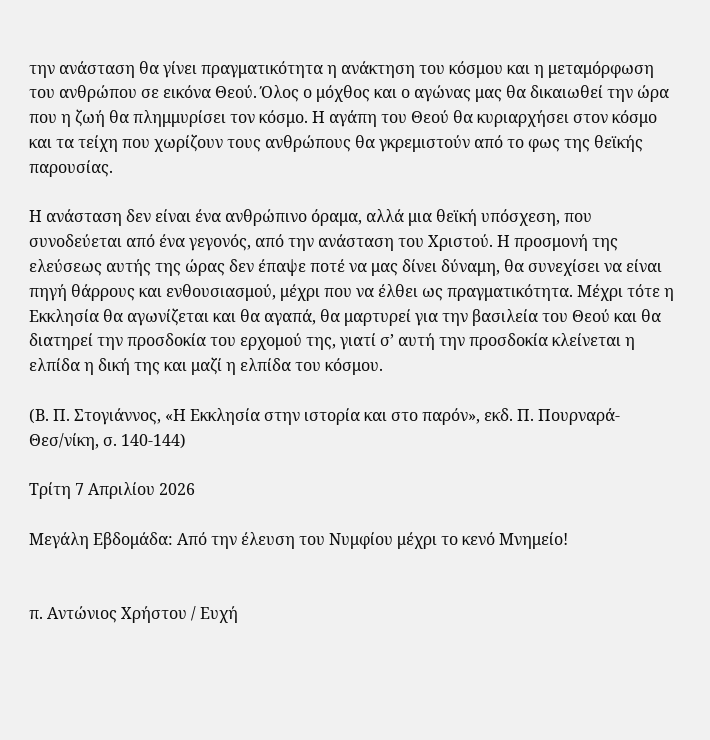την ανάσταση θα γίνει πραγματικότητα η ανάκτηση του κόσμου και η μεταμόρφωση του ανθρώπου σε εικόνα Θεού. Όλος ο μόχθος και ο αγώνας μας θα δικαιωθεί την ώρα που η ζωή θα πλημμυρίσει τον κόσμο. Η αγάπη του Θεού θα κυριαρχήσει στον κόσμο και τα τείχη που χωρίζουν τους ανθρώπους θα γκρεμιστούν από το φως της θεϊκής παρουσίας.

Η ανάσταση δεν είναι ένα ανθρώπινο όραμα, αλλά μια θεϊκή υπόσχεση, που συνοδεύεται από ένα γεγονός, από την ανάσταση του Χριστού. Η προσμονή της ελεύσεως αυτής της ώρας δεν έπαψε ποτέ να μας δίνει δύναμη, θα συνεχίσει να είναι πηγή θάρρους και ενθουσιασμού, μέχρι που να έλθει ως πραγματικότητα. Μέχρι τότε η Εκκλησία θα αγωνίζεται και θα αγαπά, θα μαρτυρεί για την βασιλεία του Θεού και θα διατηρεί την προσδοκία του ερχομού της, γιατί σ’ αυτή την προσδοκία κλείνεται η ελπίδα η δική της και μαζί η ελπίδα του κόσμου.

(Β. Π. Στογιάννος, «Η Εκκλησία στην ιστορία και στο παρόν», εκδ. Π. Πουρναρά-Θεσ/νίκη, σ. 140-144)

Τρίτη 7 Απριλίου 2026

Μεγάλη Εβδομάδα: Από την έλευση του Νυμφίου μέχρι το κενό Μνημείο!


π. Αντώνιος Χρήστου / Ευχή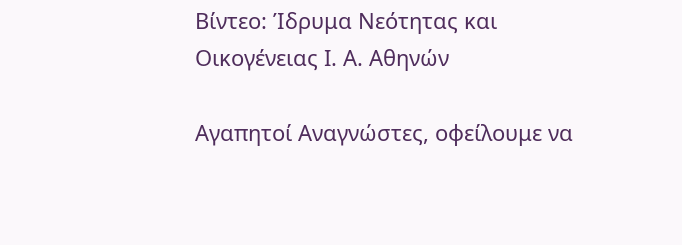Βίντεο: Ίδρυμα Νεότητας και Οικογένειας Ι. Α. Αθηνών

Αγαπητοί Αναγνώστες, οφείλουμε να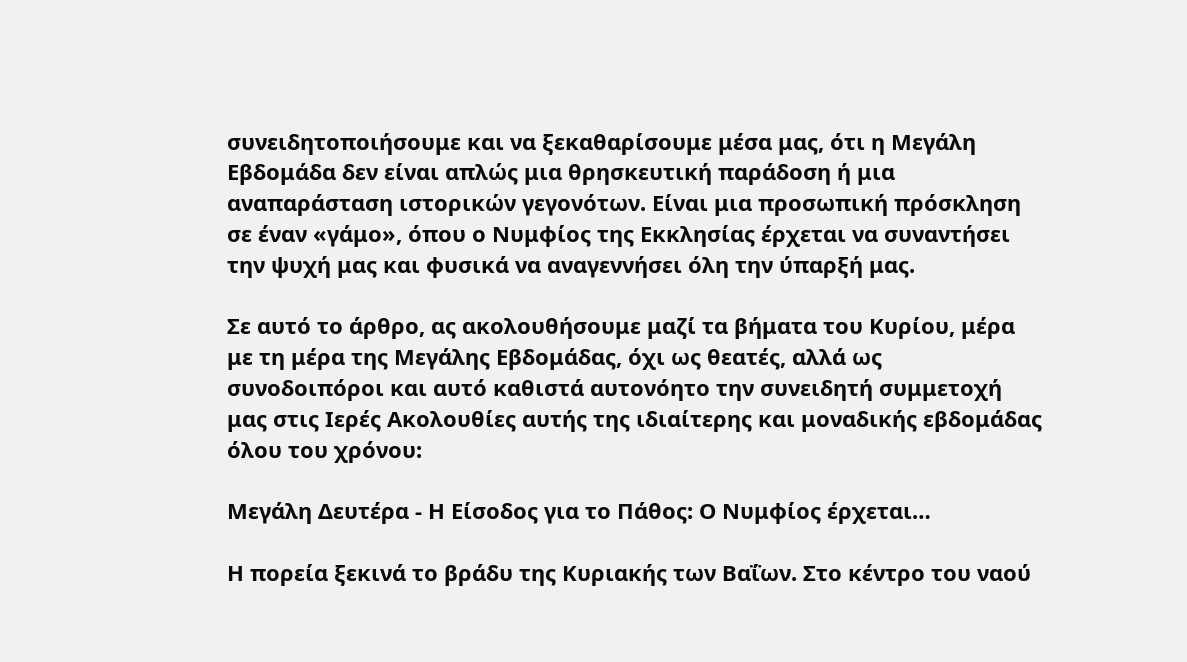συνειδητοποιήσουμε και να ξεκαθαρίσουμε μέσα μας, ότι η Μεγάλη Εβδομάδα δεν είναι απλώς μια θρησκευτική παράδοση ή μια αναπαράσταση ιστορικών γεγονότων. Είναι μια προσωπική πρόσκληση σε έναν «γάμο», όπου ο Νυμφίος της Εκκλησίας έρχεται να συναντήσει την ψυχή μας και φυσικά να αναγεννήσει όλη την ύπαρξή μας.

Σε αυτό το άρθρο, ας ακολουθήσουμε μαζί τα βήματα του Κυρίου, μέρα με τη μέρα της Μεγάλης Εβδομάδας, όχι ως θεατές, αλλά ως συνοδοιπόροι και αυτό καθιστά αυτονόητο την συνειδητή συμμετοχή μας στις Ιερές Ακολουθίες αυτής της ιδιαίτερης και μοναδικής εβδομάδας όλου του χρόνου:

Μεγάλη Δευτέρα - Η Είσοδος για το Πάθος: Ο Νυμφίος έρχεται…

Η πορεία ξεκινά το βράδυ της Κυριακής των Βαΐων. Στο κέντρο του ναού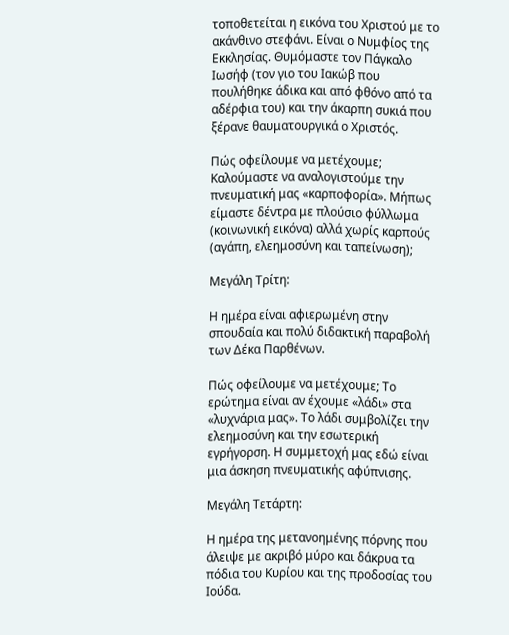τοποθετείται η εικόνα του Χριστού με το ακάνθινο στεφάνι. Είναι ο Νυμφίος της Εκκλησίας. Θυμόμαστε τον Πάγκαλο Ιωσήφ (τον γιο του Ιακώβ που πουλήθηκε άδικα και από φθόνο από τα αδέρφια του) και την άκαρπη συκιά που ξέρανε θαυματουργικά ο Χριστός.

Πώς οφείλουμε να μετέχουμε; Καλούμαστε να αναλογιστούμε την πνευματική μας «καρποφορία». Μήπως είμαστε δέντρα με πλούσιο φύλλωμα (κοινωνική εικόνα) αλλά χωρίς καρπούς (αγάπη, ελεημοσύνη και ταπείνωση);

Μεγάλη Τρίτη:

Η ημέρα είναι αφιερωμένη στην σπουδαία και πολύ διδακτική παραβολή των Δέκα Παρθένων.

Πώς οφείλουμε να μετέχουμε; Το ερώτημα είναι αν έχουμε «λάδι» στα «λυχνάρια μας». Το λάδι συμβολίζει την ελεημοσύνη και την εσωτερική εγρήγορση. Η συμμετοχή μας εδώ είναι μια άσκηση πνευματικής αφύπνισης.

Μεγάλη Τετάρτη:

Η ημέρα της μετανοημένης πόρνης που άλειψε με ακριβό μύρο και δάκρυα τα πόδια του Κυρίου και της προδοσίας του Ιούδα.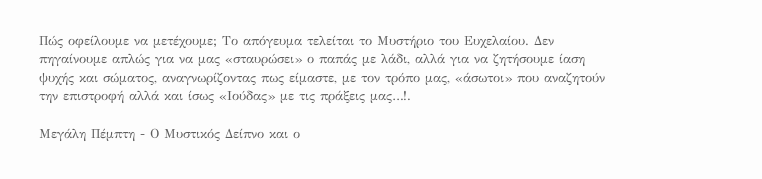Πώς οφείλουμε να μετέχουμε; Το απόγευμα τελείται το Μυστήριο του Ευχελαίου. Δεν πηγαίνουμε απλώς για να μας «σταυρώσει» ο παπάς με λάδι, αλλά για να ζητήσουμε ίαση ψυχής και σώματος, αναγνωρίζοντας πως είμαστε, με τον τρόπο μας, «άσωτοι» που αναζητούν την επιστροφή αλλά και ίσως «Ιούδας» με τις πράξεις μας…!.

Μεγάλη Πέμπτη - Ο Μυστικός Δείπνο και ο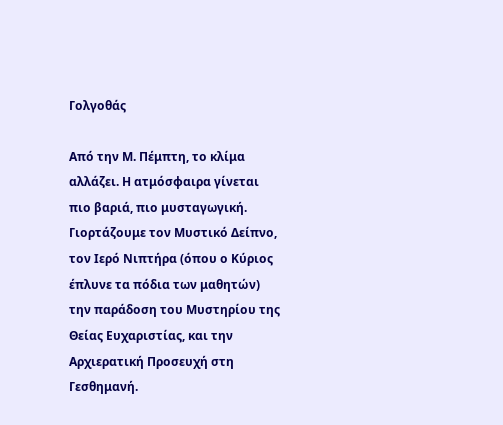Γολγοθάς

Από την Μ. Πέμπτη, το κλίμα αλλάζει. Η ατμόσφαιρα γίνεται πιο βαριά, πιο μυσταγωγική. Γιορτάζουμε τον Μυστικό Δείπνο, τον Ιερό Νιπτήρα (όπου ο Κύριος έπλυνε τα πόδια των μαθητών) την παράδοση του Μυστηρίου της Θείας Ευχαριστίας, και την Αρχιερατική Προσευχή στη Γεσθημανή.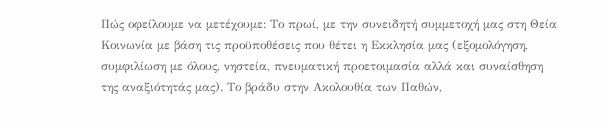Πώς οφείλουμε να μετέχουμε: Το πρωί, με την συνειδητή συμμετοχή μας στη Θεία Κοινωνία με βάση τις προϋποθέσεις που θέτει η Εκκλησία μας (εξομολόγηση, συμφιλίωση με όλους, νηστεία, πνευματική προετοιμασία αλλά και συναίσθηση της αναξιότητάς μας). Το βράδυ στην Ακολουθία των Παθών,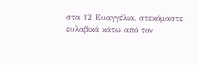στα 12 Ευαγγέλια, στεκόμαστε ευλαβικά κάτω από τον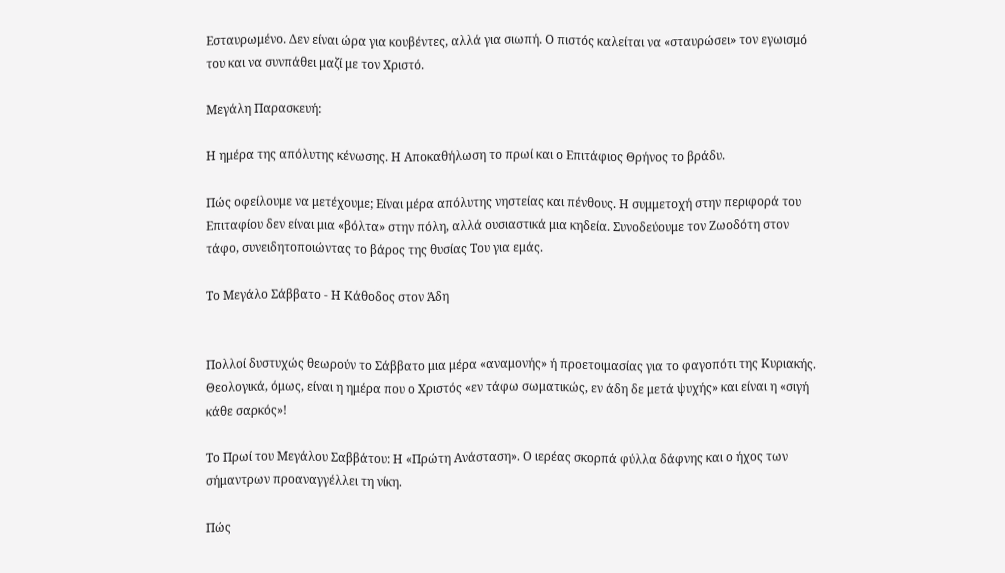Εσταυρωμένο. Δεν είναι ώρα για κουβέντες, αλλά για σιωπή. Ο πιστός καλείται να «σταυρώσει» τον εγωισμό του και να συνπάθει μαζί με τον Χριστό.

Μεγάλη Παρασκευή:

Η ημέρα της απόλυτης κένωσης. Η Αποκαθήλωση το πρωί και ο Επιτάφιος Θρήνος το βράδυ.

Πώς οφείλουμε να μετέχουμε; Είναι μέρα απόλυτης νηστείας και πένθους. Η συμμετοχή στην περιφορά του Επιταφίου δεν είναι μια «βόλτα» στην πόλη, αλλά ουσιαστικά μια κηδεία. Συνοδεύουμε τον Ζωοδότη στον τάφο, συνειδητοποιώντας το βάρος της θυσίας Του για εμάς.

Το Μεγάλο Σάββατο - Η Κάθοδος στον Άδη


Πολλοί δυστυχώς θεωρούν το Σάββατο μια μέρα «αναμονής» ή προετοιμασίας για το φαγοπότι της Κυριακής. Θεολογικά, όμως, είναι η ημέρα που ο Χριστός «εν τάφω σωματικώς, εν άδη δε μετά ψυχής» και είναι η «σιγή κάθε σαρκός»!

Το Πρωί του Μεγάλου Σαββάτου: Η «Πρώτη Ανάσταση». Ο ιερέας σκορπά φύλλα δάφνης και ο ήχος των σήμαντρων προαναγγέλλει τη νίκη.

Πώς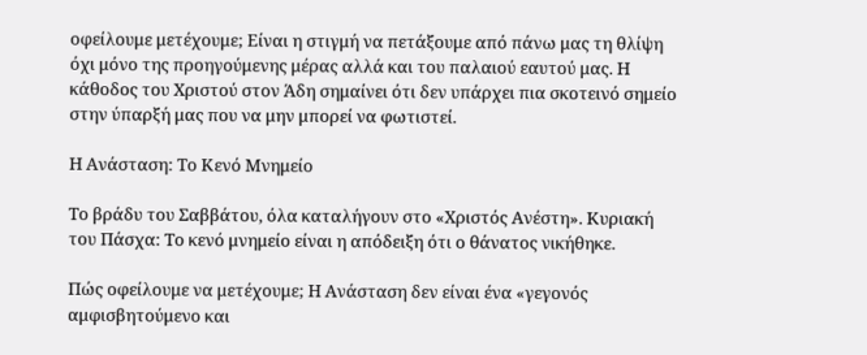οφείλουμε μετέχουμε; Είναι η στιγμή να πετάξουμε από πάνω μας τη θλίψη όχι μόνο της προηγούμενης μέρας αλλά και του παλαιού εαυτού μας. Η κάθοδος του Χριστού στον Άδη σημαίνει ότι δεν υπάρχει πια σκοτεινό σημείο στην ύπαρξή μας που να μην μπορεί να φωτιστεί.

Η Ανάσταση: Το Κενό Μνημείο

Το βράδυ του Σαββάτου, όλα καταλήγουν στο «Χριστός Ανέστη». Κυριακή του Πάσχα: Το κενό μνημείο είναι η απόδειξη ότι ο θάνατος νικήθηκε.

Πώς οφείλουμε να μετέχουμε; Η Ανάσταση δεν είναι ένα «γεγονός αμφισβητούμενο και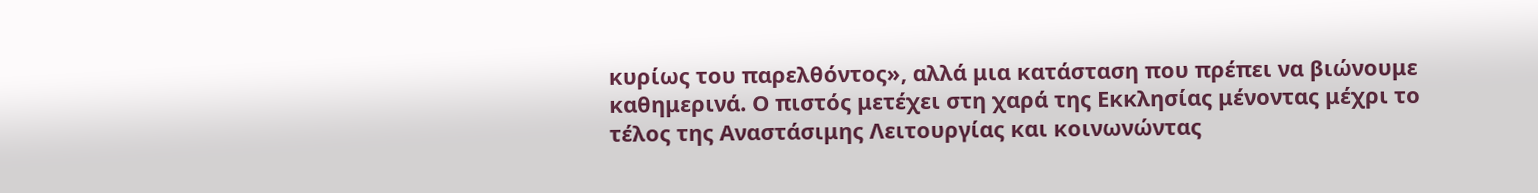κυρίως του παρελθόντος», αλλά μια κατάσταση που πρέπει να βιώνουμε καθημερινά. Ο πιστός μετέχει στη χαρά της Εκκλησίας μένοντας μέχρι το τέλος της Αναστάσιμης Λειτουργίας και κοινωνώντας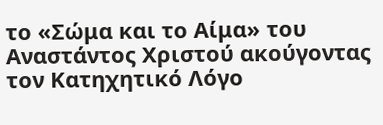το «Σώμα και το Αίμα» του Αναστάντος Χριστού ακούγοντας τον Κατηχητικό Λόγο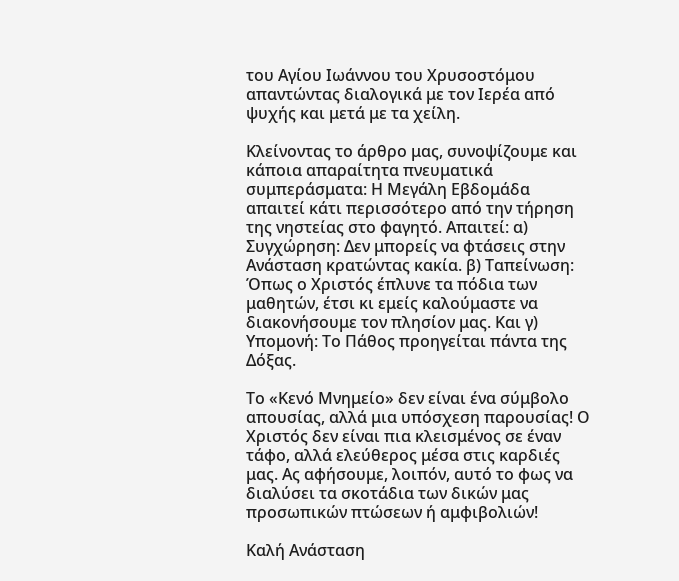του Αγίου Ιωάννου του Χρυσοστόμου απαντώντας διαλογικά με τον Ιερέα από ψυχής και μετά με τα χείλη.

Κλείνοντας το άρθρο μας, συνοψίζουμε και κάποια απαραίτητα πνευματικά συμπεράσματα: Η Μεγάλη Εβδομάδα απαιτεί κάτι περισσότερο από την τήρηση της νηστείας στο φαγητό. Απαιτεί: α) Συγχώρηση: Δεν μπορείς να φτάσεις στην Ανάσταση κρατώντας κακία. β) Ταπείνωση: Όπως ο Χριστός έπλυνε τα πόδια των μαθητών, έτσι κι εμείς καλούμαστε να διακονήσουμε τον πλησίον μας. Και γ) Υπομονή: Το Πάθος προηγείται πάντα της Δόξας.

Το «Κενό Μνημείο» δεν είναι ένα σύμβολο απουσίας, αλλά μια υπόσχεση παρουσίας! Ο Χριστός δεν είναι πια κλεισμένος σε έναν τάφο, αλλά ελεύθερος μέσα στις καρδιές μας. Ας αφήσουμε, λοιπόν, αυτό το φως να διαλύσει τα σκοτάδια των δικών μας προσωπικών πτώσεων ή αμφιβολιών!

Καλή Ανάσταση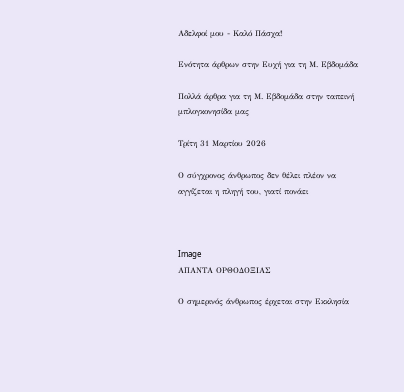Αδελφοί μου - Καλό Πάσχα!

Ενότητα άρθρων στην Ευχή για τη Μ. Εβδομάδα

Πολλά άρθρα για τη Μ. Εβδομάδα στην ταπεινή μπλογκονησίδα μας

Τρίτη 31 Μαρτίου 2026

Ο σύγχρονος άνθρωπος δεν θέλει πλέον να αγγίζεται η πληγή του, γιατί πονάει



Image
ΑΠΑΝΤΑ ΟΡΘΟΔΟΞΙΑΣ

Ο σημερινός άνθρωπος έρχεται στην Εκκλησία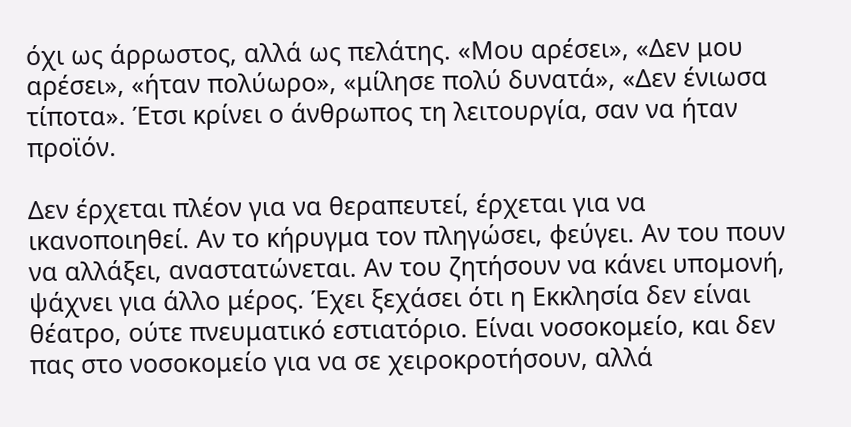όχι ως άρρωστος, αλλά ως πελάτης. «Μου αρέσει», «Δεν μου αρέσει», «ήταν πολύωρο», «μίλησε πολύ δυνατά», «Δεν ένιωσα τίποτα». Έτσι κρίνει ο άνθρωπος τη λειτουργία, σαν να ήταν προϊόν.

Δεν έρχεται πλέον για να θεραπευτεί, έρχεται για να ικανοποιηθεί. Αν το κήρυγμα τον πληγώσει, φεύγει. Αν του πουν να αλλάξει, αναστατώνεται. Αν του ζητήσουν να κάνει υπομονή, ψάχνει για άλλο μέρος. Έχει ξεχάσει ότι η Εκκλησία δεν είναι θέατρο, ούτε πνευματικό εστιατόριο. Είναι νοσοκομείο, και δεν πας στο νοσοκομείο για να σε χειροκροτήσουν, αλλά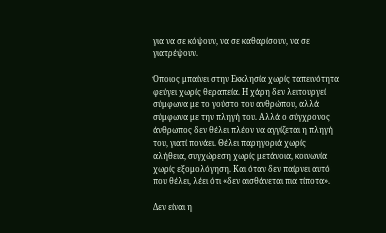για να σε κόψουν, να σε καθαρίσουν, να σε γιατρέψουν.

Όποιος μπαίνει στην Εκκλησία χωρίς ταπεινότητα φεύγει χωρίς θεραπεία. Η χάρη δεν λειτουργεί σύμφωνα με το γούστο του ανθρώπου, αλλά σύμφωνα με την πληγή του. Αλλά ο σύγχρονος άνθρωπος δεν θέλει πλέον να αγγίζεται η πληγή του, γιατί πονάει. Θέλει παρηγοριά χωρίς αλήθεια, συγχώρεση χωρίς μετάνοια, κοινωνία χωρίς εξομολόγηση. Και όταν δεν παίρνει αυτό που θέλει, λέει ότι «δεν αισθάνεται πια τίποτα».

Δεν είναι η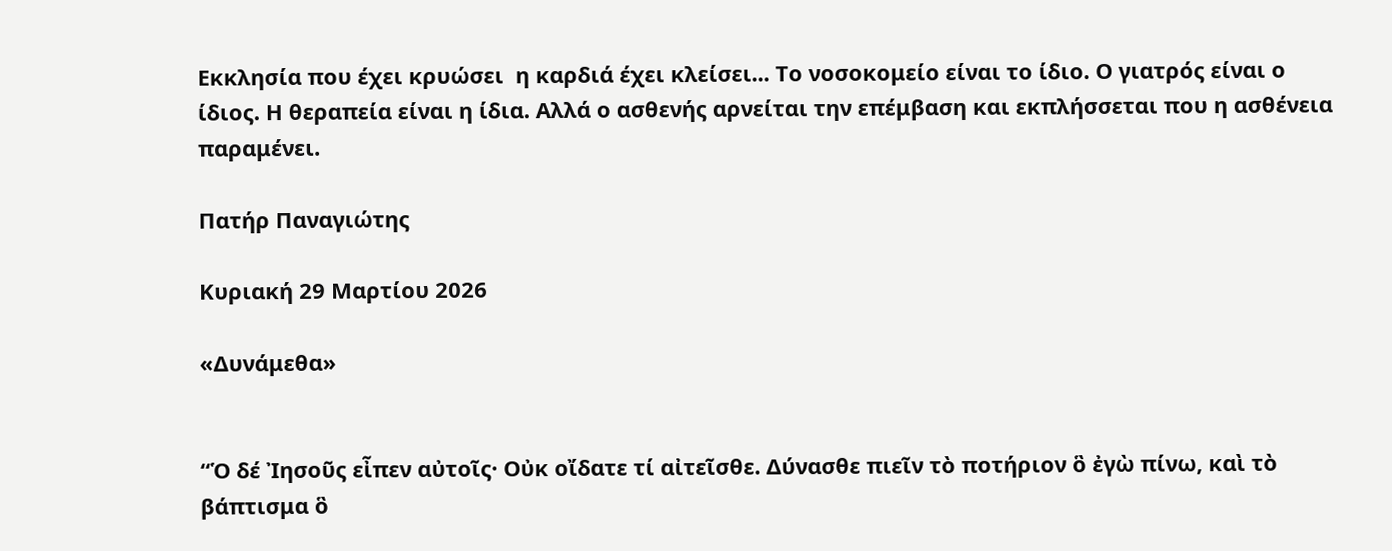Εκκλησία που έχει κρυώσει  η καρδιά έχει κλείσει... Το νοσοκομείο είναι το ίδιο. Ο γιατρός είναι ο ίδιος. Η θεραπεία είναι η ίδια. Αλλά ο ασθενής αρνείται την επέμβαση και εκπλήσσεται που η ασθένεια παραμένει.

Πατήρ Παναγιώτης

Κυριακή 29 Μαρτίου 2026

«Δυνάμεθα»


“Ὁ δέ Ἰησοῦς εἶπεν αὐτοῖς· Οὐκ οἴδατε τί αἰτεῖσθε. Δύνασθε πιεῖν τὸ ποτήριον ὃ ἐγὼ πίνω, καὶ τὸ βάπτισμα ὃ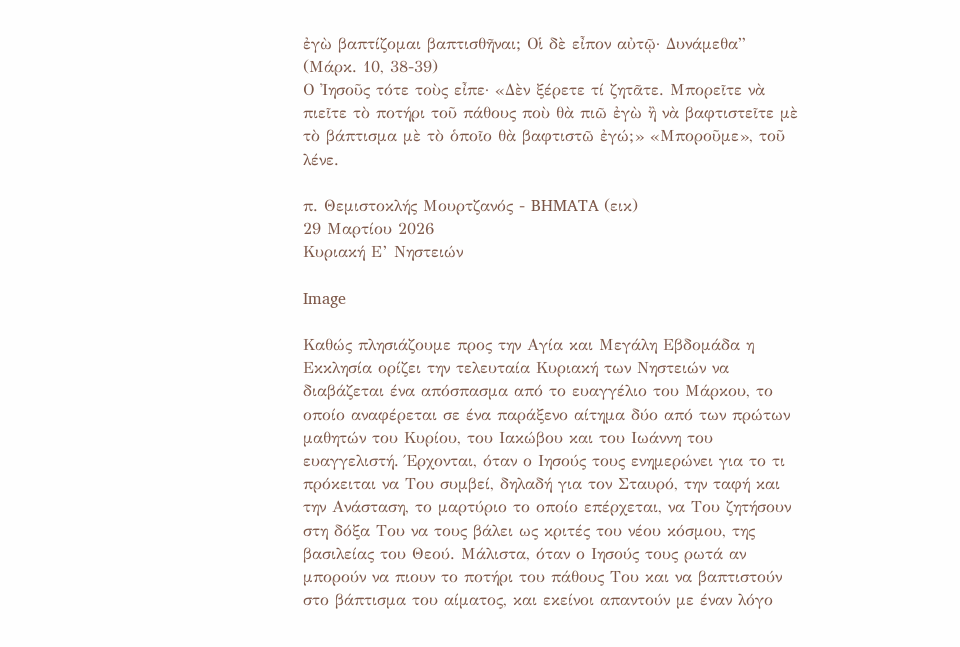ἐγὼ βαπτίζομαι βαπτισθῆναι; Οἱ δὲ εἶπον αὐτῷ· Δυνάμεθα” (Μάρκ. 10, 38-39)
Ο ᾿Ιησοῦς τότε τοὺς εἶπε· «Δὲν ξέρετε τί ζητᾶτε. Μπορεῖτε νὰ πιεῖτε τὸ ποτήρι τοῦ πάθους ποὺ θὰ πιῶ ἐγὼ ἢ νὰ βαφτιστεῖτε μὲ τὸ βάπτισμα μὲ τὸ ὁποῖο θὰ βαφτιστῶ ἐγώ;» «Μποροῦμε», τοῦ λένε.

π. Θεμιστοκλής Μουρτζανός - BHMATA (εικ)
29 Μαρτίου 2026
Κυριακή Ε’ Νηστειών

Image

Καθώς πλησιάζουμε προς την Αγία και Μεγάλη Εβδομάδα η Εκκλησία ορίζει την τελευταία Κυριακή των Νηστειών να διαβάζεται ένα απόσπασμα από το ευαγγέλιο του Μάρκου, το οποίο αναφέρεται σε ένα παράξενο αίτημα δύο από των πρώτων μαθητών του Κυρίου, του Ιακώβου και του Ιωάννη του ευαγγελιστή. Έρχονται, όταν ο Ιησούς τους ενημερώνει για το τι πρόκειται να Του συμβεί, δηλαδή για τον Σταυρό, την ταφή και την Ανάσταση, το μαρτύριο το οποίο επέρχεται, να Του ζητήσουν στη δόξα Του να τους βάλει ως κριτές του νέου κόσμου, της βασιλείας του Θεού. Μάλιστα, όταν ο Ιησούς τους ρωτά αν μπορούν να πιουν το ποτήρι του πάθους Του και να βαπτιστούν στο βάπτισμα του αίματος, και εκείνοι απαντούν με έναν λόγο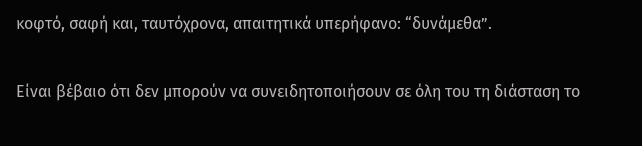κοφτό, σαφή και, ταυτόχρονα, απαιτητικά υπερήφανο: “δυνάμεθα”.

Είναι βέβαιο ότι δεν μπορούν να συνειδητοποιήσουν σε όλη του τη διάσταση το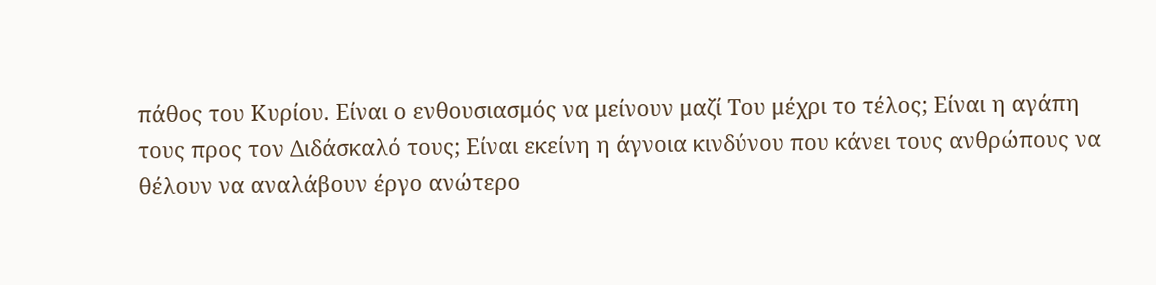πάθος του Κυρίου. Είναι ο ενθουσιασμός να μείνουν μαζί Του μέχρι το τέλος; Είναι η αγάπη τους προς τον Διδάσκαλό τους; Είναι εκείνη η άγνοια κινδύνου που κάνει τους ανθρώπους να θέλουν να αναλάβουν έργο ανώτερο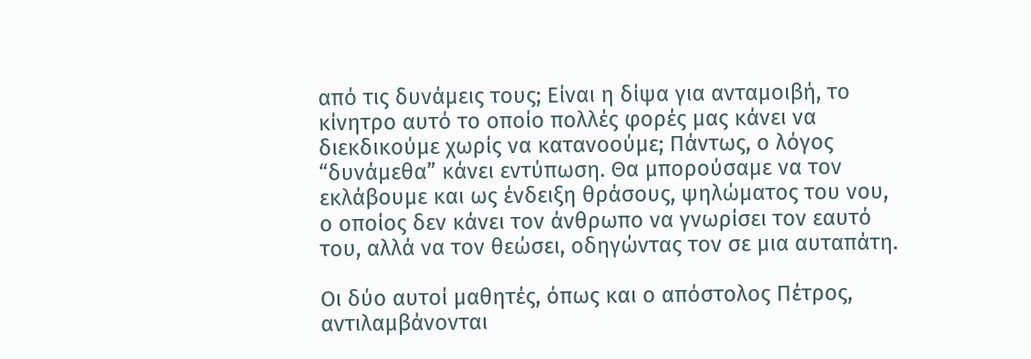από τις δυνάμεις τους; Είναι η δίψα για ανταμοιβή, το κίνητρο αυτό το οποίο πολλές φορές μας κάνει να διεκδικούμε χωρίς να κατανοούμε; Πάντως, ο λόγος “δυνάμεθα” κάνει εντύπωση. Θα μπορούσαμε να τον εκλάβουμε και ως ένδειξη θράσους, ψηλώματος του νου, ο οποίος δεν κάνει τον άνθρωπο να γνωρίσει τον εαυτό του, αλλά να τον θεώσει, οδηγώντας τον σε μια αυταπάτη.

Οι δύο αυτοί μαθητές, όπως και ο απόστολος Πέτρος, αντιλαμβάνονται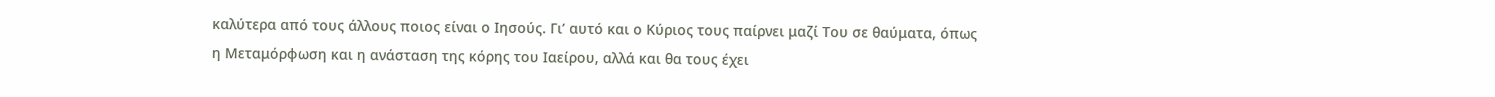καλύτερα από τους άλλους ποιος είναι ο Ιησούς. Γι’ αυτό και ο Κύριος τους παίρνει μαζί Του σε θαύματα, όπως η Μεταμόρφωση και η ανάσταση της κόρης του Ιαείρου, αλλά και θα τους έχει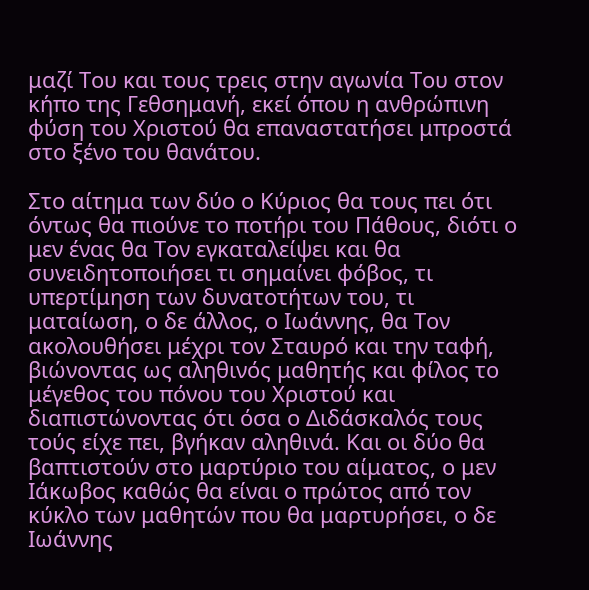μαζί Του και τους τρεις στην αγωνία Του στον κήπο της Γεθσημανή, εκεί όπου η ανθρώπινη φύση του Χριστού θα επαναστατήσει μπροστά στο ξένο του θανάτου.

Στο αίτημα των δύο ο Κύριος θα τους πει ότι όντως θα πιούνε το ποτήρι του Πάθους, διότι ο μεν ένας θα Τον εγκαταλείψει και θα συνειδητοποιήσει τι σημαίνει φόβος, τι υπερτίμηση των δυνατοτήτων του, τι ματαίωση, ο δε άλλος, ο Ιωάννης, θα Τον ακολουθήσει μέχρι τον Σταυρό και την ταφή, βιώνοντας ως αληθινός μαθητής και φίλος το μέγεθος του πόνου του Χριστού και διαπιστώνοντας ότι όσα ο Διδάσκαλός τους τούς είχε πει, βγήκαν αληθινά. Και οι δύο θα βαπτιστούν στο μαρτύριο του αίματος, ο μεν Ιάκωβος καθώς θα είναι ο πρώτος από τον κύκλο των μαθητών που θα μαρτυρήσει, ο δε Ιωάννης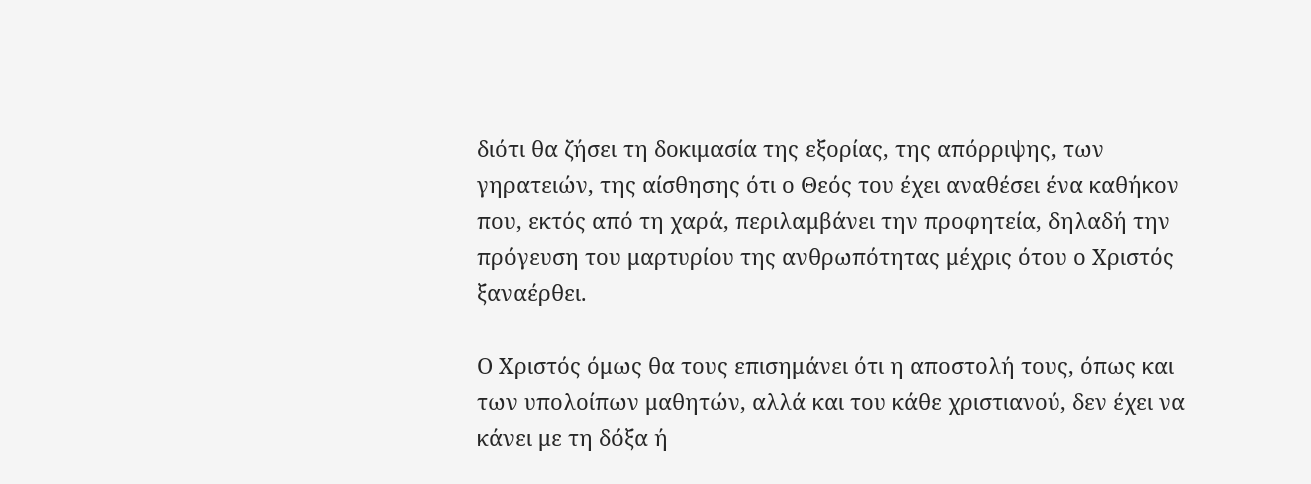διότι θα ζήσει τη δοκιμασία της εξορίας, της απόρριψης, των γηρατειών, της αίσθησης ότι ο Θεός του έχει αναθέσει ένα καθήκον που, εκτός από τη χαρά, περιλαμβάνει την προφητεία, δηλαδή την πρόγευση του μαρτυρίου της ανθρωπότητας μέχρις ότου ο Χριστός ξαναέρθει.

Ο Χριστός όμως θα τους επισημάνει ότι η αποστολή τους, όπως και των υπολοίπων μαθητών, αλλά και του κάθε χριστιανού, δεν έχει να κάνει με τη δόξα ή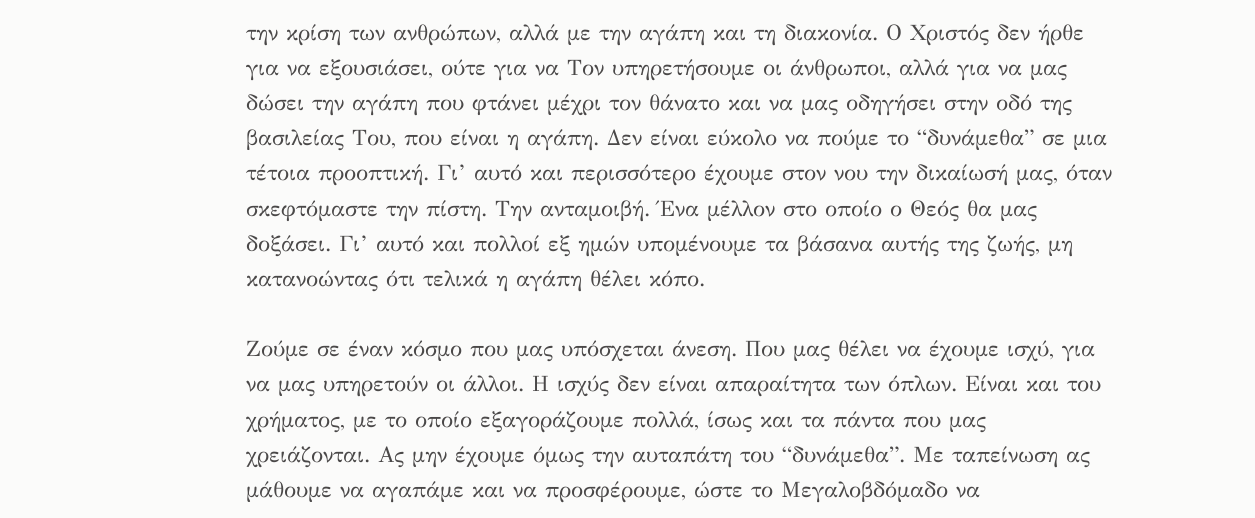την κρίση των ανθρώπων, αλλά με την αγάπη και τη διακονία. Ο Χριστός δεν ήρθε για να εξουσιάσει, ούτε για να Τον υπηρετήσουμε οι άνθρωποι, αλλά για να μας δώσει την αγάπη που φτάνει μέχρι τον θάνατο και να μας οδηγήσει στην οδό της βασιλείας Του, που είναι η αγάπη. Δεν είναι εύκολο να πούμε το “δυνάμεθα” σε μια τέτοια προοπτική. Γι’ αυτό και περισσότερο έχουμε στον νου την δικαίωσή μας, όταν σκεφτόμαστε την πίστη. Την ανταμοιβή. Ένα μέλλον στο οποίο ο Θεός θα μας δοξάσει. Γι’ αυτό και πολλοί εξ ημών υπομένουμε τα βάσανα αυτής της ζωής, μη κατανοώντας ότι τελικά η αγάπη θέλει κόπο.

Ζούμε σε έναν κόσμο που μας υπόσχεται άνεση. Που μας θέλει να έχουμε ισχύ, για να μας υπηρετούν οι άλλοι. Η ισχύς δεν είναι απαραίτητα των όπλων. Είναι και του χρήματος, με το οποίο εξαγοράζουμε πολλά, ίσως και τα πάντα που μας χρειάζονται. Ας μην έχουμε όμως την αυταπάτη του “δυνάμεθα”. Με ταπείνωση ας μάθουμε να αγαπάμε και να προσφέρουμε, ώστε το Μεγαλοβδόμαδο να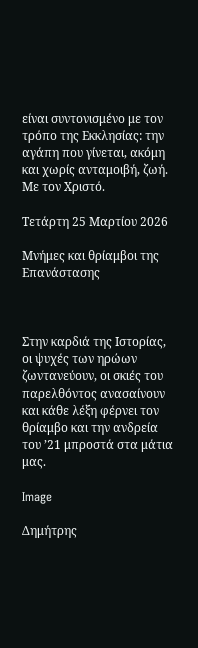είναι συντονισμένο με τον τρόπο της Εκκλησίας: την αγάπη που γίνεται, ακόμη και χωρίς ανταμοιβή, ζωή. Με τον Χριστό.

Τετάρτη 25 Μαρτίου 2026

Μνήμες και θρίαμβοι της Επανάστασης



Στην καρδιά της Ιστορίας, οι ψυχές των ηρώων ζωντανεύουν, οι σκιές του παρελθόντος ανασαίνουν και κάθε λέξη φέρνει τον θρίαμβο και την ανδρεία του ’21 μπροστά στα μάτια μας.

Image

Δημήτρης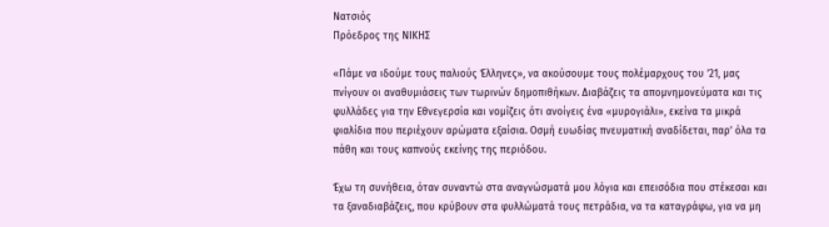Νατσιός
Πρόεδρος της ΝΙΚΗΣ

«Πάμε να ιδούμε τους παλιούς Έλληνες», να ακούσουμε τους πολέμαρχους του ’21, μας πνίγουν οι αναθυμιάσεις των τωρινών δημοπιθήκων. Διαβάζεις τα απομνημονεύματα και τις φυλλάδες για την Εθνεγερσία και νομίζεις ότι ανοίγεις ένα «μυρογιάλι», εκείνα τα μικρά φιαλίδια που περιέχουν αρώματα εξαίσια. Οσμή ευωδίας πνευματική αναδίδεται, παρ’ όλα τα πάθη και τους καπνούς εκείνης της περιόδου.

Έχω τη συνήθεια, όταν συναντώ στα αναγνώσματά μου λόγια και επεισόδια που στέκεσαι και τα ξαναδιαβάζεις, που κρύβουν στα φυλλώματά τους πετράδια, να τα καταγράφω, για να μη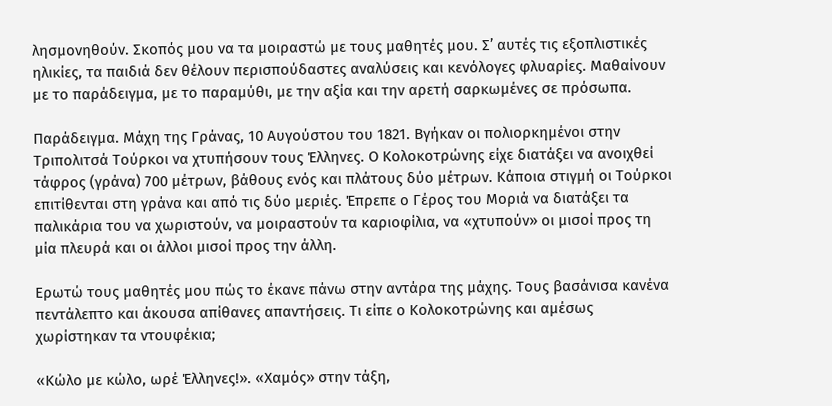λησμονηθούν. Σκοπός μου να τα μοιραστώ με τους μαθητές μου. Σ’ αυτές τις εξοπλιστικές ηλικίες, τα παιδιά δεν θέλουν περισπούδαστες αναλύσεις και κενόλογες φλυαρίες. Μαθαίνουν με το παράδειγμα, με το παραμύθι, με την αξία και την αρετή σαρκωμένες σε πρόσωπα.

Παράδειγμα. Μάχη της Γράνας, 10 Αυγούστου του 1821. Βγήκαν οι πολιορκημένοι στην Τριπολιτσά Τούρκοι να χτυπήσουν τους Έλληνες. Ο Κολοκοτρώνης είχε διατάξει να ανοιχθεί τάφρος (γράνα) 700 μέτρων, βάθους ενός και πλάτους δύο μέτρων. Κάποια στιγμή οι Τούρκοι επιτίθενται στη γράνα και από τις δύο μεριές. Έπρεπε ο Γέρος του Μοριά να διατάξει τα παλικάρια του να χωριστούν, να μοιραστούν τα καριοφίλια, να «χτυπούν» οι μισοί προς τη μία πλευρά και οι άλλοι μισοί προς την άλλη.

Ερωτώ τους μαθητές μου πώς το έκανε πάνω στην αντάρα της μάχης. Τους βασάνισα κανένα πεντάλεπτο και άκουσα απίθανες απαντήσεις. Τι είπε ο Κολοκοτρώνης και αμέσως χωρίστηκαν τα ντουφέκια;

«Κώλο με κώλο, ωρέ Έλληνες!». «Χαμός» στην τάξη,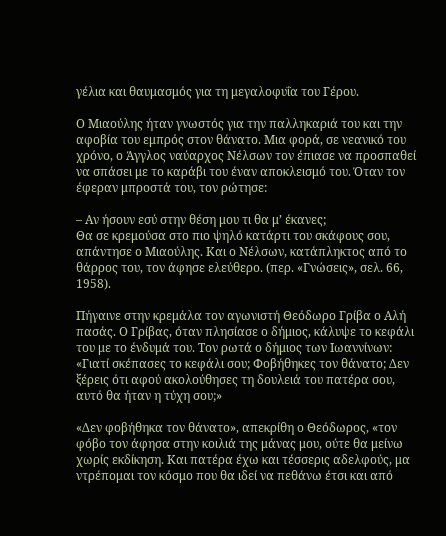γέλια και θαυμασμός για τη μεγαλοφυΐα του Γέρου.

Ο Μιαούλης ήταν γνωστός για την παλληκαριά του και την αφοβία του εμπρός στον θάνατο. Μια φορά, σε νεανικό του χρόνο, ο Άγγλος ναύαρχος Νέλσων τον έπιασε να προσπαθεί να σπάσει με το καράβι του έναν αποκλεισμό του. Όταν τον έφεραν μπροστά του, τον ρώτησε:

– Αν ήσουν εσύ στην θέση μου τι θα μ’ έκανες;
Θα σε κρεμούσα στο πιο ψηλό κατάρτι του σκάφους σου, απάντησε ο Μιαούλης. Και ο Νέλσων, κατάπληκτος από το θάρρος του, τον άφησε ελεύθερο. (περ. «Γνώσεις», σελ. 66, 1958).

Πήγαινε στην κρεμάλα τον αγωνιστή Θεόδωρο Γρίβα ο Αλή πασάς. Ο Γρίβας, όταν πλησίασε ο δήμιος, κάλυψε το κεφάλι του με το ένδυμά του. Τον ρωτά ο δήμιος των Ιωαννίνων: «Γιατί σκέπασες το κεφάλι σου; Φοβήθηκες τον θάνατο; Δεν ξέρεις ότι αφού ακολούθησες τη δουλειά του πατέρα σου, αυτό θα ήταν η τύχη σου;»

«Δεν φοβήθηκα τον θάνατο», απεκρίθη ο Θεόδωρος, «τον φόβο τον άφησα στην κοιλιά της μάνας μου, ούτε θα μείνω χωρίς εκδίκηση. Και πατέρα έχω και τέσσερις αδελφούς, μα ντρέπομαι τον κόσμο που θα ιδεί να πεθάνω έτσι και από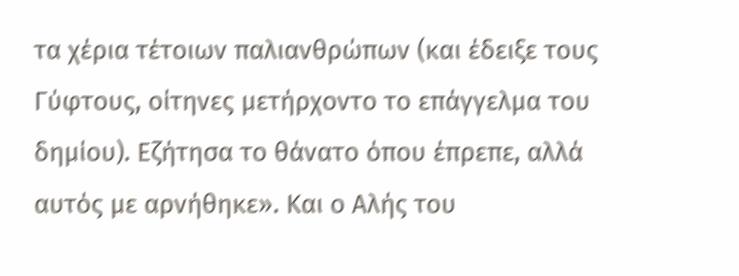τα χέρια τέτοιων παλιανθρώπων (και έδειξε τους Γύφτους, οίτηνες μετήρχοντο το επάγγελμα του δημίου). Εζήτησα το θάνατο όπου έπρεπε, αλλά αυτός με αρνήθηκε». Και ο Αλής του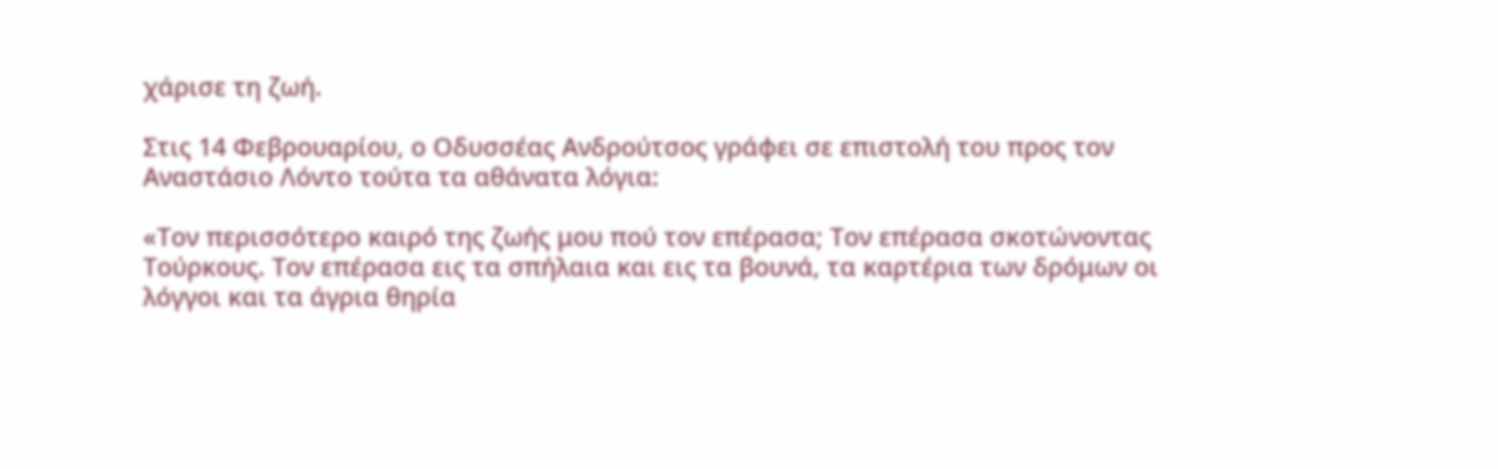χάρισε τη ζωή.

Στις 14 Φεβρουαρίου, ο Οδυσσέας Ανδρούτσος γράφει σε επιστολή του προς τον Αναστάσιο Λόντο τούτα τα αθάνατα λόγια:

«Τον περισσότερο καιρό της ζωής μου πού τον επέρασα; Τον επέρασα σκοτώνοντας Τούρκους. Τον επέρασα εις τα σπήλαια και εις τα βουνά, τα καρτέρια των δρόμων οι λόγγοι και τα άγρια θηρία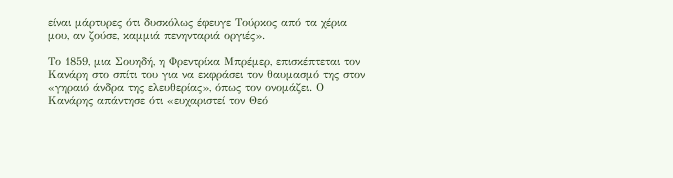είναι μάρτυρες ότι δυσκόλως έφευγε Τούρκος από τα χέρια μου, αν ζούσε, καμμιά πενηνταριά οργιές».

Το 1859, μια Σουηδή, η Φρεντρίκα Μπρέμερ, επισκέπτεται τον Κανάρη στο σπίτι του για να εκφράσει τον θαυμασμό της στον «γηραιό άνδρα της ελευθερίας», όπως τον ονομάζει. Ο Κανάρης απάντησε ότι «ευχαριστεί τον Θεό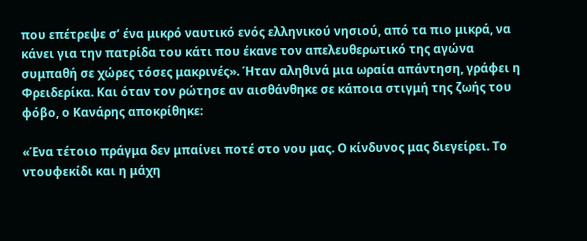που επέτρεψε σ’ ένα μικρό ναυτικό ενός ελληνικού νησιού, από τα πιο μικρά, να κάνει για την πατρίδα του κάτι που έκανε τον απελευθερωτικό της αγώνα συμπαθή σε χώρες τόσες μακρινές». Ήταν αληθινά μια ωραία απάντηση, γράφει η Φρειδερίκα. Και όταν τον ρώτησε αν αισθάνθηκε σε κάποια στιγμή της ζωής του φόβο, ο Κανάρης αποκρίθηκε:

«Ένα τέτοιο πράγμα δεν μπαίνει ποτέ στο νου μας. Ο κίνδυνος μας διεγείρει. Το ντουφεκίδι και η μάχη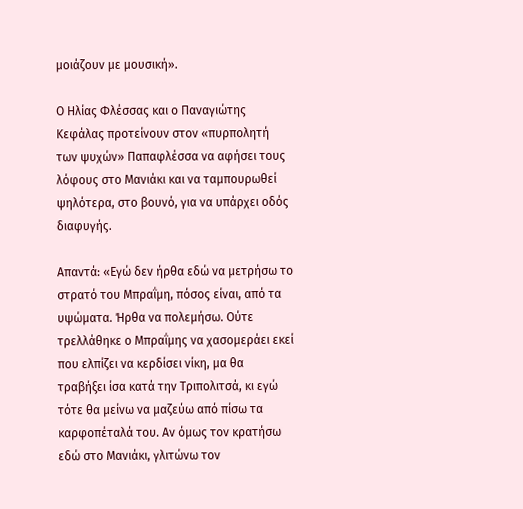μοιάζουν με μουσική».

Ο Ηλίας Φλέσσας και ο Παναγιώτης Κεφάλας προτείνουν στον «πυρπολητή των ψυχών» Παπαφλέσσα να αφήσει τους λόφους στο Μανιάκι και να ταμπουρωθεί ψηλότερα, στο βουνό, για να υπάρχει οδός διαφυγής.

Απαντά: «Εγώ δεν ήρθα εδώ να μετρήσω το στρατό του Μπραΐμη, πόσος είναι, από τα υψώματα. Ήρθα να πολεμήσω. Ούτε τρελλάθηκε ο Μπραΐμης να χασομεράει εκεί που ελπίζει να κερδίσει νίκη, μα θα τραβήξει ίσα κατά την Τριπολιτσά, κι εγώ τότε θα μείνω να μαζεύω από πίσω τα καρφοπέταλά του. Αν όμως τον κρατήσω εδώ στο Μανιάκι, γλιτώνω τον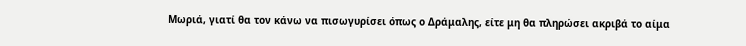Μωριά, γιατί θα τον κάνω να πισωγυρίσει όπως ο Δράμαλης, είτε μη θα πληρώσει ακριβά το αίμα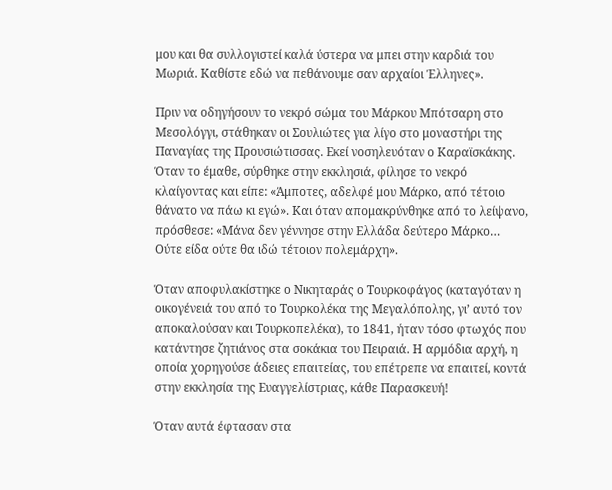μου και θα συλλογιστεί καλά ύστερα να μπει στην καρδιά του Μωριά. Καθίστε εδώ να πεθάνουμε σαν αρχαίοι Έλληνες».

Πριν να οδηγήσουν το νεκρό σώμα του Μάρκου Μπότσαρη στο Μεσολόγγι, στάθηκαν οι Σουλιώτες για λίγο στο μοναστήρι της Παναγίας της Προυσιώτισσας. Εκεί νοσηλευόταν ο Καραϊσκάκης. Όταν το έμαθε, σύρθηκε στην εκκλησιά, φίλησε το νεκρό κλαίγοντας και είπε: «Άμποτες, αδελφέ μου Μάρκο, από τέτοιο θάνατο να πάω κι εγώ». Και όταν απομακρύνθηκε από το λείψανο, πρόσθεσε: «Μάνα δεν γέννησε στην Ελλάδα δεύτερο Μάρκο… Ούτε είδα ούτε θα ιδώ τέτοιον πολεμάρχη».

Όταν αποφυλακίστηκε ο Νικηταράς ο Τουρκοφάγος (καταγόταν η οικογένειά του από το Τουρκολέκα της Μεγαλόπολης, γι’ αυτό τον αποκαλούσαν και Τουρκοπελέκα), το 1841, ήταν τόσο φτωχός που κατάντησε ζητιάνος στα σοκάκια του Πειραιά. Η αρμόδια αρχή, η οποία χορηγούσε άδειες επαιτείας, του επέτρεπε να επαιτεί, κοντά στην εκκλησία της Ευαγγελίστριας, κάθε Παρασκευή!

Όταν αυτά έφτασαν στα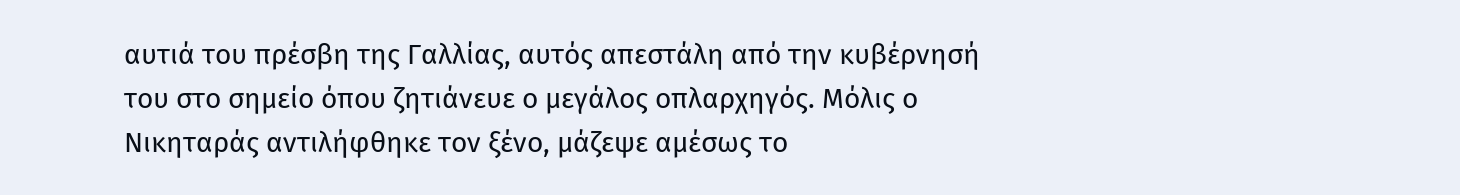αυτιά του πρέσβη της Γαλλίας, αυτός απεστάλη από την κυβέρνησή του στο σημείο όπου ζητιάνευε ο μεγάλος οπλαρχηγός. Μόλις ο Νικηταράς αντιλήφθηκε τον ξένο, μάζεψε αμέσως το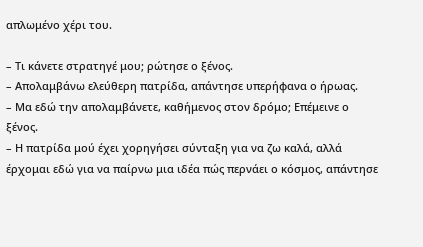απλωμένο χέρι του.

– Τι κάνετε στρατηγέ μου; ρώτησε ο ξένος.
– Απολαμβάνω ελεύθερη πατρίδα, απάντησε υπερήφανα ο ήρωας.
– Μα εδώ την απολαμβάνετε, καθήμενος στον δρόμο; Επέμεινε ο ξένος.
– Η πατρίδα μού έχει χορηγήσει σύνταξη για να ζω καλά, αλλά έρχομαι εδώ για να παίρνω μια ιδέα πώς περνάει ο κόσμος, απάντησε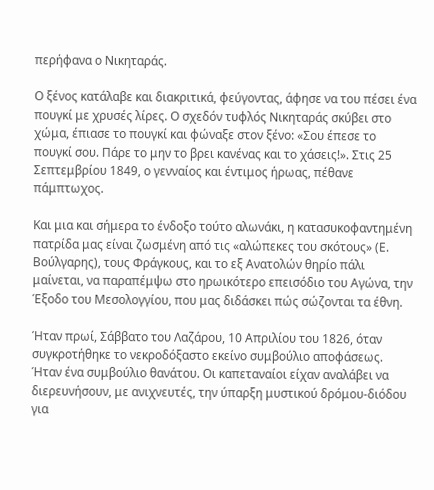περήφανα ο Νικηταράς.

Ο ξένος κατάλαβε και διακριτικά, φεύγοντας, άφησε να του πέσει ένα πουγκί με χρυσές λίρες. Ο σχεδόν τυφλός Νικηταράς σκύβει στο χώμα, έπιασε το πουγκί και φώναξε στον ξένο: «Σου έπεσε το πουγκί σου. Πάρε το μην το βρει κανένας και το χάσεις!». Στις 25 Σεπτεμβρίου 1849, ο γενναίος και έντιμος ήρωας, πέθανε πάμπτωχος.

Και μια και σήμερα το ένδοξο τούτο αλωνάκι, η κατασυκοφαντημένη πατρίδα μας είναι ζωσμένη από τις «αλώπεκες του σκότους» (Ε. Βούλγαρης), τους Φράγκους, και το εξ Ανατολών θηρίο πάλι μαίνεται, να παραπέμψω στο ηρωικότερο επεισόδιο του Αγώνα, την Έξοδο του Μεσολογγίου, που μας διδάσκει πώς σώζονται τα έθνη.

Ήταν πρωί, Σάββατο του Λαζάρου, 10 Απριλίου του 1826, όταν συγκροτήθηκε το νεκροδόξαστο εκείνο συμβούλιο αποφάσεως. Ήταν ένα συμβούλιο θανάτου. Οι καπεταναίοι είχαν αναλάβει να διερευνήσουν, με ανιχνευτές, την ύπαρξη μυστικού δρόμου-διόδου για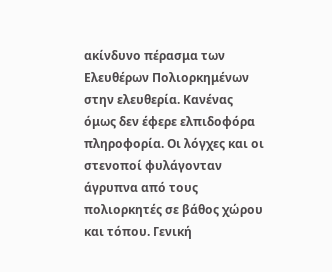ακίνδυνο πέρασμα των Ελευθέρων Πολιορκημένων στην ελευθερία. Κανένας όμως δεν έφερε ελπιδοφόρα πληροφορία. Οι λόγχες και οι στενοποί φυλάγονταν άγρυπνα από τους πολιορκητές σε βάθος χώρου και τόπου. Γενική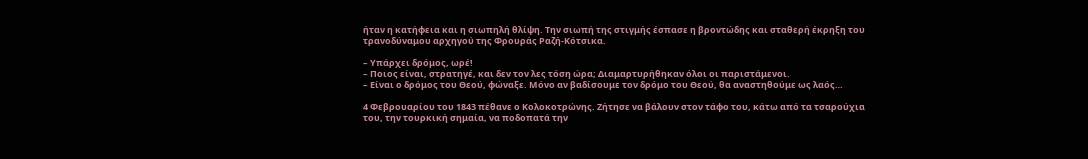ήταν η κατήφεια και η σιωπηλή θλίψη. Την σιωπή της στιγμής έσπασε η βροντώδης και σταθερή έκρηξη του τρανοδύναμου αρχηγού της Φρουράς Ραζή-Κότσικα.

– Υπάρχει δρόμος, ωρέ!
– Ποιος είναι, στρατηγέ, και δεν τον λες τόση ώρα; Διαμαρτυρήθηκαν όλοι οι παριστάμενοι.
– Είναι ο δρόμος του Θεού, φώναξε. Μόνο αν βαδίσουμε τον δρόμο του Θεού, θα αναστηθούμε ως λαός…

4 Φεβρουαρίου του 1843 πέθανε ο Κολοκοτρώνης. Ζήτησε να βάλουν στον τάφο του, κάτω από τα τσαρούχια του, την τουρκική σημαία, να ποδοπατά την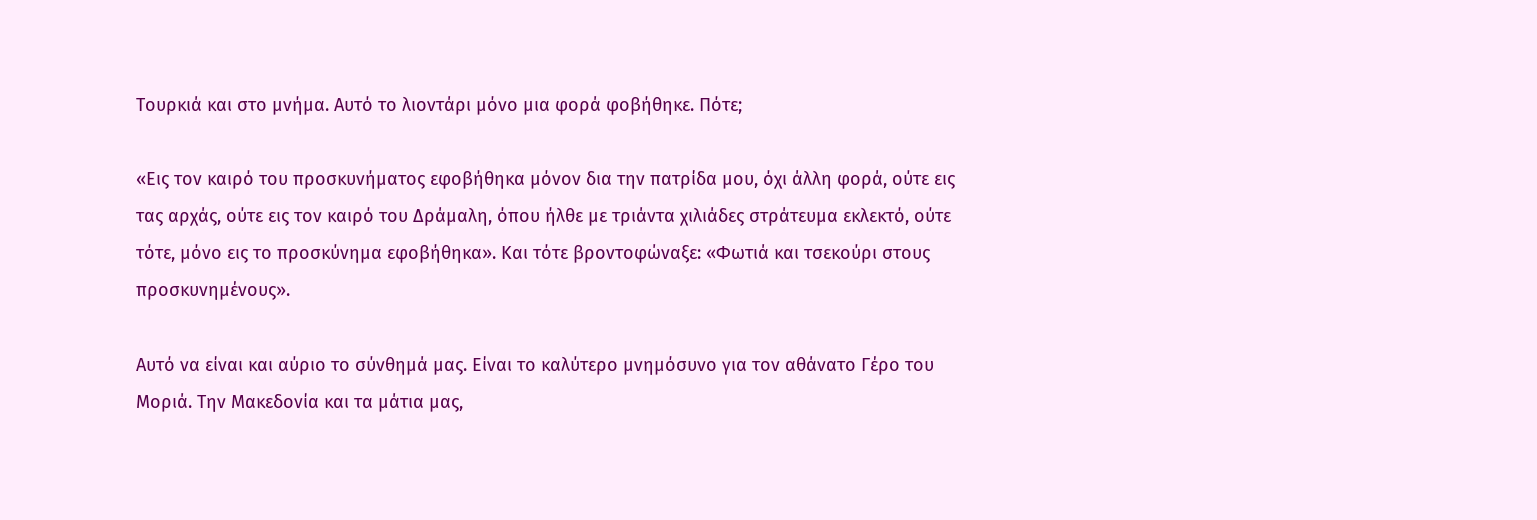Τουρκιά και στο μνήμα. Αυτό το λιοντάρι μόνο μια φορά φοβήθηκε. Πότε;

«Εις τον καιρό του προσκυνήματος εφοβήθηκα μόνον δια την πατρίδα μου, όχι άλλη φορά, ούτε εις τας αρχάς, ούτε εις τον καιρό του Δράμαλη, όπου ήλθε με τριάντα χιλιάδες στράτευμα εκλεκτό, ούτε τότε, μόνο εις το προσκύνημα εφοβήθηκα». Και τότε βροντοφώναξε: «Φωτιά και τσεκούρι στους προσκυνημένους».

Αυτό να είναι και αύριο το σύνθημά μας. Είναι το καλύτερο μνημόσυνο για τον αθάνατο Γέρο του Μοριά. Την Μακεδονία και τα μάτια μας,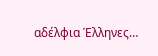αδέλφια Έλληνες…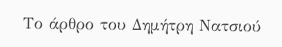Το άρθρο του Δημήτρη Νατσιού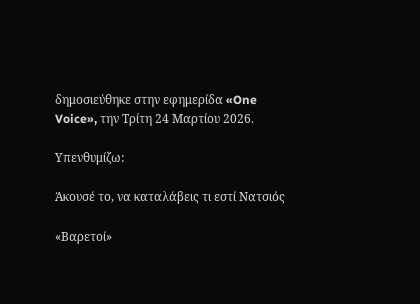δημοσιεύθηκε στην εφημερίδα «One Voice», την Τρίτη 24 Μαρτίου 2026.

Υπενθυμίζω:

Άκουσέ το, να καταλάβεις τι εστί Νατσιός

«Βαρετοί»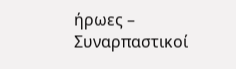ήρωες – Συναρπαστικοί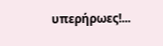υπερήρωες!...